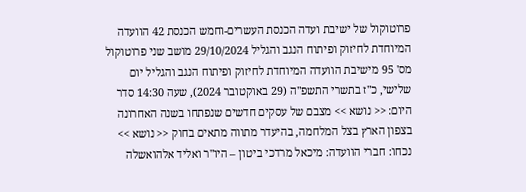פרוטוקול של ישיבת ועדה הכנסת העשרים-וחמש הכנסת 42 הוועדה המיוחדת לחיזוק ופיתוח הנגב והגליל 29/10/2024 מושב שני פרוטוקול מס' 95 מישיבת הוועדה המיוחדת לחיזוק ופיתוח הנגב והגליל יום שלישי, כ"ז בתשרי התשפ"ה (29 באוקטובר 2024), שעה 14:30 סדר היום: << נושא >> מצבם של עסקים חדשים שנפתחו בשנה האחרונה בצפון הארץ בצל המלחמה, בהיעדר מתווה מתאים בחוק << נושא >> נכחו: חברי הוועדה: מיכאל מרדכי ביטון – היו"ר ואליד אלהואשלה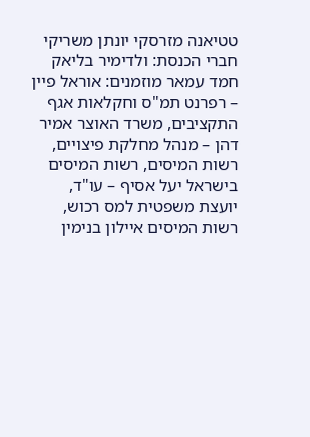טטיאנה מזרסקי יונתן משריקי חברי הכנסת: ולדימיר בליאק חמד עמאר מוזמנים: אוראל פיין – רפרנט תמ"ס וחקלאות אגף התקציבים, משרד האוצר אמיר דהן – מנהל מחלקת פיצויים, רשות המיסים, רשות המיסים בישראל יעל אסיף – עו"ד, יועצת משפטית למס רכוש, רשות המיסים איילון בנימין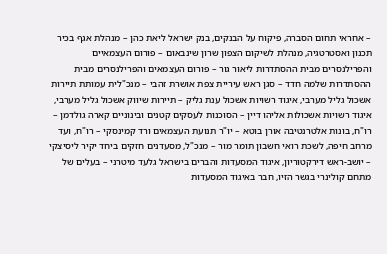– אחראי תחום הסברה, פיקוח על הבנקים, בנק ישראל ליאת כהן – מנהלת אגף בכיר תכנון ואסטרטגיה, מנהלת לשיקום הצפון שרון שינבאום – פורום העצמאיים והפרילנסרים מבית ההסתדרות ליאור גור – פורום העצמאים והפרילנסרים מבית ההסתדרות שלמה חדד – סגן ראש עיריית צפת אושרת זהבי – מנכ"לית עמותת תיירות אשכול גליל מערבי, איגוד רשויות אשכול ענת גליק – תיירות שיווק אשכול גליל מערבי, איגוד רשויות אשכולות אליהו דיין – הסוכנות לעסקים קטנים ובינוניים קארה גולדמן – רו"ח, בונות אלטרנטיבה אורן בוטא – יו"ר תנועת העצמאים ורד קמינסקי – רו"ח, ועד מרחב חיפה, לשכת רואי חשבון תומר מור – מנכ"ל, מסעדנים חזקים ביחד יקיר ליסיצקי – יושב-ראש דירקטוריון, איגוד המסעדות והברים בישראל גלעד מיטרני – בעלים של מתחם קולינרי בגשר הזיו, חבר באיגוד המסעדות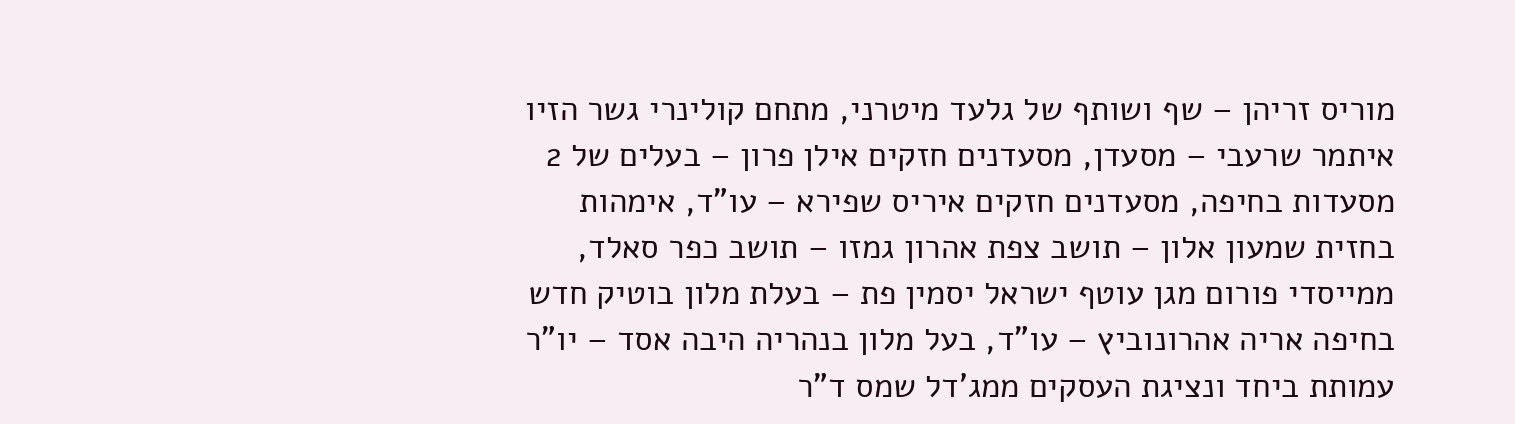מוריס זריהן – שף ושותף של גלעד מיטרני, מתחם קולינרי גשר הזיו איתמר שרעבי – מסעדן, מסעדנים חזקים אילן פרון – בעלים של 2 מסעדות בחיפה, מסעדנים חזקים איריס שפירא – עו"ד, אימהות בחזית שמעון אלון – תושב צפת אהרון גמזו – תושב כפר סאלד, ממייסדי פורום מגן עוטף ישראל יסמין פת – בעלת מלון בוטיק חדש בחיפה אריה אהרונוביץ – עו"ד, בעל מלון בנהריה היבה אסד – יו"ר עמותת ביחד ונציגת העסקים ממג'דל שמס ד"ר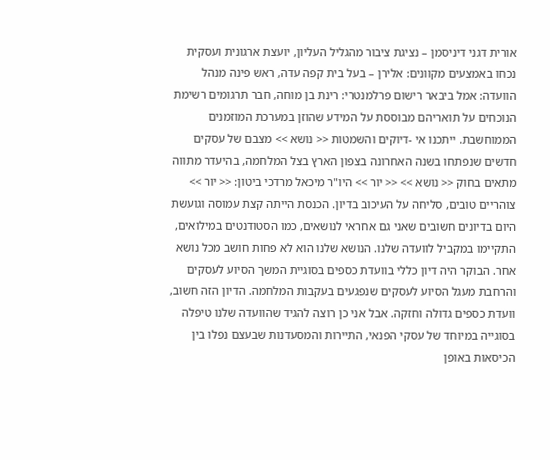אורית דגני דיניסמן – נציגת ציבור מהגליל העליון, יועצת ארגונית ועסקית נכחו באמצעים מקוונים: אלירן – בעל בית קפה עדה, ראש פינה מנהל הוועדה: אמל ביבאר רישום פרלמנטרי: רינת בן מוחה, חבר תרגומים רשימת הנוכחים על תואריהם מבוססת על המידע שהוזן במערכת המוזמנים הממוחשבת. ייתכנו אי -דיוקים והשמטות << נושא >> מצבם של עסקים חדשים שנפתחו בשנה האחרונה בצפון הארץ בצל המלחמה, בהיעדר מתווה מתאים בחוק << נושא >> << יור >> היו"ר מיכאל מרדכי ביטון: << יור >> צוהריים טובים, סליחה על העיכוב בדיון. הכנסת הייתה קצת עמוסה וגועשת היום בדיונים חשובים שאני גם אחראי לנושאים, כמו הסטודנטים במילואים, התקיימו במקביל לוועדה שלנו. הנושא שלנו הוא לא פחות חושב מכל נושא אחר. הבוקר היה דיון כללי בוועדת כספים בסוגיית המשך הסיוע לעסקים והרחבת מעגל הסיוע לעסקים שנפגעים בעקבות המלחמה. הדיון הזה חשוב, וועדת כספים גדולה וחזקה. אבל אני כן רוצה להגיד שהוועדה שלנו טיפלה בסוגייה במיוחד של עסקי הפנאי, התיירות והמסעדנות שבעצם נפלו בין הכיסאות באופן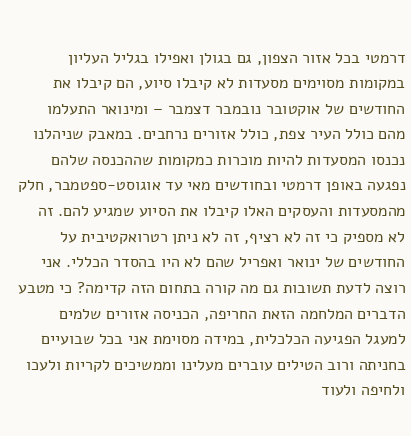דרמטי בכל אזור הצפון, גם בגולן ואפילו בגליל העליון במקומות מסוימים מסעדות לא קיבלו סיוע, הם קיבלו את החודשים של אוקטובר נובמבר דצמבר – ומינואר התעלמו מהם כולל העיר צפת, כולל אזורים נרחבים. במאבק שניהלנו נכנסו המסעדות להיות מוכרות כמקומות שההכנסה שלהם נפגעה באופן דרמטי ובחודשים מאי עד אוגוסט-ספטמבר, חלק מהמסעדות והעסקים האלו קיבלו את הסיוע שמגיע להם. זה לא מספיק כי זה לא רציף, זה לא ניתן רטרואקטיבית על החודשים של ינואר ואפריל שהם לא היו בהסדר הכללי. אני רוצה לדעת תשובות גם מה קורה בתחום הזה קדימה? כי מטבע הדברים המלחמה הזאת החריפה, הכניסה אזורים שלמים למעגל הפגיעה הכלכלית, במידה מסוימת אני בכל שבועיים בחניתה ורוב הטילים עוברים מעלינו וממשיכים לקריות ולעכו ולחיפה ולעוד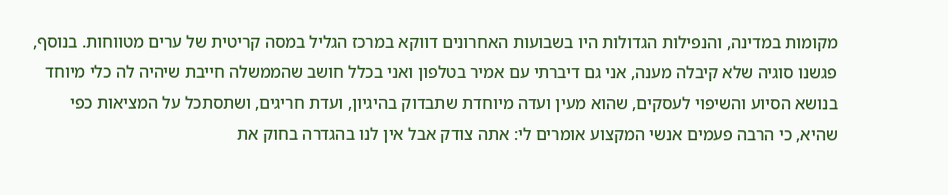מקומות במדינה, והנפילות הגדולות היו בשבועות האחרונים דווקא במרכז הגליל במסה קריטית של ערים מטווחות. בנוסף, פגשנו סוגיה שלא קיבלה מענה, אני גם דיברתי עם אמיר בטלפון ואני בכלל חושב שהממשלה חייבת שיהיה לה כלי מיוחד בנושא הסיוע והשיפוי לעסקים, שהוא מעין ועדה מיוחדת שתבדוק בהיגיון, ועדת חריגים, ושתסתכל על המציאות כפי שהיא, כי הרבה פעמים אנשי המקצוע אומרים לי: אתה צודק אבל אין לנו בהגדרה בחוק את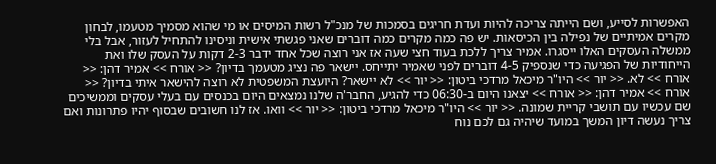האפשרות לסייע, ושם הייתה צריכה להיות ועדת חריגים בסמכות של מנכ"ל רשות המיסים או מי שהוא מסמיך מטעמו, לבחון מקרים אמיתיים של נפילה בין הכיסאות. יש פה כמה מקרים כמה דוברים שאני פגשתי אישית וניסינו להתחיל לעזור, אבל בלי ממשלה העסקים האלו ייסגרו. אמיר צריך ללכת בעוד חצי שעה אז אני רוצה שכל אחד ידבר 2-3 דקות על העסק שלו ואת הייחודיות של הפגיעה כדי שנספיק 4-5 דוברים לפני שאמיר יתייחס. יישאר פה נציג מטעמך בדיון? << אורח >> אמיר דהן: << אורח >> לא. << יור >> היו"ר מיכאל מרדכי ביטון: << יור >> לא יישאר? היועצת המשפטית לא רוצה להישאר איתי בדיון? << אורח >> אמיר דהן: << אורח >> יצאנו היום ב-06:30 כדי להגיע, החבר'ה שלנו נמצאים היום בכנסים עם בעלי עסקים וממשיכים שם עכשיו עם תושבי קריית שמונה. << יור >> היו"ר מיכאל מרדכי ביטון: << יור >> וואו. אז לנו חשובים שבסוף יהיו פתרונות ואם צריך נעשה דיון המשך במועד שיהיה גם לכם נוח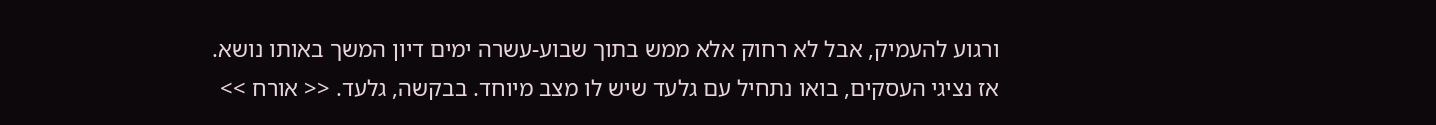ורגוע להעמיק, אבל לא רחוק אלא ממש בתוך שבוע-עשרה ימים דיון המשך באותו נושא. אז נציגי העסקים, בואו נתחיל עם גלעד שיש לו מצב מיוחד. בבקשה, גלעד. << אורח >>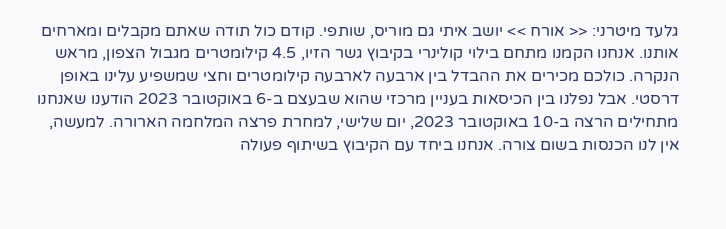גלעד מיטרני: << אורח >> יושב איתי גם מוריס, שותפי. קודם כול תודה שאתם מקבלים ומארחים אותנו. אנחנו הקמנו מתחם בילוי קולינרי בקיבוץ גשר הזיו, 4.5 קילומטרים מגבול הצפון, מראש הנקרה. כולכם מכירים את ההבדל בין ארבעה לארבעה קילומטרים וחצי שמשפיע עלינו באופן דרסטי. אבל נפלנו בין הכיסאות בעניין מרכזי שהוא שבעצם ב-6 באוקטובר 2023 הודענו שאנחנו מתחילים הרצה ב-10 באוקטובר 2023, יום שלישי, למחרת פרצה המלחמה הארורה. למעשה, אין לנו הכנסות בשום צורה. אנחנו ביחד עם הקיבוץ בשיתוף פעולה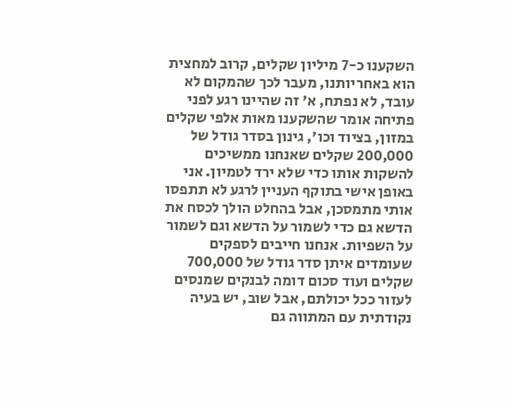השקענו כ-7 מיליון שקלים, קרוב למחצית הוא באחריותנו, מעבר לכך שהמקום לא עובד, לא נפתח, א' זה שהיינו רגע לפני פתיחה אומר שהשקענו מאות אלפי שקלים במזון, בציוד וכו', גינון בסדר גודל של 200,000 שקלים שאנחנו ממשיכים להשקות אותו כדי שלא ירד לטמיון. אני באופן אישי בתוקף העניין לרגע לא תתפסו אותי מתמסכן, אבל בהחלט הולך לכסח את הדשא גם כדי לשמור על הדשא וגם לשמור על השפיות. אנחנו חייבים לספקים שעומדים איתן סדר גודל של 700,000 שקלים ועוד סכום דומה לבנקים שמנסים לעזור ככל יכולתם, אבל שוב, יש בעיה נקודתית עם המתווה גם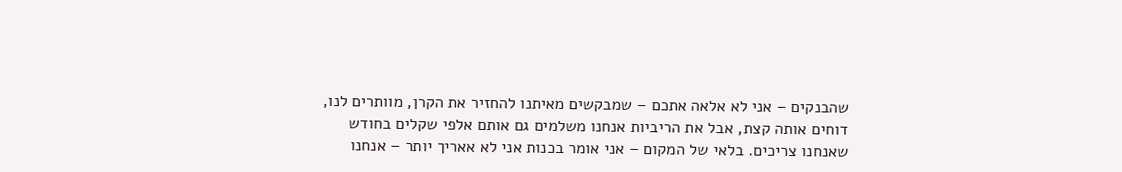שהבנקים – אני לא אלאה אתכם – שמבקשים מאיתנו להחזיר את הקרן, מוותרים לנו, דוחים אותה קצת, אבל את הריביות אנחנו משלמים גם אותם אלפי שקלים בחודש שאנחנו צריכים. בלאי של המקום – אני אומר בכנות אני לא אאריך יותר – אנחנו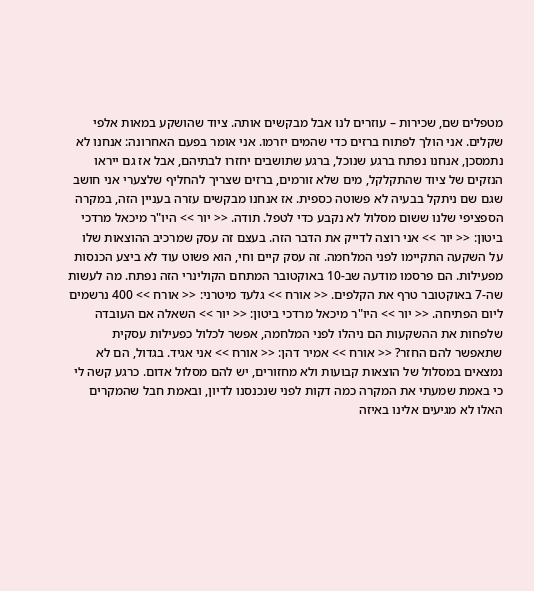מטפלים שם, שכירות – עוזרים לנו אבל מבקשים אותה. ציוד שהושקע במאות אלפי שקלים. אני הולך לפתוח ברזים כדי שהמים יזרמו. אני אומר בפעם האחרונה: אנחנו לא נתמסכן, אנחנו נפתח ברגע שנוכל, ברגע שתושבים יחזרו לבתיהם, אבל אז גם ייראו הנזקים של ציוד שהתקלקל, מים שלא זורמים, ברזים שצריך להחליף שלצערי אני חושב שגם שם ניתקל בבעיה לא פשוטה כספית. אז אנחנו מבקשים עזרה בעניין הזה, במקרה הספציפי שלנו ששום מסלול לא נקבע כדי לטפל. תודה. << יור >> היו"ר מיכאל מרדכי ביטון: << יור >> אני רוצה לדייק את הדבר הזה. בעצם זה עסק שמרכיב ההוצאות שלו על השקעה התקיימו לפני המלחמה. זה עסק קיים וחי, הוא פשוט עוד לא ביצע הכנסות מפעילות. הם פרסמו מודעה שב-10 באוקטובר המתחם הקולינרי הזה נפתח. מה לעשות שה-7 באוקטובר טרף את הקלפים. << אורח >> גלעד מיטרני: << אורח >> 400 נרשמים ליום הפתיחה. << יור >> היו"ר מיכאל מרדכי ביטון: << יור >> השאלה אם העובדה שלפחות את ההשקעות הם ניהלו לפני המלחמה, אפשר לכלול כפעילות עסקית שתאפשר להם החזר? << אורח >> אמיר דהן: << אורח >> אני אגיד. בגדול, הם לא נמצאים במסלול של הוצאות קבועות ולא מחזורים, יש להם מסלול אדום. כרגע קשה לי כי באמת שמעתי את המקרה כמה דקות לפני שנכנסנו לדיון, ובאמת חבל שהמקרים האלו לא מגיעים אלינו באיזה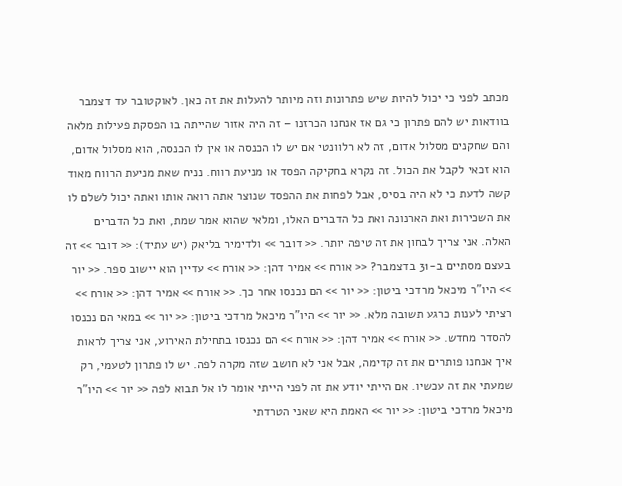מכתב לפני כי יכול להיות שיש פתרונות וזה מיותר להעלות את זה כאן. לאוקטובר עד דצמבר בוודאות יש להם פתרון כי גם אז אנחנו הכרזנו – זה היה אזור שהייתה בו הפסקת פעילות מלאה והם שחקנים מסלול אדום, זה לא רלוונטי אם יש לו הכנסה או אין לו הכנסה, הוא מסלול אדום, הוא זכאי לקבל את הכול. זה נקרא בחקיקה הפסד או מניעת רווח. נניח שאת מניעת הרווח מאוד קשה לדעת כי לא היה בסיס, אבל לפחות את ההפסד שנוצר אתה רואה אותו ואתה יכול לשלם לו את השכירות ואת הארנונה ואת כל הדברים האלו, ומלאי שהוא אמר שמת, ואת כל הדברים האלה. אני צריך לבחון את זה טיפה יותר. << דובר >> ולדימיר בליאק (יש עתיד): << דובר >> זה בעצם מסתיים ב-31 בדצמבר? << אורח >> אמיר דהן: << אורח >> עדיין הוא יישוב ספר. << יור >> היו"ר מיכאל מרדכי ביטון: << יור >> הם נכנסו אחר כך. << אורח >> אמיר דהן: << אורח >> רציתי לענות כרגע תשובה מלא. << יור >> היו"ר מיכאל מרדכי ביטון: << יור >> במאי הם נכנסו להסדר מחדש. << אורח >> אמיר דהן: << אורח >> הם נכנסו בתחילת האירוע, אני צריך לראות איך אנחנו פותרים את זה קדימה, אבל אני לא חושב שזה מקרה לפה. יש לו פתרון לטעמי, רק שמעתי את זה עכשיו. אם הייתי יודע את זה לפני הייתי אומר לו אל תבוא לפה << יור >> היו"ר מיכאל מרדכי ביטון: << יור >> האמת היא שאני הטרדתי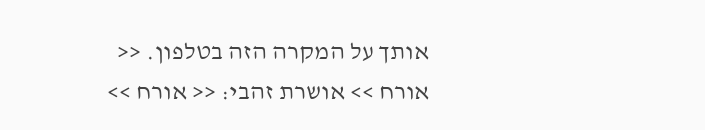אותך על המקרה הזה בטלפון. << אורח >> אושרת זהבי: << אורח >>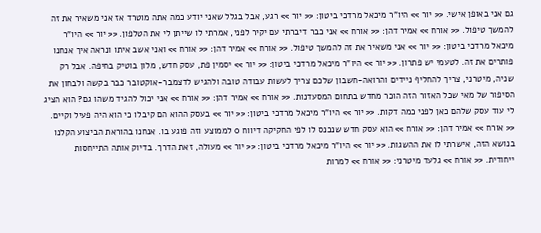גם אני באופן אישי. << יור >> היו"ר מיכאל מרדכי ביטון: << יור >> רגע, אבל בגלל שאני יודע כמה אתה מוטרד אז אני משאיר את זה להמשך טיפול. << אורח >> אמיר דהן: << אורח >> אני כבר דיברתי עם יקיר לפני, אמרתי לו שייתן לי את הטלפון. << יור >> היו"ר מיכאל מרדכי ביטון: << יור >> אני משאיר את זה להמשך טיפול. << אורח >> אמיר דהן: << אורח >> ואני אשב איתו ונראה איך אנחנו פותרים את זה. לטעמי יש פתרון. << יור >> היו"ר מיכאל מרדכי ביטון: << יור >> יסמין פת, עסק חדש, מלון בוטיק בחיפה. אבל רק שניה, מיטרני, צריך להחליף ניידים והרואה-חשבון שלכם צריך לעשות עבודה טובה ולהגיש לדצמבר-אוקטובר כבר בקשה ולבחון את הסיפור של מאי שכל האזור הזה הוכר מחדש בתחום המסעדנות. << אורח >> אמיר דהן: << אורח >> אני יכול להגיד משהו גם? הוא הציג לי עוד עסק שלהם כאן לפני כמה דקות. << יור >> היו"ר מיכאל מרדכי ביטון: << יור >> בעסק ההוא הם קיבלו כי הוא היה פעיל וקיים. << אורח >> אמיר דהן: << אורח >> הוא עסק חדש שנכנס לו לפי החקיקה דיווח 0 לממוצע וזה פוגע בו. אנחנו בהוראת הביצוע הקלנו בנושא הזה, אישרתי לו את ההשגות. << יור >> היו"ר מיכאל מרדכי ביטון: << יור >> מעולה, זאת הדרך. בדיוק אותה התייחסות ייחודית. << אורח >> גלעד מיטרני: << אורח >> למרות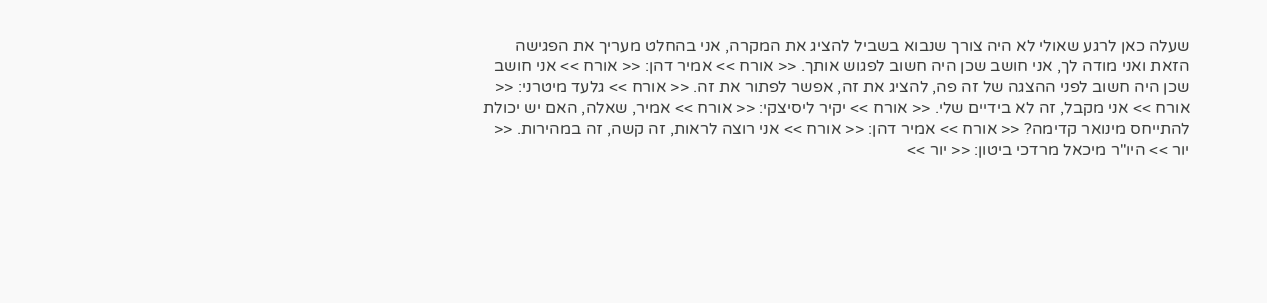שעלה כאן לרגע שאולי לא היה צורך שנבוא בשביל להציג את המקרה, אני בהחלט מעריך את הפגישה הזאת ואני מודה לך, אני חושב שכן היה חשוב לפגוש אותך. << אורח >> אמיר דהן: << אורח >> אני חושב שכן היה חשוב לפני ההצגה של זה פה, להציג את זה, אפשר לפתור את זה. << אורח >> גלעד מיטרני: << אורח >> אני מקבל, זה לא בידיים שלי. << אורח >> יקיר ליסיצקי: << אורח >> אמיר, שאלה, האם יש יכולת להתייחס מינואר קדימה? << אורח >> אמיר דהן: << אורח >> אני רוצה לראות, זה קשה, זה במהירות. << יור >> היו"ר מיכאל מרדכי ביטון: << יור >>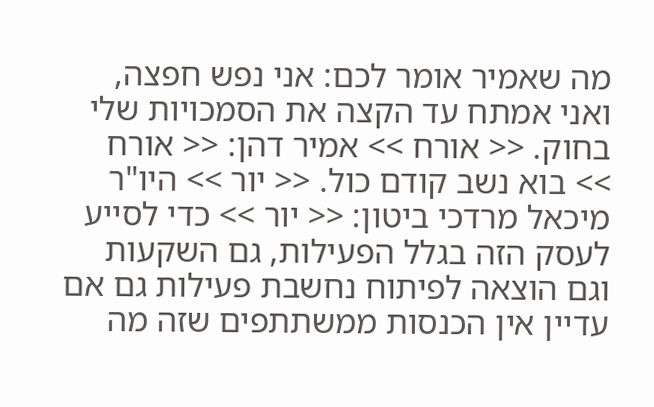מה שאמיר אומר לכם: אני נפש חפצה, ואני אמתח עד הקצה את הסמכויות שלי בחוק. << אורח >> אמיר דהן: << אורח >> בוא נשב קודם כול. << יור >> היו"ר מיכאל מרדכי ביטון: << יור >> כדי לסייע לעסק הזה בגלל הפעילות, גם השקעות וגם הוצאה לפיתוח נחשבת פעילות גם אם עדיין אין הכנסות ממשתתפים שזה מה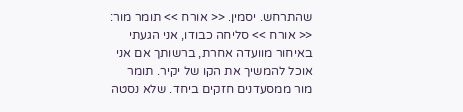שהתרחש. יסמין. << אורח >> תומר מור: << אורח >> סליחה כבודו, אני הגעתי באיחור מוועדה אחרת, ברשותך אם אני אוכל להמשיך את הקו של יקיר. תומר מור ממסעדנים חזקים ביחד. שלא נסטה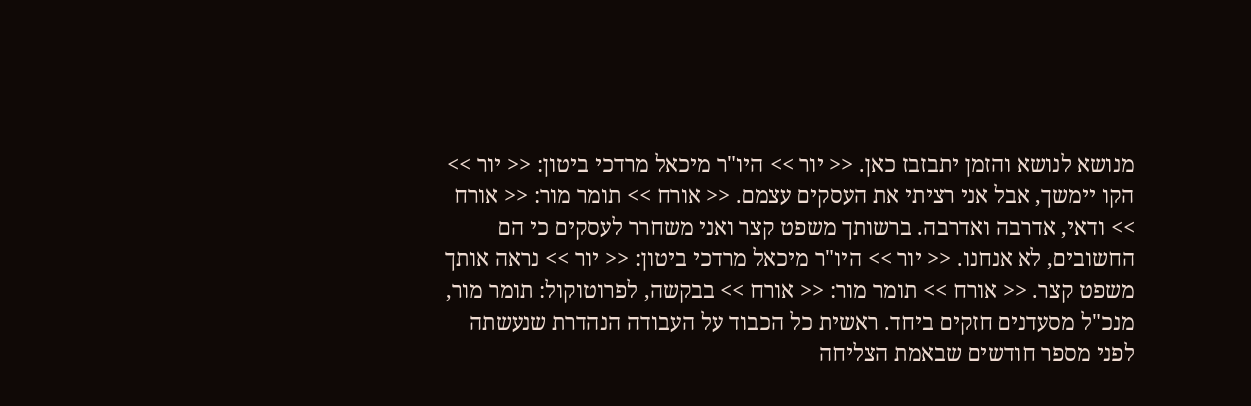מנושא לנושא והזמן יתבזבז כאן. << יור >> היו"ר מיכאל מרדכי ביטון: << יור >> הקו יימשך, אבל אני רציתי את העסקים עצמם. << אורח >> תומר מור: << אורח >> ודאי, אדרבה ואדרבה. ברשותך משפט קצר ואני משחרר לעסקים כי הם החשובים, לא אנחנו. << יור >> היו"ר מיכאל מרדכי ביטון: << יור >> נראה אותך משפט קצר. << אורח >> תומר מור: << אורח >> בבקשה, לפרוטוקול: תומר מור, מנכ"ל מסעדנים חזקים ביחד. ראשית כל הכבוד על העבודה הנהדרת שנעשתה לפני מספר חודשים שבאמת הצליחה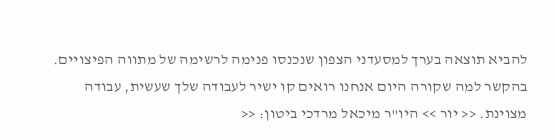להביא תוצאה בערך למסעדני הצפון שנכנסו פנימה לרשימה של מתווה הפיצויים. בהקשר למה שקורה היום אנחנו רואים קו ישיר לעבודה שלך שעשית, עבודה מצוינת. << יור >> היו"ר מיכאל מרדכי ביטון: <<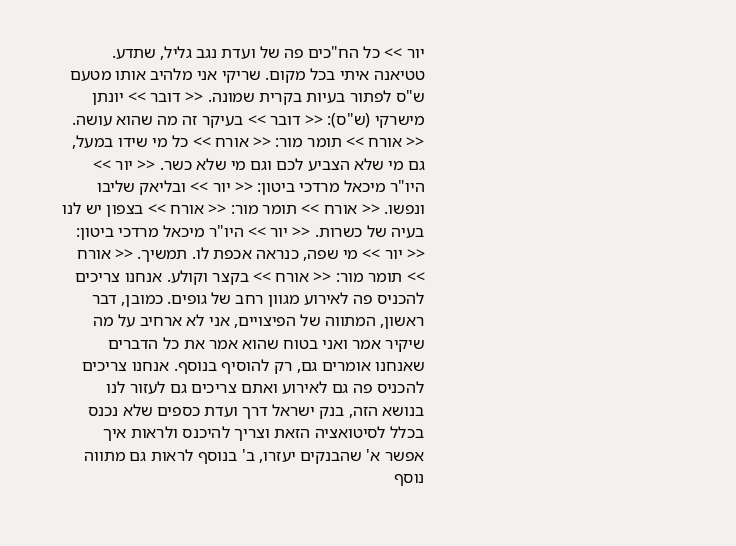יור >> כל הח"כים פה של ועדת נגב גליל, שתדע. טטיאנה איתי בכל מקום. שריקי אני מלהיב אותו מטעם ש"ס לפתור בעיות בקרית שמונה. << דובר >> יונתן מישרקי (ש"ס): << דובר >> בעיקר זה מה שהוא עושה. << אורח >> תומר מור: << אורח >> כל מי שידו במעל, גם מי שלא הצביע לכם וגם מי שלא כשר. << יור >> היו"ר מיכאל מרדכי ביטון: << יור >> ובליאק שליבו ונפשו. << אורח >> תומר מור: << אורח >> בצפון יש לנו בעיה של כשרות. << יור >> היו"ר מיכאל מרדכי ביטון: << יור >> מי שפה, כנראה אכפת לו. תמשיך. << אורח >> תומר מור: << אורח >> בקצר וקולע. אנחנו צריכים להכניס פה לאירוע מגוון רחב של גופים. כמובן, דבר ראשון, המתווה של הפיצויים, אני לא ארחיב על מה שיקיר אמר ואני בטוח שהוא אמר את כל הדברים שאנחנו אומרים גם, רק להוסיף בנוסף. אנחנו צריכים להכניס פה גם לאירוע ואתם צריכים גם לעזור לנו בנושא הזה, בנק ישראל דרך ועדת כספים שלא נכנס בכלל לסיטואציה הזאת וצריך להיכנס ולראות איך אפשר א' שהבנקים יעזרו, ב' בנוסף לראות גם מתווה נוסף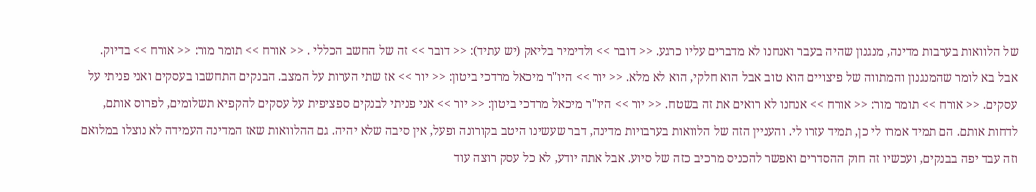של הלוואות בערבות מדינה, מנגנון שהיה בעבר ואנחנו לא מדברים עליו כרגע. << דובר >> ולדימיר בליאק (יש עתיד): << דובר >> זה של החשב הכללי . << אורח >> תומר מור: << אורח >> בדיוק. אבל בא לומר שהמנגנון והמתווה של פיצויים הוא טוב אבל הוא חלקי, הוא לא מלא. << יור >> היו"ר מיכאל מרדכי ביטון: << יור >> אז שתי הערות על המצב. הבנקים התחשבו בעסקים ואני פניתי על עסקים. << אורח >> תומר מור: << אורח >> אנחנו לא רואים את זה בשטח. << יור >> היו"ר מיכאל מרדכי ביטון: << יור >> אני פניתי לבנקים ספציפית על עסקים להקפיא תשלומים, לפרוס אותם, לדחות אותם. הם תמיד אמרו לי כן, תמיד עזרו לי. והעניין הזה של הלוואות בערבויות מדינה, דבר שעשינו היטב בקורונה ופעל, אין סיבה שלא יהיה. גם ההלוואות שאז המדינה העמידה לא נוצלו במלואם וזה עבד יפה בבנקים, ועכשיו זה חוק ההסדרים ואפשר להכניס מרכיב כזה של סיוע. אבל אתה יודע, לא כל עסק רוצה עוד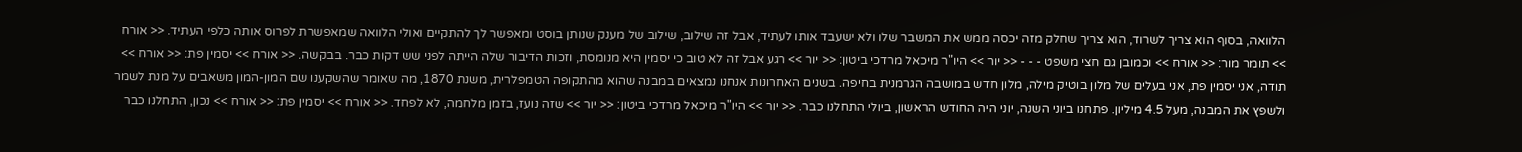הלוואה, בסוף הוא צריך לשרוד, הוא צריך שחלק מזה יכסה ממש את המשבר שלו ולא ישעבד אותו לעתיד, אבל זה שילוב, שילוב של מענק שנותן בוסט ומאפשר לך להתקיים ואולי הלוואה שמאפשרת לפרוס אותה כלפי העתיד. << אורח >> תומר מור: << אורח >> וכמובן גם חצי משפט - - - << יור >> היו"ר מיכאל מרדכי ביטון: << יור >> רגע אבל זה לא טוב כי יסמין היא מנומסת, וזכות הדיבור שלה הייתה לפני שש דקות כבר. בבקשה. << אורח >> יסמין פת: << אורח >> תודה, אני יסמין פת, אני בעלים של מלון בוטיק מילה, מלון חדש במושבה הגרמנית בחיפה. בשנים האחרונות אנחנו נמצאים במבנה שהוא מהתקופה הטמפלרית, משנת 1870, מה שאומר שהשקענו שם המון-המון משאבים על מנת לשמר ולשפץ את המבנה, מעל 4.5 מיליון. פתחנו ביוני השנה, יוני היה החודש הראשון, ביולי התחלנו כבר. << יור >> היו"ר מיכאל מרדכי ביטון: << יור >> שזה נועז, בזמן מלחמה, לא לפחד. << אורח >> יסמין פת: << אורח >> נכון, התחלנו כבר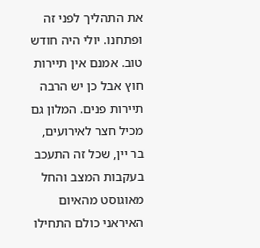את התהליך לפני זה ופתחנו. יולי היה חודש טוב. אמנם אין תיירות חוץ אבל כן יש הרבה תיירות פנים. המלון גם מכיל חצר לאירועים, בר יין, שכל זה התעכב בעקבות המצב והחל מאוגוסט מהאיום האיראני כולם התחילו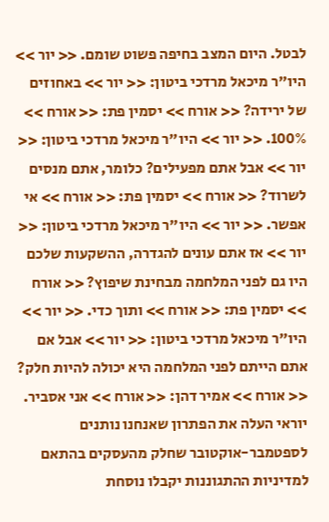לבטל. היום המצב בחיפה פשוט שומם. << יור >> היו"ר מיכאל מרדכי ביטון: << יור >> באחוזים של ירידה? << אורח >> יסמין פת: << אורח >> 100%. << יור >> היו"ר מיכאל מרדכי ביטון: << יור >> אבל אתם מפעילים? כלומר, אתם מנסים לשרוד? << אורח >> יסמין פת: << אורח >> אי אפשר. << יור >> היו"ר מיכאל מרדכי ביטון: << יור >> אז אתם עונים להגדרה, ההשקעות שלכם היו גם לפני המלחמה מבחינת שיפוץ? << אורח >> יסמין פת: << אורח >> ותוך כדי. << יור >> היו"ר מיכאל מרדכי ביטון: << יור >> אבל אם אתם הייתם לפני המלחמה היא יכולה להיות חלק? << אורח >> אמיר דהן: << אורח >> אני אסביר. יוראי העלה את הפתרון שאנחנו נותנים לספטמבר-אוקטובר שחלק מהעסקים בהתאם למדיניות ההתגוננות יקבלו נוסחת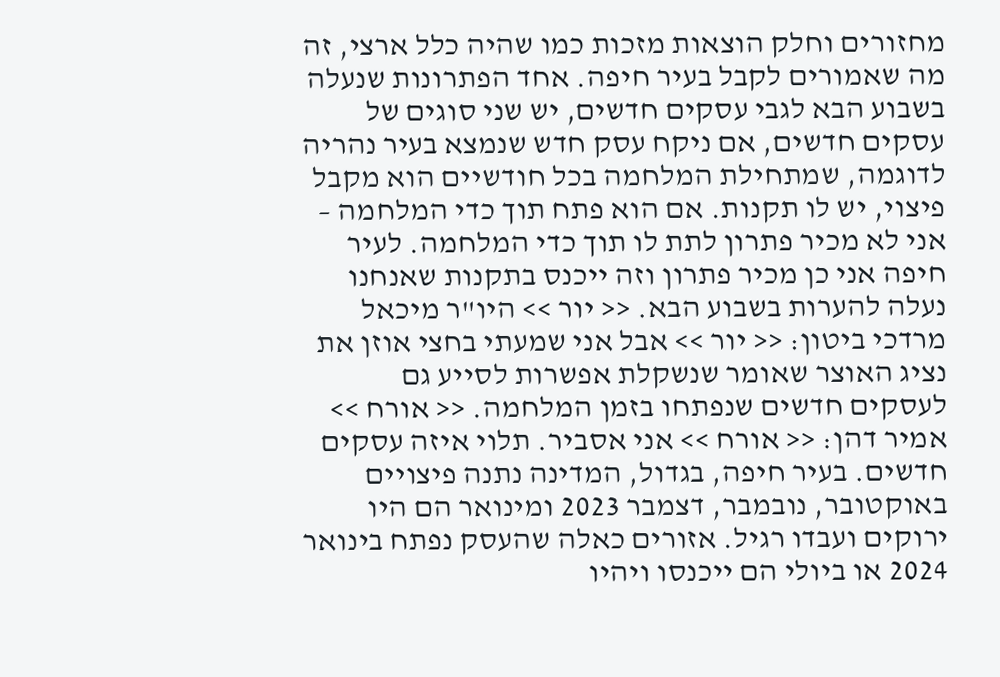מחזורים וחלק הוצאות מזכות כמו שהיה כלל ארצי, זה מה שאמורים לקבל בעיר חיפה. אחד הפתרונות שנעלה בשבוע הבא לגבי עסקים חדשים, יש שני סוגים של עסקים חדשים, אם ניקח עסק חדש שנמצא בעיר נהריה לדוגמה, שמתחילת המלחמה בכל חודשיים הוא מקבל פיצוי, יש לו תקנות. אם הוא פתח תוך כדי המלחמה – אני לא מכיר פתרון לתת לו תוך כדי המלחמה. לעיר חיפה אני כן מכיר פתרון וזה ייכנס בתקנות שאנחנו נעלה להערות בשבוע הבא. << יור >> היו"ר מיכאל מרדכי ביטון: << יור >> אבל אני שמעתי בחצי אוזן את נציג האוצר שאומר שנשקלת אפשרות לסייע גם לעסקים חדשים שנפתחו בזמן המלחמה. << אורח >> אמיר דהן: << אורח >> אני אסביר. תלוי איזה עסקים חדשים. בעיר חיפה, בגדול, המדינה נתנה פיצויים באוקטובר, נובמבר, דצמבר 2023 ומינואר הם היו ירוקים ועבדו רגיל. אזורים כאלה שהעסק נפתח בינואר 2024 או ביולי הם ייכנסו ויהיו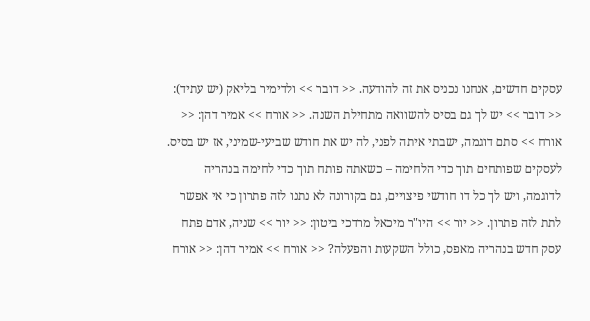עסקים חדשים, אנחנו נכניס את זה להודעה. << דובר >> ולדימיר בליאק (יש עתיד): << דובר >> יש לך גם בסיס להשוואה מתחילת השנה. << אורח >> אמיר דהן: << אורח >> סתם דוגמה, ישבתי איתה לפני, לה יש את חודש שביעי-שמיני, אז יש בסיס. לעסקים שפותחים תוך כדי הלחימה – כשאתה פותח תוך כדי לחימה בנהריה לדוגמה, ויש לך כל דו חודשי פיצויים, גם בקורונה לא נתנו לזה פתרון כי אי אפשר לתת לזה פתרון. << יור >> היו"ר מיכאל מרדכי ביטון: << יור >> שניה, אדם פתח עסק חדש בנהריה מאפס, כולל השקעות והפעלה? << אורח >> אמיר דהן: << אורח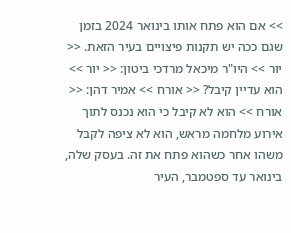>> אם הוא פתח אותו בינואר 2024 בזמן שגם ככה יש תקנות פיצויים בעיר הזאת. << יור >> היו"ר מיכאל מרדכי ביטון: << יור >> הוא עדיין קיבל? << אורח >> אמיר דהן: << אורח >> הוא לא קיבל כי הוא נכנס לתוך אירוע מלחמה מראש, הוא לא ציפה לקבל משהו אחר כשהוא פתח את זה. בעסק שלה, בינואר עד ספטמבר, העיר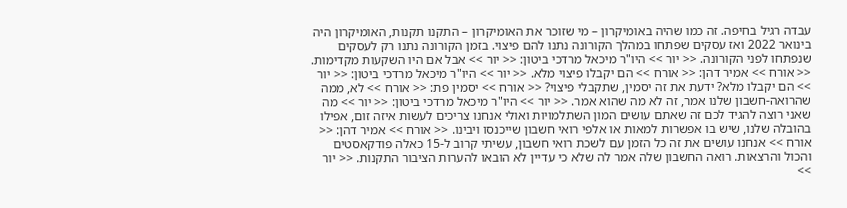עבדה רגיל בחיפה. זה כמו שהיה באומיקרון – מי שזוכר את האומיקרון – התקנו תקנות, האומיקרון היה בינואר 2022 ואז עסקים שפתחו במהלך הקורונה נתנו להם פיצוי. בזמן הקורונה נתנו רק לעסקים שנפתחו לפני הקורונה. << יור >> היו"ר מיכאל מרדכי ביטון: << יור >> אבל אם היו השקעות מקדימות. << אורח >> אמיר דהן: << אורח >> הם יקבלו פיצוי מלא. << יור >> היו"ר מיכאל מרדכי ביטון: << יור >> הם יקבלו מלא? ידעת את זה יסמין, שתקבלי פיצוי? << אורח >> יסמין פת: << אורח >> לא, ממה שהרואה-חשבון שלנו אמר, זה לא מה שהוא אמר. << יור >> היו"ר מיכאל מרדכי ביטון: << יור >> מה שאני רוצה להגיד לכם זה שאתם עושים המון השתלמויות ואולי אנחנו צריכים לעשות איזה זום, אפילו בהובלה שלנו, שיש בו אפשרות למאות או אלפי רואי חשבון שייכנסו ויבינו. << אורח >> אמיר דהן: << אורח >> אנחנו עושים את זה כל הזמן עם לשכת רואי חשבון, עשיתי קרוב ל-15 כאלה פודקאסטים והכול והרצאות. רואה החשבון שלה אמר לה שלא כי עדיין לא הובאו להערות הציבור התקנות. << יור >>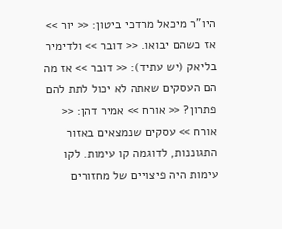היו"ר מיכאל מרדכי ביטון: << יור >> אז כשהם יבואו. << דובר >> ולדימיר בליאק (יש עתיד): << דובר >> אז מה הם העסקים שאתה לא יכול לתת להם פתרון? << אורח >> אמיר דהן: << אורח >> עסקים שנמצאים באזור התגוננות, לדוגמה קו עימות. לקו עימות היה פיצויים של מחזורים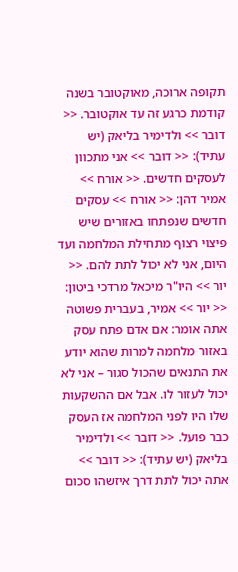תקופה ארוכה, מאוקטובר בשנה קודמת כרגע זה עד אוקטובר. << דובר >> ולדימיר בליאק (יש עתיד): << דובר >> אני מתכוון לעסקים חדשים. << אורח >> אמיר דהן: << אורח >> עסקים חדשים שנפתחו באזורים שיש פיצוי רצוף מתחילת המלחמה ועד היום, אני לא יכול לתת להם. << יור >> היו"ר מיכאל מרדכי ביטון: << יור >> אמיר, בעברית פשוטה אתה אומר: אם אדם פתח עסק באזור מלחמה למרות שהוא יודע את התנאים שהכול סגור – אני לא יכול לעזור לו. אבל אם ההשקעות שלו היו לפני המלחמה אז העסק כבר פועל. << דובר >> ולדימיר בליאק (יש עתיד): << דובר >> אתה יכול לתת דרך איזשהו סכום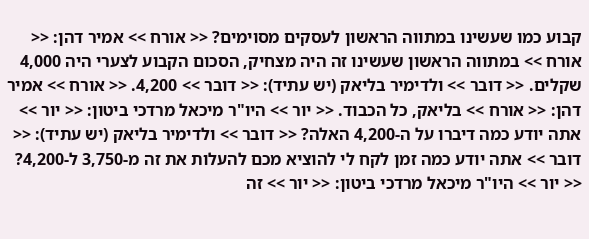קבוע כמו שעשינו במתווה הראשון לעסקים מסוימים? << אורח >> אמיר דהן: << אורח >> במתווה הראשון שעשינו זה היה מצחיק, הסכום הקבוע לצערי היה 4,000 שקלים. << דובר >> ולדימיר בליאק (יש עתיד): << דובר >> 4,200. << אורח >> אמיר דהן: << אורח >> בליאק, כל הכבוד. << יור >> היו"ר מיכאל מרדכי ביטון: << יור >> אתה יודע כמה דיברו על ה-4,200 האלה? << דובר >> ולדימיר בליאק (יש עתיד): << דובר >> אתה יודע כמה זמן לקח לי להוציא מכם להעלות את זה מ-3,750 ל-4,200? << יור >> היו"ר מיכאל מרדכי ביטון: << יור >> זה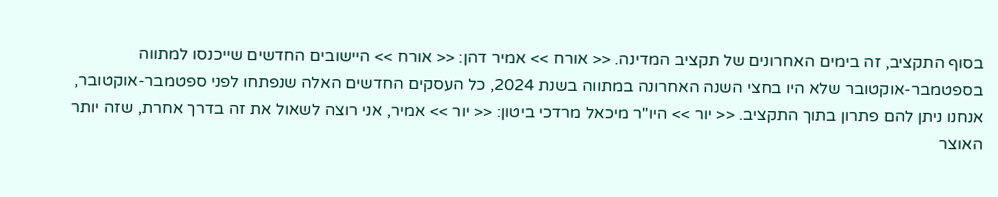בסוף התקציב, זה בימים האחרונים של תקציב המדינה. << אורח >> אמיר דהן: << אורח >> היישובים החדשים שייכנסו למתווה בספטמבר-אוקטובר שלא היו בחצי השנה האחרונה במתווה בשנת 2024, כל העסקים החדשים האלה שנפתחו לפני ספטמבר-אוקטובר, אנחנו ניתן להם פתרון בתוך התקציב. << יור >> היו"ר מיכאל מרדכי ביטון: << יור >> אמיר, אני רוצה לשאול את זה בדרך אחרת, שזה יותר האוצר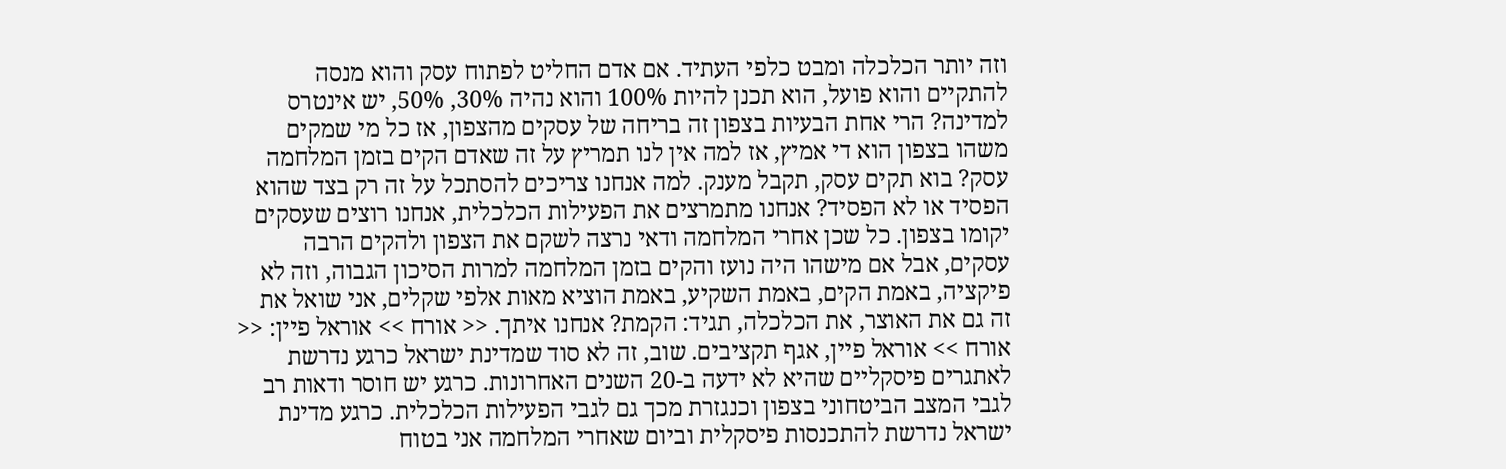וזה יותר הכלכלה ומבט כלפי העתיד. אם אדם החליט לפתוח עסק והוא מנסה להתקיים והוא פועל, הוא תכנן להיות 100% והוא נהיה 30%, 50%, יש אינטרס למדינה? הרי אחת הבעיות בצפון זה בריחה של עסקים מהצפון, אז כל מי שמקים משהו בצפון הוא די אמיץ, אז למה אין לנו תמריץ על זה שאדם הקים בזמן המלחמה עסק? בוא תקים עסק, תקבל מענק. למה אנחנו צריכים להסתכל על זה רק בצד שהוא הפסיד או לא הפסיד? אנחנו מתמרצים את הפעילות הכלכלית, אנחנו רוצים שעסקים יקומו בצפון. כל שכן אחרי המלחמה ודאי נרצה לשקם את הצפון ולהקים הרבה עסקים, אבל אם מישהו היה נועז והקים בזמן המלחמה למרות הסיכון הגבוה, וזה לא פיקציה, באמת הקים, באמת השקיע, באמת הוציא מאות אלפי שקלים, אני שואל את זה גם את האוצר, את הכלכלה, תגיד: הקמת? אנחנו איתך. << אורח >> אוראל פיין: << אורח >> אוראל פיין, אגף תקציבים. שוב, זה לא סוד שמדינת ישראל כרגע נדרשת לאתגרים פיסקליים שהיא לא ידעה ב-20 השנים האחרונות. כרגע יש חוסר ודאות רב לגבי המצב הביטחוני בצפון וכנגזרת מכך גם לגבי הפעילות הכלכלית. כרגע מדינת ישראל נדרשת להתכנסות פיסקלית וביום שאחרי המלחמה אני בטוח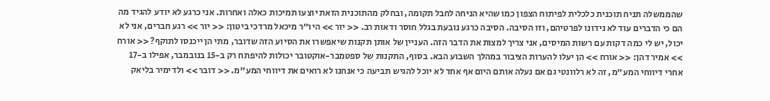שהממשלה תניח תוכנית כלכלית לפיתוח הצפון כמו שהיא הניחה לחבל תקומה, ובחלק מהתוכנית הזאת יוצעו תמיכות כאלה ואחרות. אני כרגע לא יודע להגיד מה הם כי הדברים עוד לא נידונו לפרטיהם, וזו הסיבה. הסיבה כרגע נובעת בגלל חוסר ודאות רב. << יור >> היו"ר מיכאל מרדכי ביטון: << יור >> רגע חברים, אני לא יכול, יש לי כמה דקות עם רשות המיסים, אני צריך למצות את הדבר הזה. העניין של אותן תקנות שיאפשרו את הסיוע הזה שדובר, מתי הן ייכנסו לתוקף? << אורח >> אמיר דהן: << אורח >> הן יעלו להערות הציבור במהלך השבוע הבא. בסוף, התקנות של ספטמבר-אוקטובר יכולות להיפתח רק ב-15 בנובמבר, אפילו ב-17 אחרי דיווחי המע"מ, זה לא רלוונטי גם אם נעלה אותם היום אף אחד לא יוכל להגיש תביעה כי אנחנו לא רואים את דיווחי המע"מ. << דובר >> ולדימיר בליאק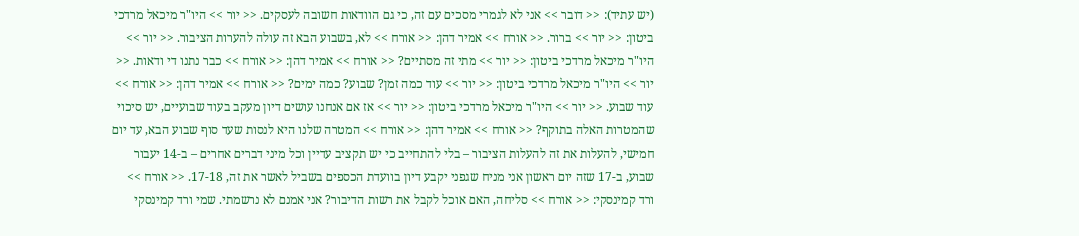(יש עתיד): << דובר >> אני לא לגמרי מסכים עם זה, כי גם הוודאות חשובה לעסקים. << יור >> היו"ר מיכאל מרדכי ביטון: << יור >> ברור. << אורח >> אמיר דהן: << אורח >> לא, בשבוע הבא זה עולה להערות הציבור. << יור >> היו"ר מיכאל מרדכי ביטון: << יור >> מתי זה מסתיים? << אורח >> אמיר דהן: << אורח >> כבר נתנו די ודאות. << יור >> היו"ר מיכאל מרדכי ביטון: << יור >> עוד כמה זמן? שבוע? כמה ימים? << אורח >> אמיר דהן: << אורח >> עוד שבוע. << יור >> היו"ר מיכאל מרדכי ביטון: << יור >> אז אם אנחנו עושים דיון מעקב בעוד שבועיים, יש סיכוי שהמטרות האלה בתוקף? << אורח >> אמיר דהן: << אורח >> המטרה שלנו היא לנסות שעד סוף שבוע הבא, עד יום חמישי, להעלות את זה להעלות הציבור – בלי להתחייב כי יש תקציב עדיין וכל מיני דברים אחרים – ב-14 יעבור שבוע, ב-17 שזה יום ראשון אני מניח שגפני יקבע דיון בוועדת הכספים בשביל לאשר את זה, 17-18. << אורח >> ורד קמינסקי: << אורח >> סליחה, האם אוכל לקבל את רשות הדיבור? אני אמנם לא נרשמתי. שמי ורד קמינסקי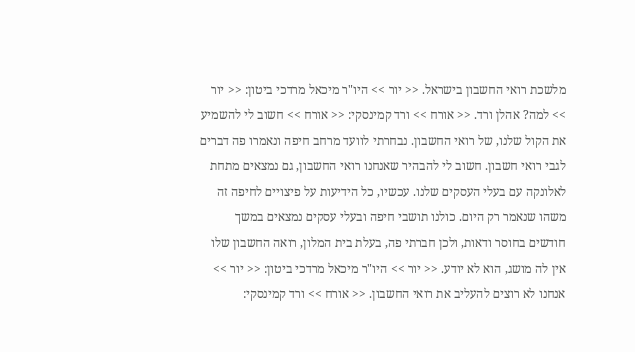מלשכת רואי החשבון בישראל. << יור >> היו"ר מיכאל מרדכי ביטון: << יור >> למה? אהלן ורד. << אורח >> ורד קמינסקי: << אורח >> חשוב לי להשמיע את הקול שלנו, של רואי החשבון. נבחרתי לוועד מרחב חיפה ונאמרו פה דברים לגבי רואי חשבון. חשוב לי להבהיר שאנחנו רואי החשבון, גם נמצאים מתחת לאלונקה עם בעלי העסקים שלנו. עכשיו, כל הידיעות על פיצויים לחיפה זה משהו שנאמר רק היום. כולנו תושבי חיפה ובעלי עסקים נמצאים במשך חודשים בחוסר ודאות, ולכן חברתי פה, בעלת בית המלון, רואה החשבון שלו אין לה מושג, הוא לא יודע. << יור >> היו"ר מיכאל מרדכי ביטון: << יור >> אנחנו לא רוצים להעליב את רואי החשבון. << אורח >> ורד קמינסקי: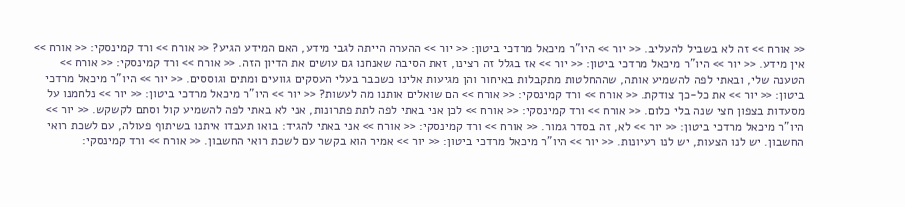<< אורח >> זה לא בשביל להעליב. << יור >> היו"ר מיכאל מרדכי ביטון: << יור >> ההערה הייתה לגבי מידע, האם המידע הגיע? << אורח >> ורד קמינסקי: << אורח >> אין מידע. << יור >> היו"ר מיכאל מרדכי ביטון: << יור >> אז בגלל זה רצינו, זאת הסיבה שאנחנו גם עושים את הדיון הזה. << אורח >> ורד קמינסקי: << אורח >> הטענה שלי, ובאתי לפה להשמיע אותה, שההחלטות מתקבלות באיחור והן מגיעות אלינו כשכבר בעלי העסקים גוועים ומתים וגוססים. << יור >> היו"ר מיכאל מרדכי ביטון: << יור >> את כל-כך צודקת. << אורח >> ורד קמינסקי: << אורח >> הם שואלים אותנו מה לעשות? << יור >> היו"ר מיכאל מרדכי ביטון: << יור >> נלחמנו על מסעדות בצפון חצי שנה בלי כלום. << אורח >> ורד קמינסקי: << אורח >> לכן אני באתי לפה לתת פתרונות, אני לא באתי לפה להשמיע קול וסתם לקשקש. << יור >> היו"ר מיכאל מרדכי ביטון: << יור >> לא, זה בסדר גמור. << אורח >> ורד קמינסקי: << אורח >> אני באתי להגיד: בואו תעבדו איתנו בשיתוף פעולה, עם לשכת רואי החשבון. יש לנו הצעות, יש לנו רעיונות. << יור >> היו"ר מיכאל מרדכי ביטון: << יור >> אמיר הוא בקשר עם לשכת רואי החשבון. << אורח >> ורד קמינסקי: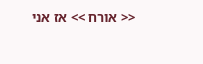<< אורח >> אז אני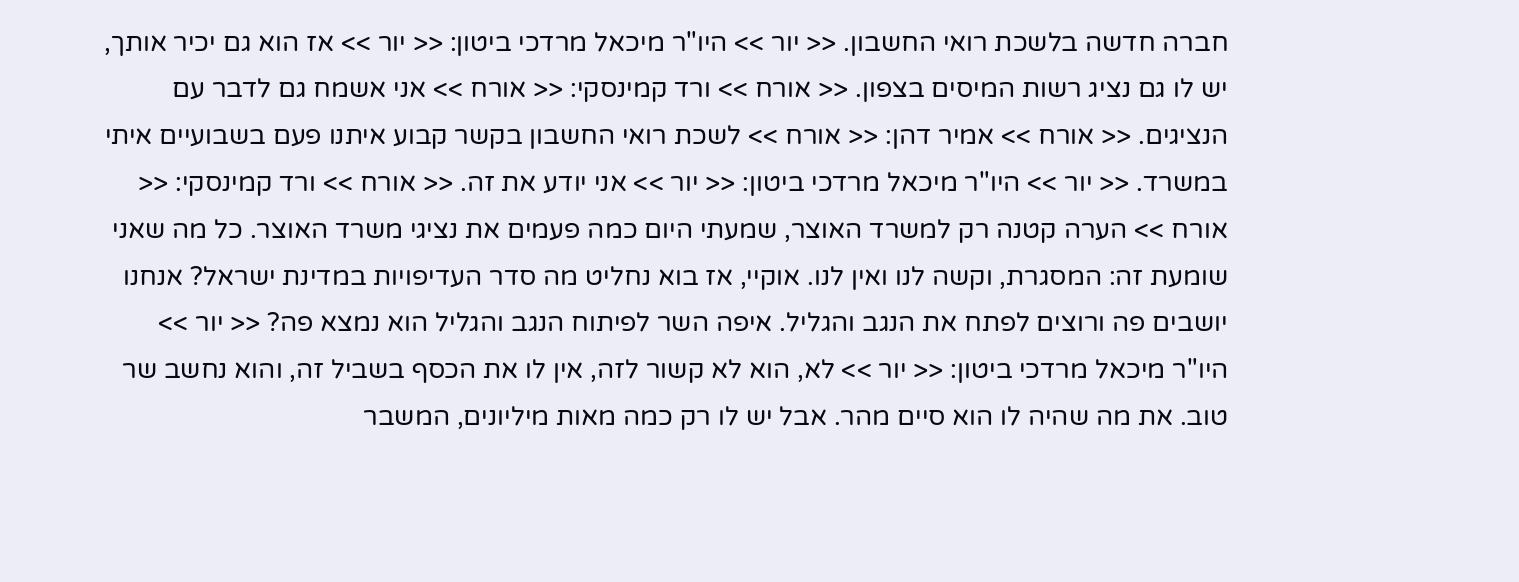חברה חדשה בלשכת רואי החשבון. << יור >> היו"ר מיכאל מרדכי ביטון: << יור >> אז הוא גם יכיר אותך, יש לו גם נציג רשות המיסים בצפון. << אורח >> ורד קמינסקי: << אורח >> אני אשמח גם לדבר עם הנציגים. << אורח >> אמיר דהן: << אורח >> לשכת רואי החשבון בקשר קבוע איתנו פעם בשבועיים איתי במשרד. << יור >> היו"ר מיכאל מרדכי ביטון: << יור >> אני יודע את זה. << אורח >> ורד קמינסקי: << אורח >> הערה קטנה רק למשרד האוצר, שמעתי היום כמה פעמים את נציגי משרד האוצר. כל מה שאני שומעת זה: המסגרת, וקשה לנו ואין לנו. אוקיי, אז בוא נחליט מה סדר העדיפויות במדינת ישראל? אנחנו יושבים פה ורוצים לפתח את הנגב והגליל. איפה השר לפיתוח הנגב והגליל הוא נמצא פה? << יור >> היו"ר מיכאל מרדכי ביטון: << יור >> לא, הוא לא קשור לזה, אין לו את הכסף בשביל זה, והוא נחשב שר טוב. את מה שהיה לו הוא סיים מהר. אבל יש לו רק כמה מאות מיליונים, המשבר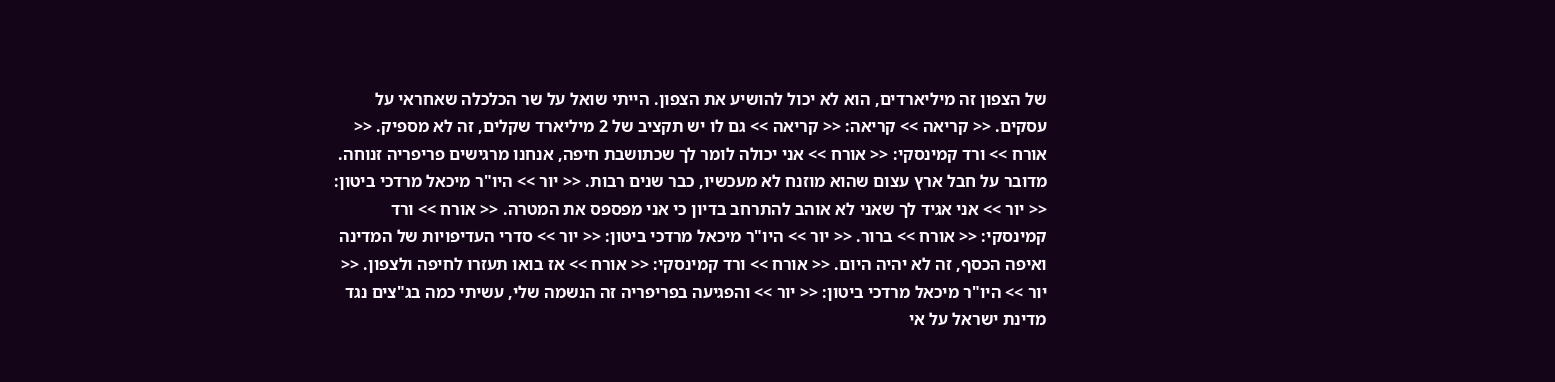של הצפון זה מיליארדים, הוא לא יכול להושיע את הצפון. הייתי שואל על שר הכלכלה שאחראי על עסקים. << קריאה >> קריאה: << קריאה >> גם לו יש תקציב של 2 מיליארד שקלים, זה לא מספיק. << אורח >> ורד קמינסקי: << אורח >> אני יכולה לומר לך שכתושבת חיפה, אנחנו מרגישים פריפריה זנוחה. מדובר על חבל ארץ עצום שהוא מוזנח לא מעכשיו, כבר שנים רבות. << יור >> היו"ר מיכאל מרדכי ביטון: << יור >> אני אגיד לך שאני לא אוהב להתרחב בדיון כי אני מפספס את המטרה. << אורח >> ורד קמינסקי: << אורח >> ברור. << יור >> היו"ר מיכאל מרדכי ביטון: << יור >> סדרי העדיפויות של המדינה ואיפה הכסף, זה לא יהיה היום. << אורח >> ורד קמינסקי: << אורח >> אז בואו תעזרו לחיפה ולצפון. << יור >> היו"ר מיכאל מרדכי ביטון: << יור >> והפגיעה בפריפריה זה הנשמה שלי, עשיתי כמה בג"צים נגד מדינת ישראל על אי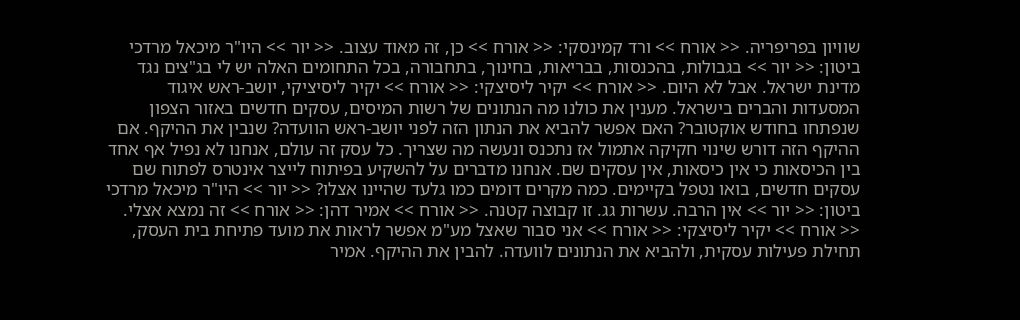שוויון בפריפריה. << אורח >> ורד קמינסקי: << אורח >> כן, זה מאוד עצוב. << יור >> היו"ר מיכאל מרדכי ביטון: << יור >> בגבולות, בהכנסות, בבריאות, בחינוך, בתחבורה, בכל התחומים האלה יש לי בג"צים נגד מדינת ישראל. אבל לא היום. << אורח >> יקיר ליסיצקי: << אורח >> יקיר ליסיציקי, יושב-ראש איגוד המסעדות והברים בישראל. מענין את כולנו מה הנתונים של רשות המיסים, עסקים חדשים באזור הצפון שנפתחו בחודש אוקטובר? האם אפשר להביא את הנתון הזה לפני יושב-ראש הוועדה? שנבין את ההיקף. אם ההיקף הזה דורש שינוי חקיקה אתמול אז נתכנס ונעשה מה שצריך. כל עסק זה עולם, אנחנו לא נפיל אף אחד בין הכיסאות כי אין כיסאות, אין עסקים שם. אנחנו מדברים על להשקיע בפיתוח לייצר אינטרס לפתוח שם עסקים חדשים, בואו נטפל בקיימים. כמה מקרים דומים כמו גלעד שהיינו אצלו? << יור >> היו"ר מיכאל מרדכי ביטון: << יור >> אין הרבה. עשרות גג. זו קבוצה קטנה. << אורח >> אמיר דהן: << אורח >> זה נמצא אצלי. << אורח >> יקיר ליסיצקי: << אורח >> אני סבור שאצל מע"מ אפשר לראות את מועד פתיחת בית העסק, תחילת פעילות עסקית, ולהביא את הנתונים לוועדה. להבין את ההיקף. אמיר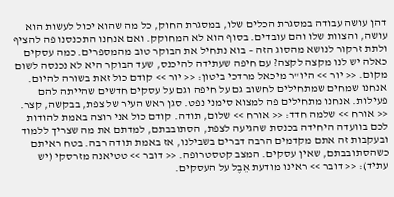דהן עושה עבודה במסגרת הכלים שלו, במסגרת החוק, כל מה שהוא יכול לעשות הוא עושה, והצוות שלו והם עובדים. בסוף הוא לא המחוקק. ואם אנחנו התכנסנו פה להציף ולתת זרקור לנושא מהסוג הזה – בוא נתחיל את הבוקר טוב מהמספרים. כמה עסקים כאלה יש לנו מקצה לקצה? עם חיפה שעתידה להיכנס, שעד הבוקר היא לא נכנסה לשום מקום. << יור >> היו"ר מיכאל מרדכי ביטון: << יור >> קודם כול זאת בשורה להיום. אנחנו שמחים שמתחילים לחשוב גם על חיפה וגם על עסקים חדשים שהייתה להם פעילות. אנחנו מתחילים פה למצוא סימני נפט. סגן ראש העיר של צפת, בבקשה, קצר. << אורח >> שלמה חדד: << אורח >> שלום, תודה. קודם כול אני רוצה באמת להודות לכם בוועדה היחידה בכנסת שהגיעה לצפת, הסתובבתם, למדתם את מה שצריך ללמוד ובעקבות זה אתם מקדמים הרבה דברים בשבילנו, אז באמת תודה רבה. בטח ראיתם כשהסתובבתם, שאין עסקים. המצב קטסטרופה. << דובר >> טטיאנה מזרסקי (יש עתיד): << דובר >> ראינו מודעת אֵבֶל על העסקים.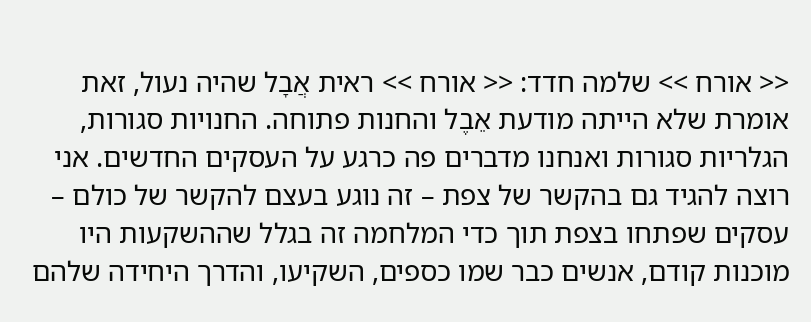<< אורח >> שלמה חדד: << אורח >> ראית אֲבָל שהיה נעול, זאת אומרת שלא הייתה מודעת אֵבֶל והחנות פתוחה. החנויות סגורות, הגלריות סגורות ואנחנו מדברים פה כרגע על העסקים החדשים. אני רוצה להגיד גם בהקשר של צפת – זה נוגע בעצם להקשר של כולם – עסקים שפתחו בצפת תוך כדי המלחמה זה בגלל שההשקעות היו מוכנות קודם, אנשים כבר שמו כספים, השקיעו, והדרך היחידה שלהם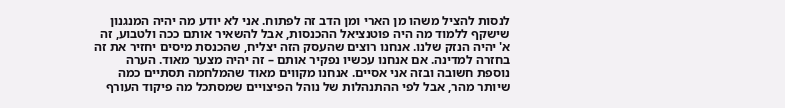לנסות להציל משהו מן הארי ומן הדב זה לפתוח. אני לא יודע מה יהיה המנגנון שישקף ללמוד מה היה פוטנציאל ההכנסות, אבל להשאיר אותם ככה ולטבוע, זה א' יהיה הנזק שלנו. אנחנו רוצים שהעסק הזה יצליח, שהכנסת מיסים יחזיר את זה בחזרה למדינה. אם אנחנו עכשיו נפקיר אותם – זה יהיה מצער מאוד. הערה נוספת חשובה ובזה אני אסיים. אנחנו מקווים מאוד שהמלחמה תסתיים כמה שיותר מהר, אבל לפי ההתנהלות של נוהל הפיצויים שמסתכל מה פיקוד העורף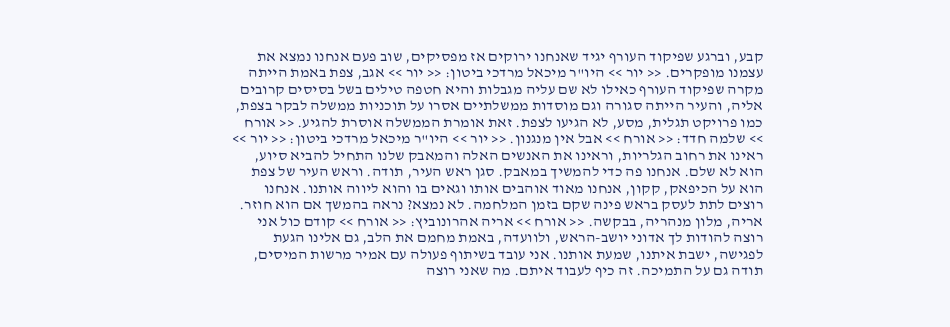קבע, וברגע שפיקוד העורף יגיד שאנחנו ירוקים אז מפסיקים, שוב פעם אנחנו נמצא את עצמנו מופקרים. << יור >> היו"ר מיכאל מרדכי ביטון: << יור >> אגב, צפת באמת הייתה מקרה שפיקוד העורף כאילו לא שם עליה מגבלות והיא חטפה טילים בשל בסיסים קרובים אליה, והעיר הייתה סגורה וגם מוסדות ממשלתיים אסרו על תוכניות ממשלה לבקר בצפת, כמו פרויקט תגלית, מסע, לא הגיעו לצפת. זאת אומרת הממשלה אוסרת להגיע. << אורח >> שלמה חדד: << אורח >> אבל אין מנגנון. << יור >> היו"ר מיכאל מרדכי ביטון: << יור >> ראינו את רחוב הגלריות, וראינו את האנשים האלה והמאבק שלנו התחיל להביא סיוע, הוא לא שלם. אנחנו פה כדי להמשיך במאבק. סגן ראש העיר, תודה. וראש העיר של צפת הוא על הכיפאק, קקון, אנחנו מאוד אוהבים אותו וגאים בו והוא ליווה אותנו. אנחנו רוצים לתת לעסק בראש פינה שקם בזמן המלחמה. לא נמצא? נראה בהמשך אם הוא חוזר. אריה, מלון מנהריה, בבקשה. << אורח >> אריה אהרונוביץ: << אורח >> קודם כול אני רוצה להודות לך אדוני יושב-הראש, ולוועדה, באמת מחמם את הלב, גם אלינו הגעת לפגישה, ישבת איתנו, שמעת אותנו. אני עובד בשיתוף פעולה עם אמיר מרשות המיסים, תודה גם על התמיכה. זה כיף לעבוד איתם. מה שאני רוצה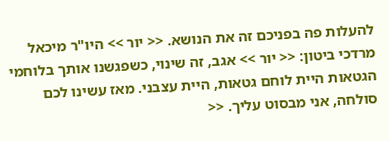להעלות פה בפניכם זה את הנושא. << יור >> היו"ר מיכאל מרדכי ביטון: << יור >> אגב, זה שינוי, כשפגשנו אותך בלוחמי הגטאות היית לוחם גטאות, היית עצבני. מאז עשינו לכם סולחה, אני מבסוט עליך. <<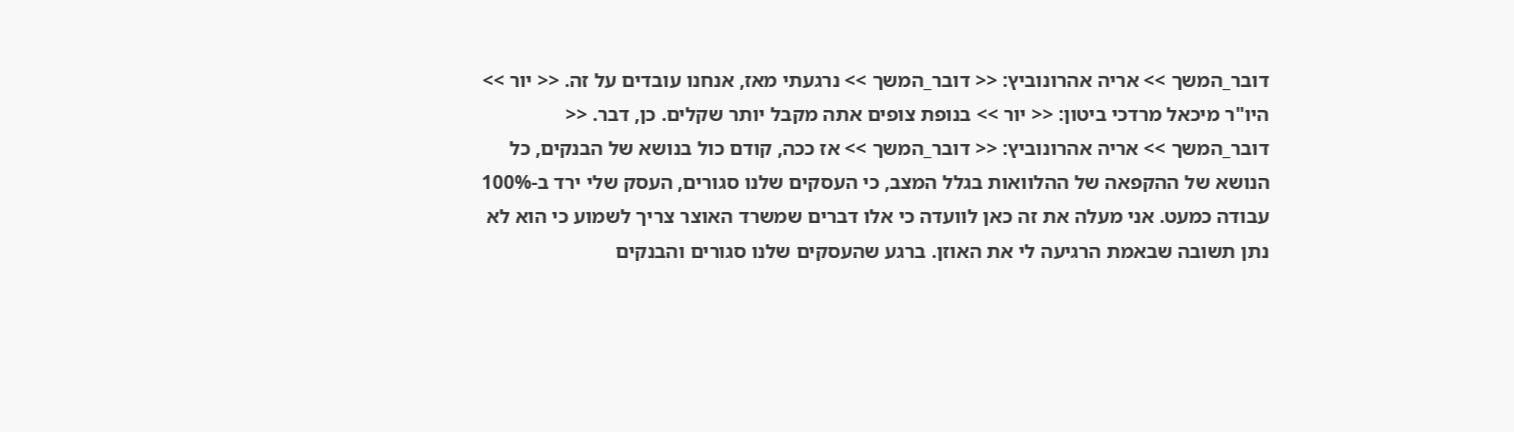דובר_המשך >> אריה אהרונוביץ: << דובר_המשך >> נרגעתי מאז, אנחנו עובדים על זה. << יור >> היו"ר מיכאל מרדכי ביטון: << יור >> בנופת צופים אתה מקבל יותר שקלים. כן, דבר. << דובר_המשך >> אריה אהרונוביץ: << דובר_המשך >> אז ככה, קודם כול בנושא של הבנקים, כל הנושא של ההקפאה של ההלוואות בגלל המצב, כי העסקים שלנו סגורים, העסק שלי ירד ב-100% עבודה כמעט. אני מעלה את זה כאן לוועדה כי אלו דברים שמשרד האוצר צריך לשמוע כי הוא לא נתן תשובה שבאמת הרגיעה לי את האוזן. ברגע שהעסקים שלנו סגורים והבנקים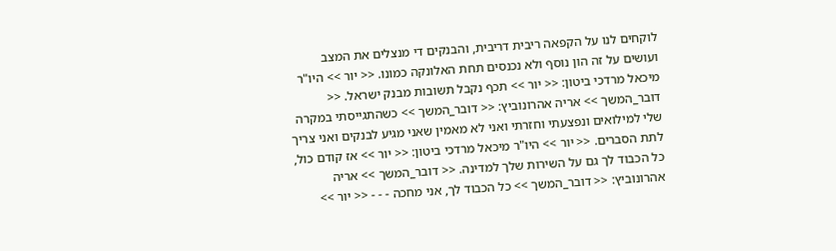לוקחים לנו על הקפאה ריבית דריבית, והבנקים די מנצלים את המצב ועושים על זה הון נוסף ולא נכנסים תחת האלונקה כמונו. << יור >> היו"ר מיכאל מרדכי ביטון: << יור >> תכף נקבל תשובות מבנק ישראל. << דובר_המשך >> אריה אהרונוביץ: << דובר_המשך >> כשהתגייסתי במקרה שלי למילואים ונפצעתי וחזרתי ואני לא מאמין שאני מגיע לבנקים ואני צריך לתת הסברים. << יור >> היו"ר מיכאל מרדכי ביטון: << יור >> אז קודם כול, כל הכבוד לך גם על השירות שלך למדינה. << דובר_המשך >> אריה אהרונוביץ: << דובר_המשך >> כל הכבוד לך, אני מחכה - - - << יור >>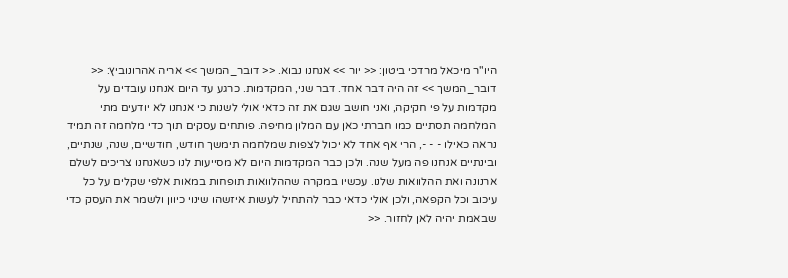היו"ר מיכאל מרדכי ביטון: << יור >> אנחנו נבוא. << דובר_המשך >> אריה אהרונוביץ: << דובר_המשך >> זה היה דבר אחד. דבר שני, המקדמות. כרגע עד היום אנחנו עובדים על מקדמות על פי חקיקה, ואני חושב שגם את זה כדאי אולי לשנות כי אנחנו לא יודעים מתי המלחמה תסתיים כמו חברתי כאן עם המלון מחיפה. פותחים עסקים תוך כדי מלחמה זה תמיד נראה כאילו - - -, הרי אף אחד לא יכול לצפות שמלחמה תימשך חודש, חודשיים, שנה, שנתיים, ובינתיים אנחנו פה מעל שנה. ולכן כבר המקדמות היום לא מסייעות לנו כשאנחנו צריכים לשלם ארנונה ואת ההלוואות שלנו. עכשיו במקרה שההלוואות תופחות במאות אלפי שקלים על כל עיכוב וכל הקפאה, ולכן אולי כדאי כבר להתחיל לעשות איזשהו שינוי כיוון ולשמר את העסק כדי שבאמת יהיה לאן לחזור. <<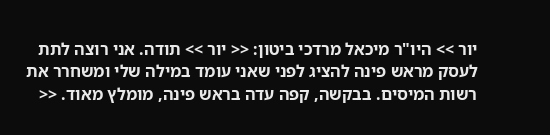יור >> היו"ר מיכאל מרדכי ביטון: << יור >> תודה. אני רוצה לתת לעסק מראש פינה להציג לפני שאני עומד במילה שלי ומשחרר את רשות המיסים. בבקשה, קפה עדה בראש פינה, מומלץ מאוד. <<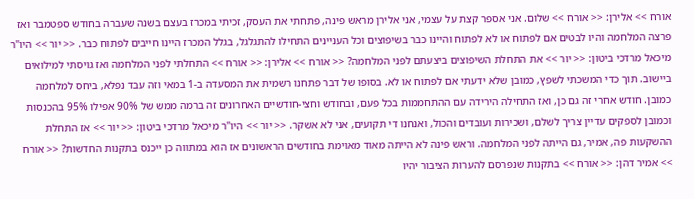אורח >> אלירן: << אורח >> שלום. אני אספר קצת על עצמי, אני אלירן מראש פינה, פתחתי את העסק, זכיתי במכרז בעצם בשנה שעברה בחודש ספטמבר ואז פרצה המלחמה והיו לבטים אם לפתוח או לא לפתוח והיינו כבר בשיפוצים וכל העניינים התחילו להתגלגל, בגלל המכרז היינו חייבים לפתוח כבר. << יור >> היו"ר מיכאל מרדכי ביטון: << יור >> את התחלת השיפוצים ביצעתם לפני המלחמה? << אורח >> אלירן: << אורח >> התחלתי לפני המלחמה ואז גויסתי למילואים ביישוב. תוך כדי המשכתי לשפץ, כמובן שלא ידעתי אם לפתוח או לא. בסופו של דבר פתחנו רשמית את המסעדה ב-1 במאי וזה עבד נפלא, ביחס למלחמה כמובן. חודש אחרי זה גם כן, ואז התחילה הירידה עם ההתחממות בכל פעם, ובחודש וחצי-חודשיים האחרונים זה ברמה ממש של 90% אפילו 95% בהכנסות וכמובן לספקים עדיין צריך לשלם, ושכירות ועובדים והכול, ואנחנו די תקועים, אני לא אשקר. << יור >> היו"ר מיכאל מרדכי ביטון: << יור >> אז התחלת ההשקעות פה, אמיר, גם הייתה לפני המלחמה. וראש פינה לא הייתה מאוד מאוימת בחודשים הראשונים אז הוא במתווה כן ייכנס בתקנות החדשות? << אורח >> אמיר דהן: << אורח >> בתקנות שנפרסם להערות הציבור יהיו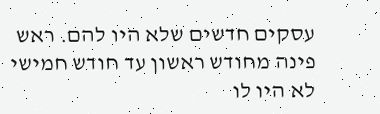עסקים חדשים שלא היו להם. ראש פינה מחודש ראשון עד חודש חמישי לא היו לו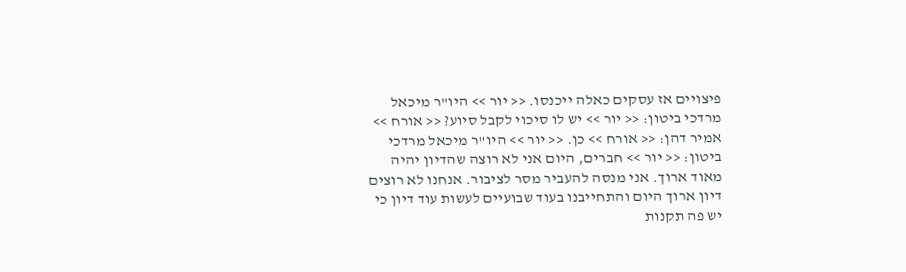פיצויים אז עסקים כאלה ייכנסו. << יור >> היו"ר מיכאל מרדכי ביטון: << יור >> יש לו סיכוי לקבל סיוע? << אורח >> אמיר דהן: << אורח >> כן. << יור >> היו"ר מיכאל מרדכי ביטון: << יור >> חברים, היום אני לא רוצה שהדיון יהיה מאוד ארוך. אני מנסה להעביר מסר לציבור. אנחנו לא רוצים דיון ארוך היום והתחייבנו בעוד שבועיים לעשות עוד דיון כי יש פה תקנות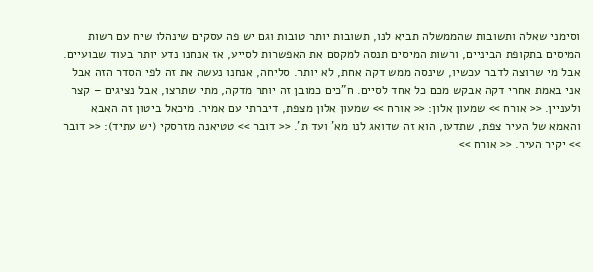וסימני שאלה ותשובות שהממשלה תביא לנו, תשובות יותר טובות וגם יש פה עסקים שינהלו שיח עם רשות המיסים בתקופת הביניים, ורשות המיסים תנסה למקסם את האפשרות לסייע, אז אנחנו נדע יותר בעוד שבועיים. אבל מי שרוצה לדבר עכשיו, שינסה ממש דקה אחת, לא יותר. סליחה, אנחנו נעשה את זה לפי הסדר הזה אבל אני באמת אחרי דקה אבקש מכם כל אחד לסיים. ח"כים כמובן זה יותר מדקה, מתי שתרצו, אבל נציגים – קצר ולעניין. << אורח >> שמעון אלון: << אורח >> שמעון אלון מצפת, דיברתי עם אמיר. מיכאל ביטון זה האבא והאמא של העיר צפת, שתדעו, הוא זה שדואג לנו מא' ועד ת'. << דובר >> טטיאנה מזרסקי (יש עתיד): << דובר >> יקיר העיר. << אורח >>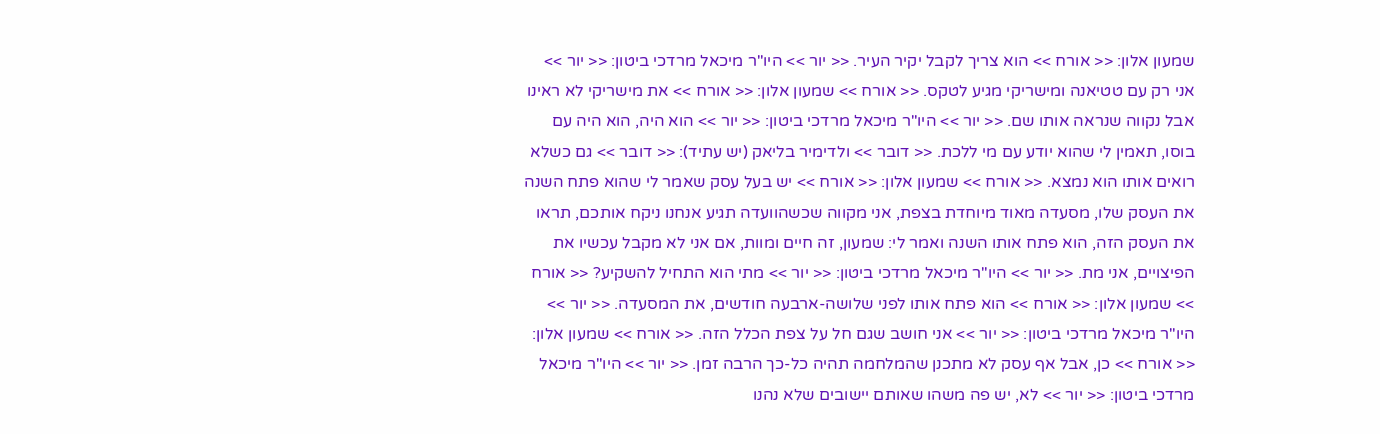שמעון אלון: << אורח >> הוא צריך לקבל יקיר העיר. << יור >> היו"ר מיכאל מרדכי ביטון: << יור >> אני רק עם טטיאנה ומישריקי מגיע לטקס. << אורח >> שמעון אלון: << אורח >> את מישריקי לא ראינו אבל נקווה שנראה אותו שם. << יור >> היו"ר מיכאל מרדכי ביטון: << יור >> הוא היה, הוא היה עם בוסו, תאמין לי שהוא יודע עם מי ללכת. << דובר >> ולדימיר בליאק (יש עתיד): << דובר >> גם כשלא רואים אותו הוא נמצא. << אורח >> שמעון אלון: << אורח >> יש בעל עסק שאמר לי שהוא פתח השנה את העסק שלו, מסעדה מאוד מיוחדת בצפת, אני מקווה שכשהוועדה תגיע אנחנו ניקח אותכם, תראו את העסק הזה, הוא פתח אותו השנה ואמר לי: שמעון, זה חיים ומוות, אם אני לא מקבל עכשיו את הפיצויים, אני מת. << יור >> היו"ר מיכאל מרדכי ביטון: << יור >> מתי הוא התחיל להשקיע? << אורח >> שמעון אלון: << אורח >> הוא פתח אותו לפני שלושה-ארבעה חודשים, את המסעדה. << יור >> היו"ר מיכאל מרדכי ביטון: << יור >> אני חושב שגם חל על צפת הכלל הזה. << אורח >> שמעון אלון: << אורח >> כן, אבל אף עסק לא מתכנן שהמלחמה תהיה כל-כך הרבה זמן. << יור >> היו"ר מיכאל מרדכי ביטון: << יור >> לא, יש פה משהו שאותם יישובים שלא נהנו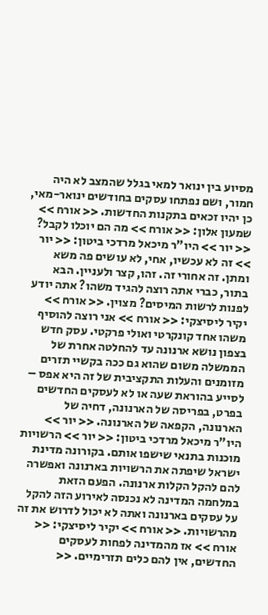מסיוע בין ינואר למאי בגלל שהמצב לא היה חמור, ושם נפתחו עסקים בחודשים ינואר-מאי, כן יהיו זכאים בתקנות החדשות. << אורח >> שמעון אלון: << אורח >> מה הם יוכלו לקבל? << יור >> היו"ר מיכאל מרדכי ביטון: << יור >> זה לא עכשיו, אחי, לא עושים פה משא ומתן. זה אחורי זה. זהו, קצר ולעניין. הבא בתור, כברי אתה רוצה להגיד משהו? אתה יודע לפנות לרשות המיסים? מצוין. << אורח >> יקיר ליסיצקי: << אורח >> אני רוצה להוסיף משהו אחד קונקרטי ואולי פרקטי. עסק חדש בצפון נושא ארנונה עד להחלטה אחרת של הממשלה משום שהוא גם ככה בקשיי תזרים מזומנים והעלות התקציבית של זה היא אפס – לסייע בהוראת שעה או לא לעסקים החדשים בפרט, בפריסה של הארנונה, דחיה של הארנונה, הקפאה של הארנונה. << יור >> היו"ר מיכאל מרדכי ביטון: << יור >> הרשויות מוכנות בתנאי שישפו אותם. בקורונה מדינת ישראל שיפתה את הרשויות בארנונה ואפשרה להם להקל הקלות ארנונה. הפעם הזאת במלחמה המדינה לא נכנסה לאירוע הזה להקל על עסקים בארנונה ואתה לא יכול לדרוש את זה מהרשויות. << אורח >> יקיר ליסיצקי: << אורח >> אז מהמדינה לפחות לעסקים החדשים, אין להם כלים תזרימיים. <<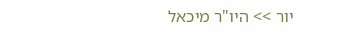יור >> היו"ר מיכאל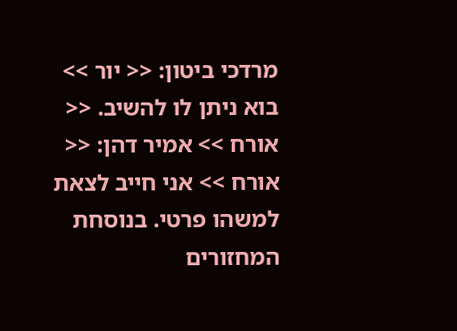מרדכי ביטון: << יור >> בוא ניתן לו להשיב. << אורח >> אמיר דהן: << אורח >> אני חייב לצאת למשהו פרטי. בנוסחת המחזורים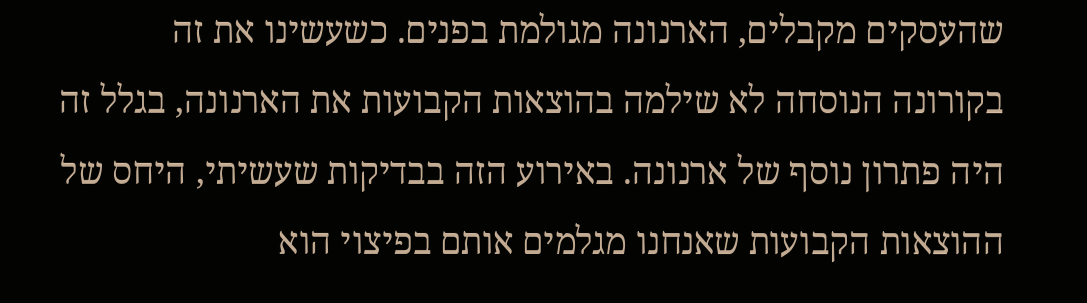שהעסקים מקבלים, הארנונה מגולמת בפנים. כשעשינו את זה בקורונה הנוסחה לא שילמה בהוצאות הקבועות את הארנונה, בגלל זה היה פתרון נוסף של ארנונה. באירוע הזה בבדיקות שעשיתי, היחס של ההוצאות הקבועות שאנחנו מגלמים אותם בפיצוי הוא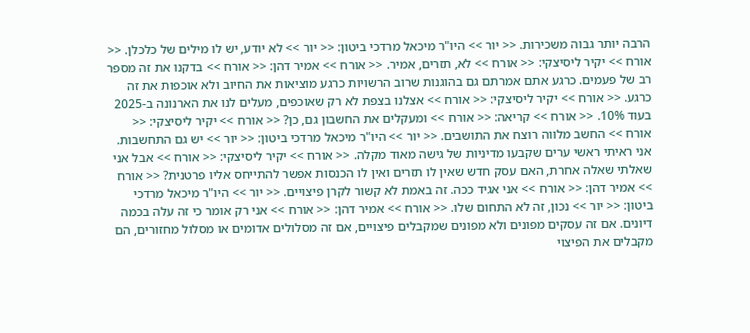הרבה יותר גבוה משכירות. << יור >> היו"ר מיכאל מרדכי ביטון: << יור >> לא יודע, יש לו מילים של כלכלן. << אורח >> יקיר ליסיצקי: << אורח >> לא, תזרים, אמיר. << אורח >> אמיר דהן: << אורח >> בדקנו את זה מספר רב של פעמים. כרגע אתם אמרתם גם בהוגנות שרוב הרשויות כרגע מוציאות את החיוב ולא אוכפות את זה כרגע. << אורח >> יקיר ליסיצקי: << אורח >> אצלנו בצפת לא רק שאוכפים, מעלים לנו את הארנונה ב-2025 בעוד 10%. << אורח >> קריאה: << אורח >> ומעקלים את החשבון גם, כן? << אורח >> יקיר ליסיצקי: << אורח >> החשב מלווה רוצח את התושבים. << יור >> היו"ר מיכאל מרדכי ביטון: << יור >> יש גם התחשבות. אני ראיתי ראשי ערים שקבעו מדיניות של גישה מאוד מקלה. << אורח >> יקיר ליסיצקי: << אורח >> אבל אני שאלתי שאלה אחרת, האם עסק חדש שאין לו תזרים ואין לו הכנסות אפשר להתייחס אליו פרטנית? << אורח >> אמיר דהן: << אורח >> אני אגיד ככה. זה באמת לא קשור לקרן פיצויים. << יור >> היו"ר מיכאל מרדכי ביטון: << יור >> נכון, זה לא התחום שלו. << אורח >> אמיר דהן: << אורח >> אני רק אומר כי זה עלה בכמה דיונים. אם זה עסקים מפונים ולא מפונים שמקבלים פיצויים, אם זה מסלולים אדומים או מסלול מחזורים, הם מקבלים את הפיצוי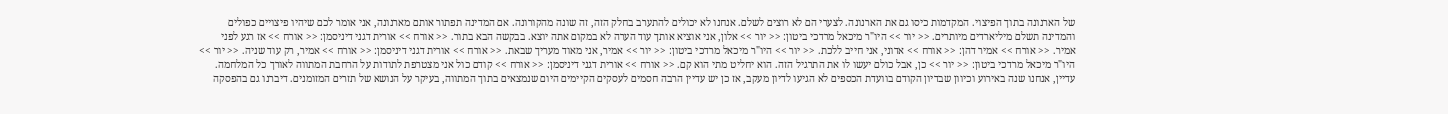של הארנונה בתוך הפיצוי. המקדמות כיסו גם את הארנונה. לצערי הם לא רוצים לשלם. אנחנו לא יכולים להתערב בחלק הזה, זה שונה מהקורונה. אם המדינה תפתור אותם מארנונה, אני אומר לכם שיהיו פיצויים כפולים והמדינה תשלם מיליארדים מיותרים. << יור >> היו"ר מיכאל מרדכי ביטון: << יור >> אלון, אני אוציא אותך עוד הערה לא במקום אתה יוצא. בבקשה הבא בתור. << אורח >> אורית דגני דיניסמן: << אורח >> אז רגע לפני אמיר. << אורח >> אמיר דהן: << אורח >> אדוני, אני חייב ללכת. << יור >> היו"ר מיכאל מרדכי ביטון: << יור >> אמיר, אני מאוד מעריך שבאת. << אורח >> אורית דגני דיניסמן: << אורח >> אמיר, רק עוד שניה. << יור >> היו"ר מיכאל מרדכי ביטון: << יור >> כן, אבל כולם יעשו לו את התרגיל הזה. הוא יחליט מתי הוא קם. << אורח >> אורית דגני דיניסמן: << אורח >> קודם כול אני מצטרפת לתודות על הרחבת המתווה לאורך כל המלחמה. עדיין, אנחנו שנה באירוע וכיוון שבדיון הקודם בוועדת הכספים לא הגיעו לדיון מעקב, אז כן יש עדיין הרבה חסמים לעסקים הקיימים היום שנמצאים בתוך המתווה, בעיקר על הנושא של תזרים המזומנים. דיברנו גם בהפסקה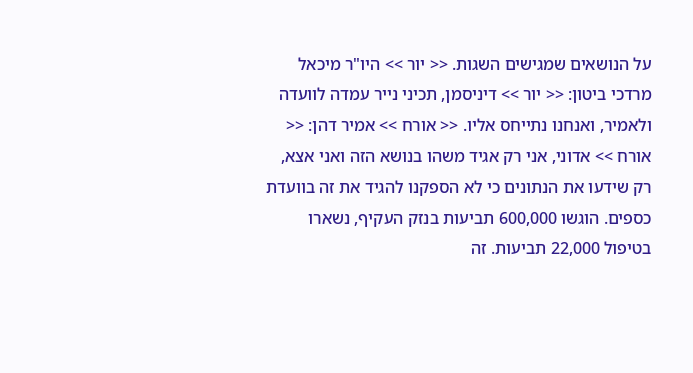על הנושאים שמגישים השגות. << יור >> היו"ר מיכאל מרדכי ביטון: << יור >> דיניסמן, תכיני נייר עמדה לוועדה ולאמיר, ואנחנו נתייחס אליו. << אורח >> אמיר דהן: << אורח >> אדוני, אני רק אגיד משהו בנושא הזה ואני אצא, רק שידעו את הנתונים כי לא הספקנו להגיד את זה בוועדת כספים. הוגשו 600,000 תביעות בנזק העקיף, נשארו בטיפול 22,000 תביעות. זה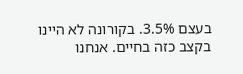בעצם 3.5%. בקורונה לא היינו בקצב כזה בחיים. אנחנו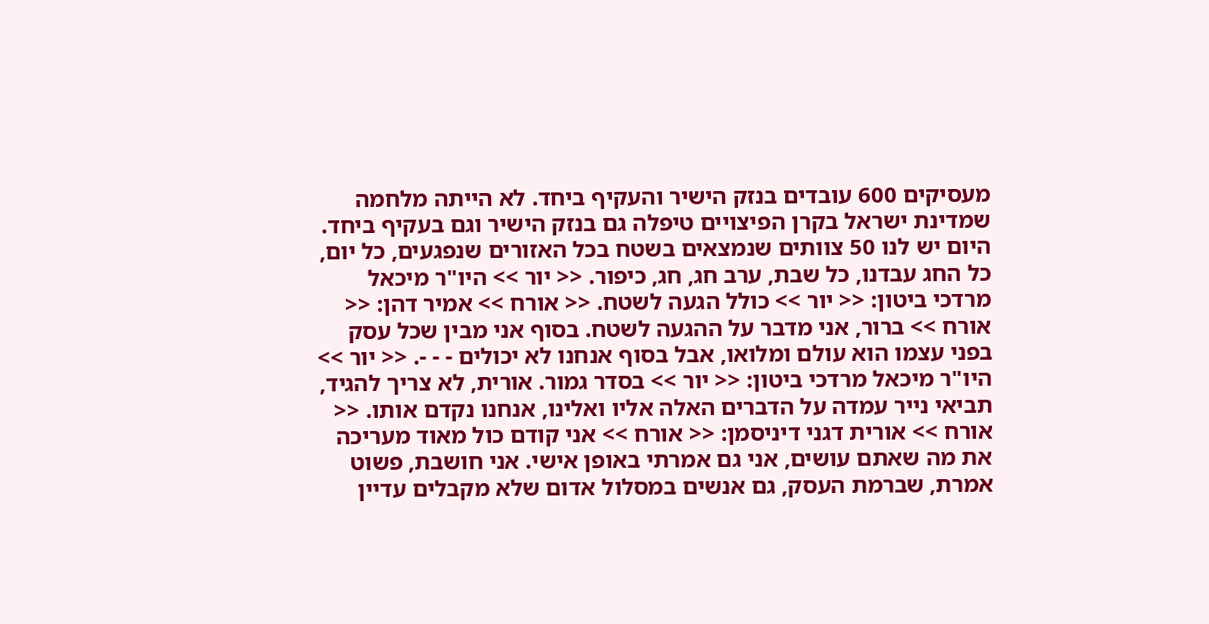מעסיקים 600 עובדים בנזק הישיר והעקיף ביחד. לא הייתה מלחמה שמדינת ישראל בקרן הפיצויים טיפלה גם בנזק הישיר וגם בעקיף ביחד. היום יש לנו 50 צוותים שנמצאים בשטח בכל האזורים שנפגעים, כל יום, כל החג עבדנו, כל שבת, ערב חג, חג, כיפור. << יור >> היו"ר מיכאל מרדכי ביטון: << יור >> כולל הגעה לשטח. << אורח >> אמיר דהן: << אורח >> ברור, אני מדבר על ההגעה לשטח. בסוף אני מבין שכל עסק בפני עצמו הוא עולם ומלואו, אבל בסוף אנחנו לא יכולים - - -. << יור >> היו"ר מיכאל מרדכי ביטון: << יור >> בסדר גמור. אורית, לא צריך להגיד, תביאי נייר עמדה על הדברים האלה אליו ואלינו, אנחנו נקדם אותו. << אורח >> אורית דגני דיניסמן: << אורח >> אני קודם כול מאוד מעריכה את מה שאתם עושים, אני גם אמרתי באופן אישי. אני חושבת, פשוט אמרת, שברמת העסק, גם אנשים במסלול אדום שלא מקבלים עדיין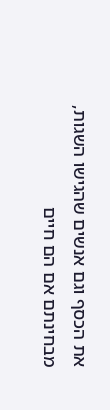את הכסף וגם אנשים שהגישו השגות, מבחינתם אם הם חיים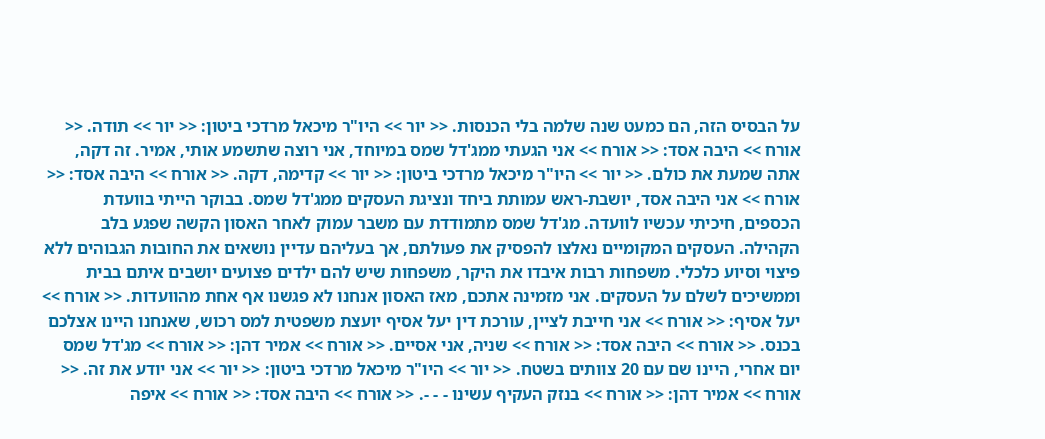על הבסיס הזה, הם כמעט שנה שלמה בלי הכנסות. << יור >> היו"ר מיכאל מרדכי ביטון: << יור >> תודה. << אורח >> היבה אסד: << אורח >> אני הגעתי ממג'דל שמס במיוחד, אני רוצה שתשמע אותי, אמיר. זה דקה, אתה שמעת את כולם. << יור >> היו"ר מיכאל מרדכי ביטון: << יור >> קדימה, דקה. << אורח >> היבה אסד: << אורח >> אני היבה אסד, יושבת-ראש עמותת ביחד ונציגת העסקים ממג'דל שמס. בבוקר הייתי בוועדת הכספים, חיכיתי עכשיו לוועדה. מג'דל שמס מתמודדת עם משבר עמוק לאחר האסון הקשה שפגע בלב הקהילה. העסקים המקומיים נאלצו להפסיק את פעולתם, אך בעליהם עדיין נושאים את החובות הגבוהים ללא פיצוי וסיוע כלכלי. משפחות רבות איבדו את היקר, משפחות שיש להם ילדים פצועים יושבים איתם בבית וממשיכים לשלם על העסקים. אני מזמינה אתכם, מאז האסון אנחנו לא פגשנו אף אחת מהוועדות. << אורח >> יעל אסיף: << אורח >> אני חייבת לציין, עורכת דין יעל אסיף יועצת משפטית למס רכוש, שאנחנו היינו אצלכם בכנס. << אורח >> היבה אסד: << אורח >> שניה, אני אסיים. << אורח >> אמיר דהן: << אורח >> מג'דל שמס יום אחרי, היינו שם עם 20 צוותים בשטח. << יור >> היו"ר מיכאל מרדכי ביטון: << יור >> אני יודע את זה. << אורח >> אמיר דהן: << אורח >> בנזק העקיף עשינו - - -. << אורח >> היבה אסד: << אורח >> איפה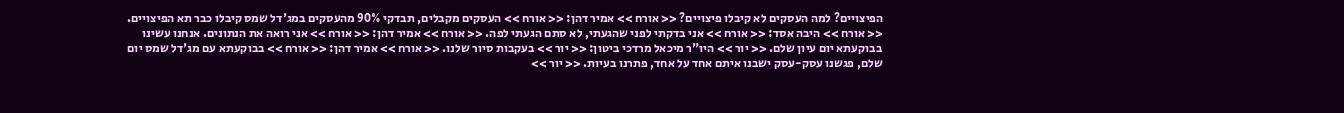הפיצויים? למה העסקים לא קיבלו פיצויים? << אורח >> אמיר דהן: << אורח >> העסקים מקבלים, תבדקי 90% מהעסקים במג'דל שמס קיבלו כבר תא הפיצויים. << אורח >> היבה אסד: << אורח >> אני בדקתי לפני שהגעתי, לא סתם הגעתי לפה. << אורח >> אמיר דהן: << אורח >> אני רואה את הנתונים. אנחנו עשינו בבוקעתא יום עיון שלם. << יור >> היו"ר מיכאל מרדכי ביטון: << יור >> בעקבות סיור שלנו. << אורח >> אמיר דהן: << אורח >> בבוקעתא עם מג'דל שמס יום שלם, פגשנו עסק-עסק ישבנו איתם אחד על אחד, פתרנו בעיות. << יור >>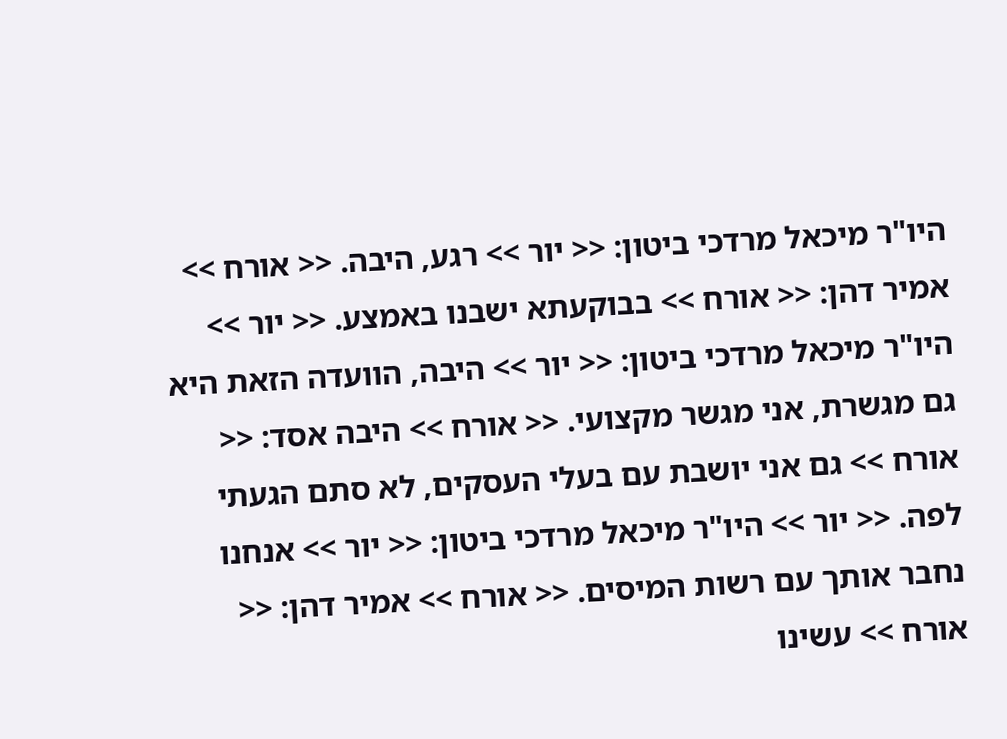היו"ר מיכאל מרדכי ביטון: << יור >> רגע, היבה. << אורח >> אמיר דהן: << אורח >> בבוקעתא ישבנו באמצע. << יור >> היו"ר מיכאל מרדכי ביטון: << יור >> היבה, הוועדה הזאת היא גם מגשרת, אני מגשר מקצועי. << אורח >> היבה אסד: << אורח >> גם אני יושבת עם בעלי העסקים, לא סתם הגעתי לפה. << יור >> היו"ר מיכאל מרדכי ביטון: << יור >> אנחנו נחבר אותך עם רשות המיסים. << אורח >> אמיר דהן: << אורח >> עשינו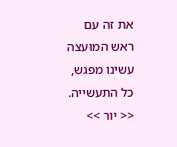את זה עם ראש המועצה עשינו מפגש, כל התעשייה. << יור >>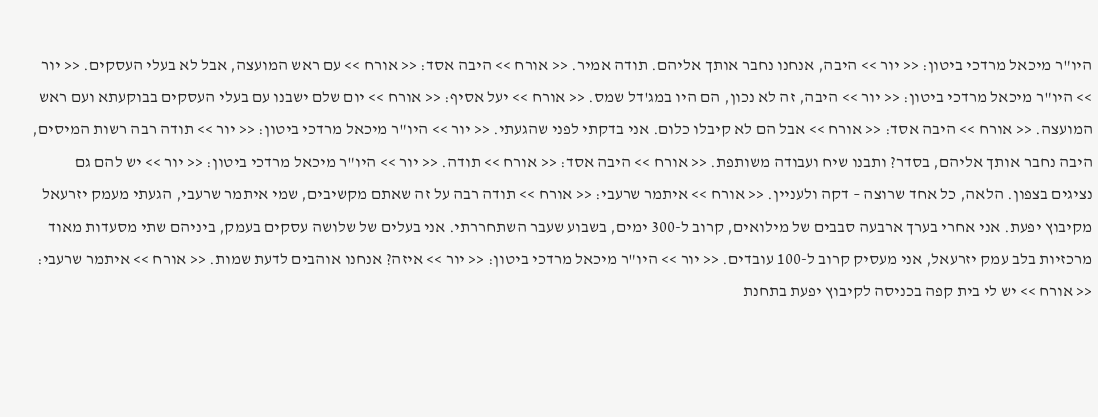היו"ר מיכאל מרדכי ביטון: << יור >> היבה, אנחנו נחבר אותך אליהם. תודה אמיר. << אורח >> היבה אסד: << אורח >> עם ראש המועצה, אבל לא בעלי העסקים. << יור >> היו"ר מיכאל מרדכי ביטון: << יור >> היבה, זה לא נכון, הם היו במג'דל שמס. << אורח >> יעל אסיף: << אורח >> יום שלם ישבנו עם בעלי העסקים בבוקעתא ועם ראש המועצה. << אורח >> היבה אסד: << אורח >> אבל הם לא קיבלו כלום. אני בדקתי לפני שהגעתי. << יור >> היו"ר מיכאל מרדכי ביטון: << יור >> תודה רבה רשות המיסים, היבה נחבר אותך אליהם, בסדר? ותבנו שיח ועבודה משותפת. << אורח >> היבה אסד: << אורח >> תודה. << יור >> היו"ר מיכאל מרדכי ביטון: << יור >> יש להם גם נציגים בצפון. הלאה, כל אחד שרוצה – דקה ולעניין. << אורח >> איתמר שרעבי: << אורח >> תודה רבה על זה שאתם מקשיבים, שמי איתמר שרעבי, הגעתי מעמק יזרעאל מקיבוץ יפעת. אני אחרי בערך ארבעה סבבים של מילואים, קרוב ל-300 ימים, בשבוע שעבר השתחררתי. אני בעלים של שלושה עסקים בעמק, ביניהם שתי מסעדות מאוד מרכזיות בלב עמק יזרעאל, אני מעסיק קרוב ל-100 עובדים. << יור >> היו"ר מיכאל מרדכי ביטון: << יור >> איזה? אנחנו אוהבים לדעת שמות. << אורח >> איתמר שרעבי: << אורח >> יש לי בית קפה בכניסה לקיבוץ יפעת בתחנת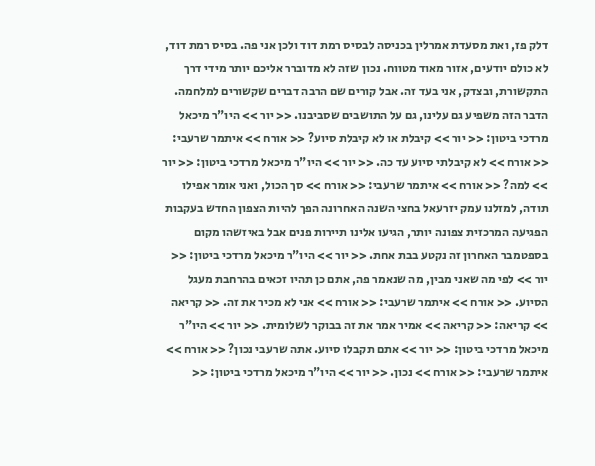דלק פז, ואת מסעדת אמרלין בכניסה לבסיס רמת דוד ולכן אני פה. בסיס רמת דוד, לא כולם יודעים, אזור מאוד מטווח. נכון שזה לא מדוברר אליכם יותר מידי דרך התקשורת, ובצדק, אני בעד זה. אבל קורים שם הרבה דברים שקשורים למלחמה. הדבר הזה משפיע גם עלינו, גם על התושבים שסביבנו. << יור >> היו"ר מיכאל מרדכי ביטון: << יור >> קיבלת או לא קיבלת סיוע? << אורח >> איתמר שרעבי: << אורח >> לא קיבלתי סיוע עד כה. << יור >> היו"ר מיכאל מרדכי ביטון: << יור >> למה? << אורח >> איתמר שרעבי: << אורח >> סך הכול, ואני אומר אפילו תודה, למזלנו עמק יזרעאל בחצי השנה האחרונה הפך להיות הצפון החדש בעקבות הפגיעה המרכזית צפונה יותר, הגיעו אלינו תיירות פנים אבל באיזשהו מקום בספטמבר האחרון זה נקטע בבת אחת. << יור >> היו"ר מיכאל מרדכי ביטון: << יור >> לפי מה שאני מבין, מה שנאמר פה, אתם כן תהיו זכאים בהרחבת מעגל הסיוע. << אורח >> איתמר שרעבי: << אורח >> אני לא מכיר את זה. << קריאה >> קריאה: << קריאה >> אמיר אמר את זה בבוקר לשלומית. << יור >> היו"ר מיכאל מרדכי ביטון: << יור >> אתם תקבלו סיוע. אתה שרעבי נכון? << אורח >> איתמר שרעבי: << אורח >> נכון. << יור >> היו"ר מיכאל מרדכי ביטון: <<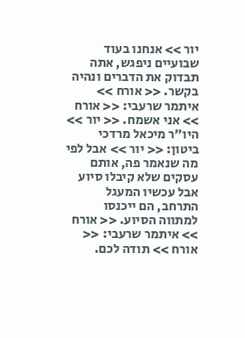יור >> אנחנו בעוד שבועיים ניפגש, אתה תבדוק את הדברים ונהיה בקשר. << אורח >> איתמר שרעבי: << אורח >> אני אשמח. << יור >> היו"ר מיכאל מרדכי ביטון: << יור >> אבל לפי מה שנאמר פה, אותם עסקים שלא קיבלו סיוע אבל עכשיו המעגל התרחב, הם ייכנסו למתווה הסיוע. << אורח >> איתמר שרעבי: << אורח >> תודה לכם.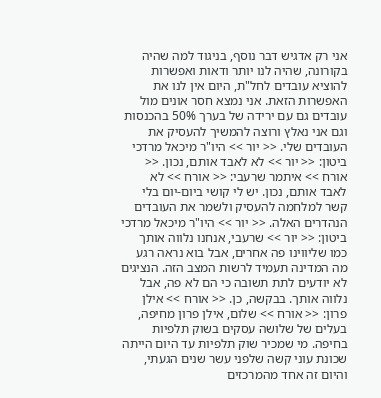אני רק אדגיש דבר נוסף, בניגוד למה שהיה בקורונה, שהיה לנו יותר ודאות ואפשרות להוציא עובדים לחל"ת, היום אין לנו את האפשרות הזאת. אני נמצא חסר אונים מול עובדים גם עם ירידה של בערך 50% בהכנסות וגם אני נאלץ ורוצה להמשיך להעסיק את העובדים שלי. << יור >> היו"ר מיכאל מרדכי ביטון: << יור >> לא לאבד אותם, נכון. << אורח >> איתמר שרעבי: << אורח >> לא לאבד אותם, נכון. יש לי קושי ביום-יום בלי קשר למלחמה להעסיק ולשמר את העובדים הנהדרים האלה. << יור >> היו"ר מיכאל מרדכי ביטון: << יור >> שרעבי, אנחנו נלווה אותך כמו שליווינו פה אחרים, אבל בוא נראה רגע מה המדינה תעמיד לרשות המצב הזה. הנציגים לא יודעים לתת תשובה כי הם לא פה, אבל נלווה אותך. בבקשה, כן. << אורח >> אילן פרון: << אורח >> שלום, אילן פרון מחיפה, בעלים של שלושה עסקים בשוק תלפיות בחיפה. מי שמכיר שוק תלפיות עד היום הייתה שכונת עוני קשה שלפני עשר שנים הגעתי, והיום זה אחד מהמרכזים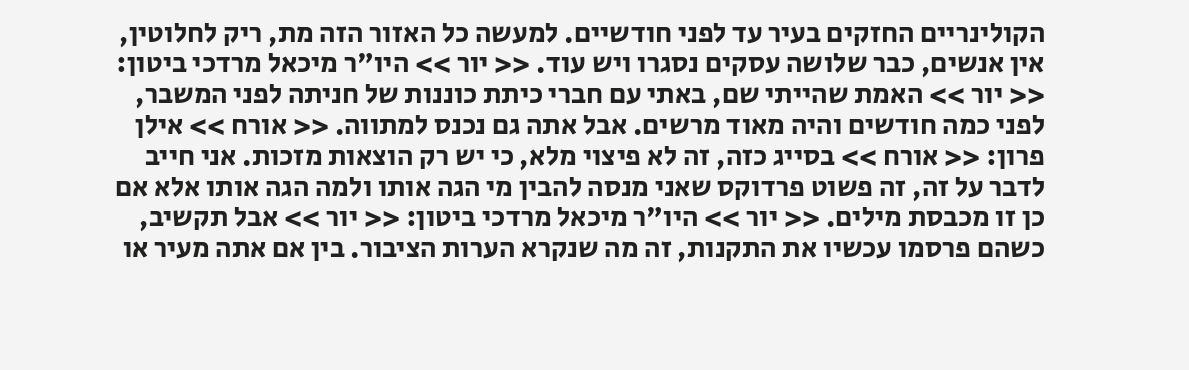הקולינריים החזקים בעיר עד לפני חודשיים. למעשה כל האזור הזה מת, ריק לחלוטין, אין אנשים, כבר שלושה עסקים נסגרו ויש עוד. << יור >> היו"ר מיכאל מרדכי ביטון: << יור >> האמת שהייתי שם, באתי עם חברי כיתת כוננות של חניתה לפני המשבר, לפני כמה חודשים והיה מאוד מרשים. אבל אתה גם נכנס למתווה. << אורח >> אילן פרון: << אורח >> בסייג כזה, זה לא פיצוי מלא, כי יש רק הוצאות מזכות. אני חייב לדבר על זה, זה פשוט פרדוקס שאני מנסה להבין מי הגה אותו ולמה הגה אותו אלא אם כן זו מכבסת מילים. << יור >> היו"ר מיכאל מרדכי ביטון: << יור >> אבל תקשיב, כשהם פרסמו עכשיו את התקנות, זה מה שנקרא הערות הציבור. בין אם אתה מעיר או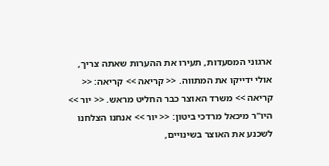ארגוני המסעדות, תעירו את ההערות שאתה צריך, אולי ידייקו את המתווה. << קריאה >> קריאה: << קריאה >> משרד האוצר כבר החליט מראש. << יור >> היו"ר מיכאל מרדכי ביטון: << יור >> אנחנו הצלחנו לשכנע את האוצר בשינויים,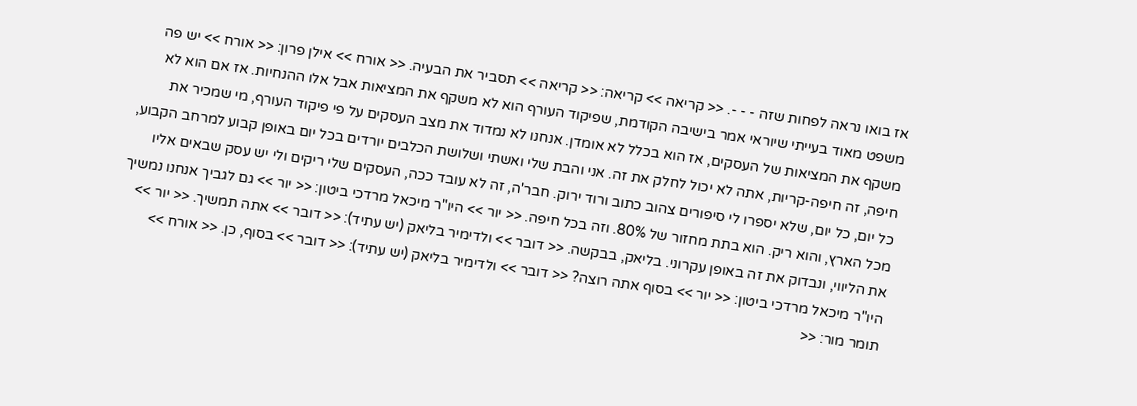אז בואו נראה לפחות שזה - - -. << קריאה >> קריאה: << קריאה >> תסביר את הבעיה. << אורח >> אילן פרון: << אורח >> יש פה משפט מאוד בעייתי שיוראי אמר בישיבה הקודמת, שפיקוד העורף הוא לא משקף את המציאות אבל אלו ההנחיות. אז אם הוא לא משקף את המציאות של העסקים, אז הוא בכלל לא אומדן. אנחנו לא נמדוד את מצב העסקים על פי פיקוד העורף, מי שמכיר את חיפה, זה חיפה-קריות, אתה לא יכול לחלק את זה. אני והבת שלי ואשתי ושלושת הכלבים יורדים בכל יום באופן קבוע למרחב הקבוע, כל יום, כל יום, שלא יספרו לי סיפורים צהוב כתוב ורוד ירוק. חבר'ה, זה לא עובד ככה, העסקים שלי ריקים ולי יש עסק שבאים אליו מכל הארץ, והוא ריק. הוא בתת מחזור של 80%. וזה בכל חיפה. << יור >> היו"ר מיכאל מרדכי ביטון: << יור >> גם לגביך אנחנו נמשיך את הליווי, ונבדוק את זה באופן עקרוני. בליאק, בבקשה. << דובר >> ולדימיר בליאק (יש עתיד): << דובר >> אתה תמשיך. << יור >> היו"ר מיכאל מרדכי ביטון: << יור >> בסוף אתה רוצה? << דובר >> ולדימיר בליאק (יש עתיד): << דובר >> בסוף, כן. << אורח >> תומר מור: <<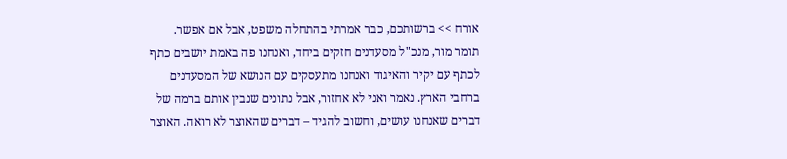אורח >> ברשותכם, כבר אמרתי בהתחלה משפט, אבל אם אפשר. תומר מור, מנכ"ל מסעדנים חזקים ביחד, ואנחנו פה באמת יושבים כתף לכתף עם יקיר והאיגוד ואנחנו מתעסקים עם הנושא של המסעדנים ברחבי הארץ. נאמר ואני לא אחזור, אבל נתונים שנבין אותם ברמה של דברים שאנחנו עושים, וחשוב להגיד – דברים שהאוצר לא רואה. האוצר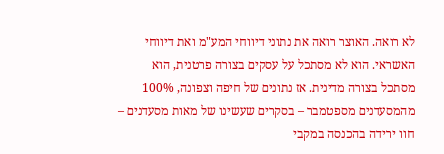לא רואה. האוצר רואה את נתוני דיווחי המע"מ ואת דיווחי האשראי. הוא לא מסתכל על עסקים בצורה פרטנית, הוא מסתכל בצורה מדינית. אז נתונים של חיפה וצפונה, 100% מהמסעדנים מספטמבר – בסקרים שעשינו של מאות מסעדנים – חוו ירידה בהכנסה במקבי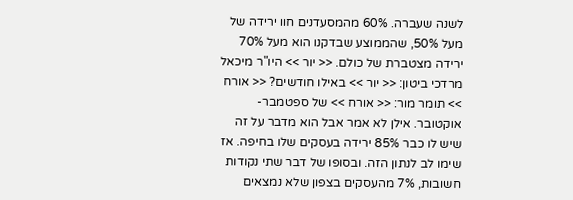לשנה שעברה. 60% מהמסעדנים חוו ירידה של מעל 50%, שהממוצע שבדקנו הוא מעל 70% ירידה מצטברת של כולם. << יור >> היו"ר מיכאל מרדכי ביטון: << יור >> באילו חודשים? << אורח >> תומר מור: << אורח >> של ספטמבר-אוקטובר. אילן לא אמר אבל הוא מדבר על זה שיש לו כבר 85% ירידה בעסקים שלו בחיפה. אז שימו לב לנתון הזה. ובסופו של דבר שתי נקודות חשובות, 7% מהעסקים בצפון שלא נמצאים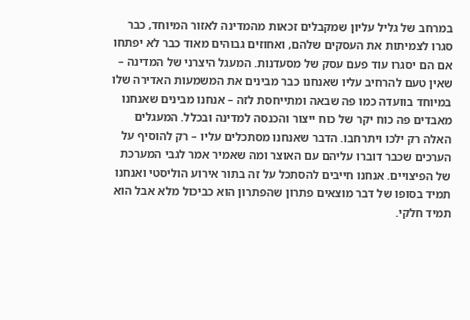במרחב של גליל עליון שמקבלים זכאות מהמדינה לאזור המיוחד, כבר סגרו לצמיתות את העסקים שלהם, ואחוזים גבוהים מאוד כבר לא יפתחו אם הם יסגרו עוד פעם עסק של מסעדנות. המעגל היצרני של המדינה – שאין טעם להרחיב עליו שאנחנו כבר מבינים את המשמעות האדירה שלו במיוחד בוועדה כמו פה שבאה ומתייחסת לזה – אנחנו מבינים שאנחנו מאבדים פה כוח יקר של כוח ייצור והכנסה למדינה ובכלל. המעגלים האלה רק ילכו ויתרחבו. הדבר שאנחנו מסתכלים עליו – רק להוסיף על הערכים שכבר דוברו עליהם עם האוצר ומה שאמיר אמר לגבי המערכת של הפיצויים. אנחנו חייבים להסתכל על זה בתור אירוע הוליסטי ואנחנו תמיד בסופו של דבר מוצאים פתרון שהפתרון הוא כביכול מלא אבל הוא תמיד חלקי.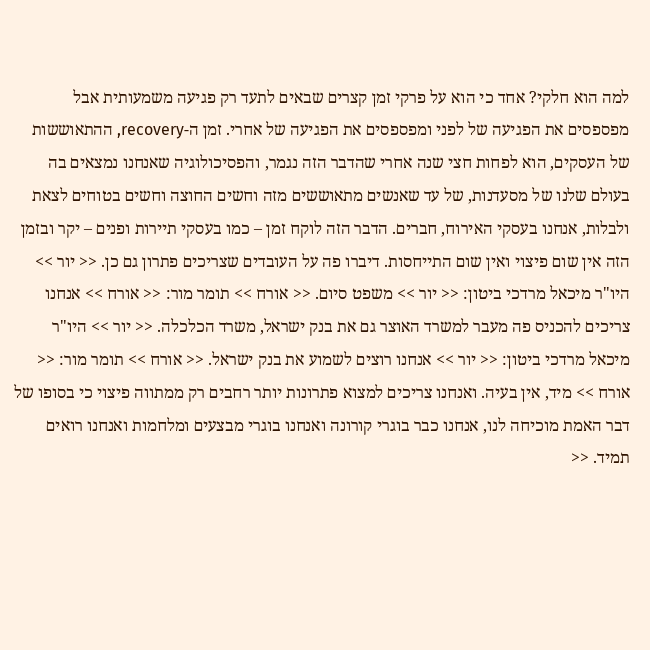למה הוא חלקי? אחד כי הוא על פרקי זמן קצרים שבאים לתעד רק פגיעה משמעותית אבל מפספסים את הפגיעה של לפני ומפספסים את הפגיעה של אחרי. זמן ה-recovery, ההתאוששות של העסקים, הוא לפחות חצי שנה אחרי שהדבר הזה נגמר, והפסיכולוגיה שאנחנו נמצאים בה בעולם שלנו של מסעדנות, של עד שאנשים מתאוששים מזה וחשים החוצה וחשים בטוחים לצאת ולבלות, אנחנו בעסקי האירוח, חברים. הדבר הזה לוקח זמן – כמו בעסקי תיירות ופנים – יקר ובזמן הזה אין שום פיצוי ואין שום התייחסות. דיברו פה על העובדים שצריכים פתרון גם כן. << יור >> היו"ר מיכאל מרדכי ביטון: << יור >> משפט סיום. << אורח >> תומר מור: << אורח >> אנחנו צריכים להכניס פה מעבר למשרד האוצר גם את בנק ישראל, משרד הכלכלה. << יור >> היו"ר מיכאל מרדכי ביטון: << יור >> אנחנו רוצים לשמוע את בנק ישראל. << אורח >> תומר מור: << אורח >> מיד, אין בעיה. ואנחנו צריכים למצוא פתרונות יותר רחבים רק ממתווה פיצוי כי בסופו של דבר האמת מוכיחה לנו, אנחנו כבר בוגרי קורונה ואנחנו בוגרי מבצעים ומלחמות ואנחנו רואים תמיד. <<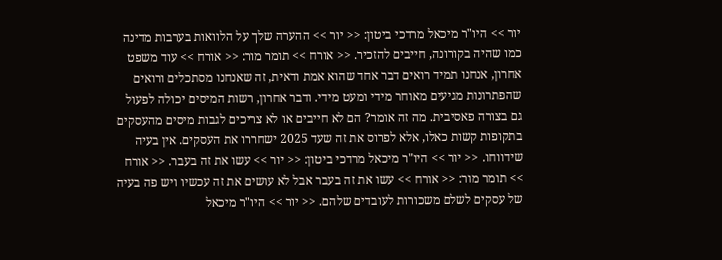יור >> היו"ר מיכאל מרדכי ביטון: << יור >> ההערה שלך על הלוואות בערבות מדינה כמו שהיה בקורונה, חייבים להזכיר. << אורח >> תומר מור: << אורח >> עוד משפט אחרון, אנחנו תמיד רואים דבר אחד שהוא אמת ודאית, זה שאנחנו מסתכלים ורואים שהפתרונות מגיעים מאוחר מידי ומעט מידי. ודבר אחרון, רשות המיסים יכולה לפעול גם בצורה פאסיבית. מה זה אומר? הם לא חייבים או לא צריכים לגבות מיסים מהעסקים בתקופות קשות כאלו, אלא לפרוס את זה שעד 2025 ישחררו את העסקים. אין בעיה שידווחו. << יור >> היו"ר מיכאל מרדכי ביטון: << יור >> עשו את זה בעבר. << אורח >> תומר מור: << אורח >> עשו את זה בעבר אבל לא עושים את זה עכשיו ויש פה בעיה של עסקים לשלם משכורות לעובדים שלהם. << יור >> היו"ר מיכאל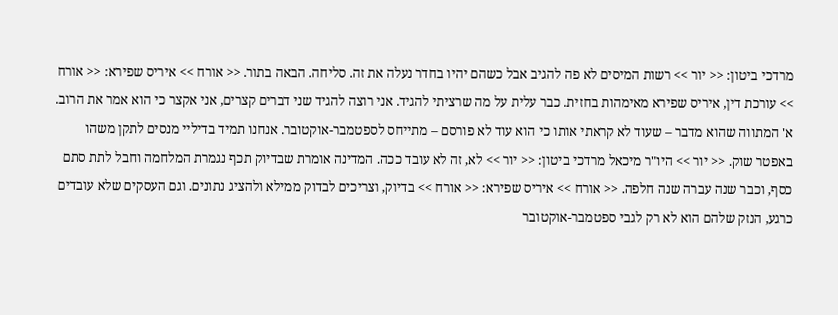מרדכי ביטון: << יור >> רשות המיסים לא פה להגיב אבל כשהם יהיו בחדר נעלה את זה. סליחה. הבאה בתור. << אורח >> איריס שפירא: << אורח >> עורכת דין, איריס שפירא מאימהות בחזית. כבר עלית על מה שרציתי להגיד. אני רוצה להגיד שני דברים קצרים, אני אקצר כי הוא אמר את הרוב. א' המתווה שהוא מדבר – שעוד לא קראתי אותו כי הוא עוד לא פורסם – מתייחס לספטמבר-אוקטובר. אנחנו תמיד בדיליי מנסים לתקן משהו באפטר שוק. << יור >> היו"ר מיכאל מרדכי ביטון: << יור >> לא, זה לא עובד ככה. המדינה אומרת שבדיוק תכף נגמרת המלחמה וחבל לתת סתם כסף, וכבר שנה עברה שנה חלפה. << אורח >> איריס שפירא: << אורח >> בדיוק, וצריכים לבדוק ממילא ולהציג נתונים. וגם העסקים שלא עובדים כרגע, הנזק שלהם הוא לא רק לגבי ספטמבר-אוקטובר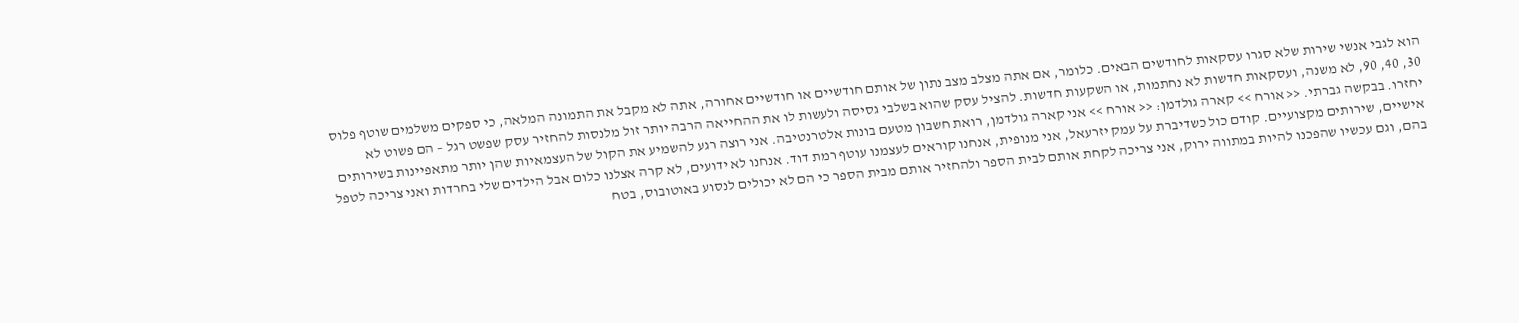הוא לגבי אנשי שירות שלא סגרו עסקאות לחודשים הבאים. כלומר, אם אתה מצלב מצב נתון של אותם חודשיים או חודשיים אחורה, אתה לא מקבל את התמונה המלאה, כי ספקים משלמים שוטף פלוס 30, 40, 90, לא משנה, ועסקאות חדשות לא נחתמות, או השקעות חדשות. להציל עסק שהוא בשלבי גסיסה ולעשות לו את ההחייאה הרבה יותר זול מלנסות להחזיר עסק שפשט רגל – הם פשוט לא יחזרו. בבקשה גברתי. << אורח >> קארה גולדמן: << אורח >> אני קארה גולדמן, רואת חשבון מטעם בונות אלטרנטיבה. אני רוצה רגע להשמיע את הקול של העצמאיות שהן יותר מתאפיינות בשירותים אישיים, שירותים מקצועיים. קודם כול כשדיברת על עמק יזרעאל, אני מנופית, אנחנו קוראים לעצמנו עוטף רמת דוד. אנחנו לא ידועים, לא קרה אצלנו כלום אבל הילדים שלי בחרדות ואני צריכה לטפל בהם, וגם עכשיו שהפכנו להיות במתווה ירוק, אני צריכה לקחת אותם לבית הספר ולהחזיר אותם מבית הספר כי הם לא יכולים לנסוע באוטובוס, בטח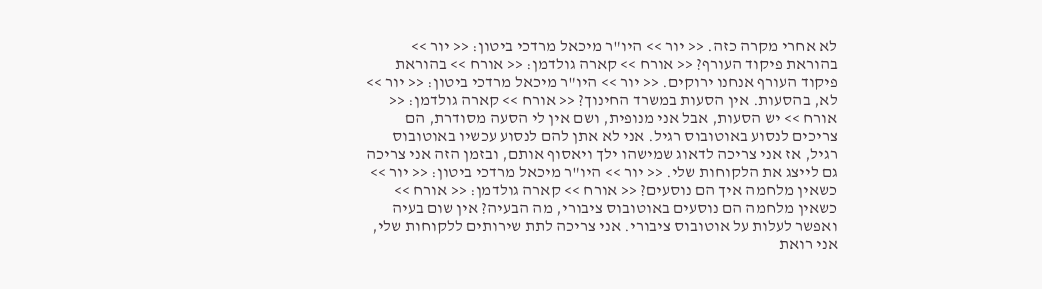לא אחרי מקרה כזה. << יור >> היו"ר מיכאל מרדכי ביטון: << יור >> בהוראת פיקוד העורף? << אורח >> קארה גולדמן: << אורח >> בהוראת פיקוד העורף אנחנו ירוקים. << יור >> היו"ר מיכאל מרדכי ביטון: << יור >> לא, בהסעות. אין הסעות במשרד החינוך? << אורח >> קארה גולדמן: << אורח >> יש הסעות, אבל אני מנופית, ושם אין לי הסעה מסודרת, הם צריכים לנסוע באוטובוס רגיל. אני לא אתן להם לנסוע עכשיו באוטובוס רגיל, אז אני צריכה לדאוג שמישהו ילך ויאסוף אותם, ובזמן הזה אני צריכה גם לייצג את הלקוחות שלי. << יור >> היו"ר מיכאל מרדכי ביטון: << יור >> כשאין מלחמה איך הם נוסעים? << אורח >> קארה גולדמן: << אורח >> כשאין מלחמה הם נוסעים באוטובוס ציבורי, מה הבעיה? אין שום בעיה ואפשר לעלות על אוטובוס ציבורי. אני צריכה לתת שירותים ללקוחות שלי, אני רואת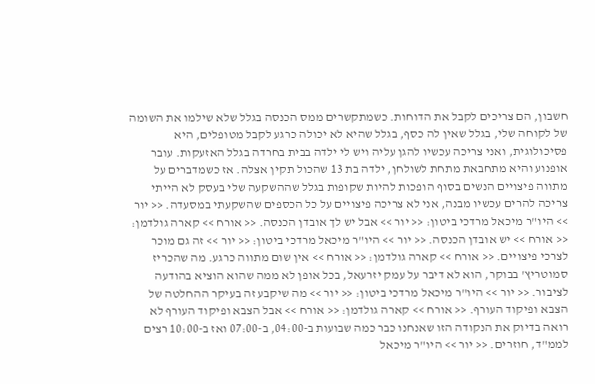חשבון, הם צריכים לקבל את הדוחות. כשמתקשרים ממס הכנסה בגלל שלא שילמו את השומה של לקוחה שלי, בגלל שאין לה כסף, בגלל שהיא לא יכולה כרגע לקבל מטופלים, היא פסיכולוגית, ואני צריכה עכשיו להגן עליה ויש לי ילדה בבית בחרדה בגלל האזעקות. עובר אופנוע והיא מתחבאת מתחת לשולחן, ילדה בת 13 שהכול תקין אצלה. אז כשמדברים על מתווה פיצויים הנשים בסוף הופכות להיות שקופות בגלל שההשקעה שלי בעסק לא הייתי צריכה להרים עכשיו מבנה, אני לא צריכה פיצויים על כל הכספים שהשקעתי במסעדה. << יור >> היו"ר מיכאל מרדכי ביטון: << יור >> אבל יש לך אובדן הכנסה. << אורח >> קארה גולדמן: << אורח >> יש אובדן הכנסה. << יור >> היו"ר מיכאל מרדכי ביטון: << יור >> זה גם מוכר לצרכי פיצויים. << אורח >> קארה גולדמן: << אורח >> אין שום מתווה כרגע. מה שהכריז סמוטריץ' בבוקר, הוא לא דיבר על עמק יזרעאל, בכל אופן לא ממה שהוא הוציא בהודעה לציבור. << יור >> היו"ר מיכאל מרדכי ביטון: << יור >> מה שיקבע זה בעיקר ההחלטה של הצבא ופיקוד העורף. << אורח >> קארה גולדמן: << אורח >> אבל הצבא ופיקוד העורף לא רואה בדיוק את הנקודה הזו שאנחנו כבר כמה שבועות ב-04:00, ב-07:00 ואז ב-10:00 רצים לממ"ד, חוזרים. << יור >> היו"ר מיכאל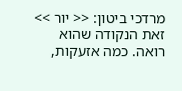מרדכי ביטון: << יור >> זאת הנקודה שהוא רואה. כמה אזעקות,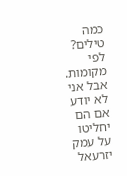כמה טילים? לפי מקומות. אבל אני לא יודע אם הם יחליטו על עמק יזרעאל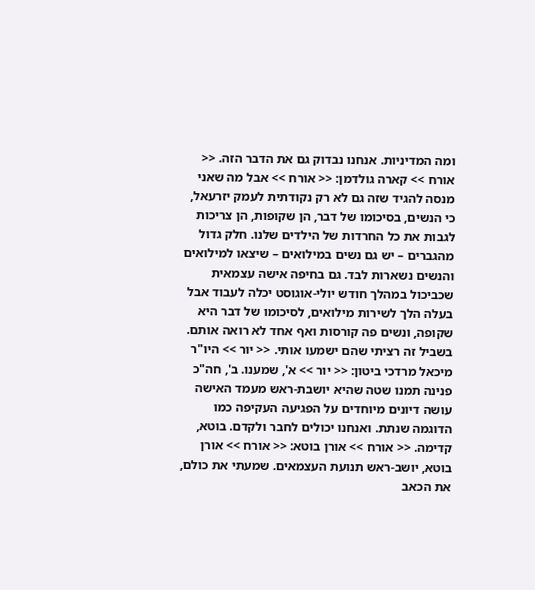ומה המדיניות. אנחנו נבדוק גם את הדבר הזה. << אורח >> קארה גולדמן: << אורח >> אבל מה שאני מנסה להגיד שזה גם לא רק נקודתית לעמק יזרעאל, כי הנשים, בסיכומו של דבר, הן שקופות, הן צריכות לגבות את כל החרדות של הילדים שלנו. חלק גדול מהגברים – יש גם נשים במילואים – שיצאו למילואים והנשים נשארות לבד. גם בחיפה אישה עצמאית שכביכול במהלך חודש יולי-אוגוסט יכלה לעבוד אבל בעלה הלך לשירות מילואים, לסיכומו של דבר היא שקופה, ונשים פה קורסות ואף אחד לא רואה אותם. בשביל זה רציתי שהם ישמעו אותי. << יור >> היו"ר מיכאל מרדכי ביטון: << יור >> א', שמענו. ב', חה"כ פנינה תמנו שטה שהיא יושבת-ראש מעמד האישה עושה דיונים מיוחדים על הפגיעה העקיפה כמו הדוגמה שנתת. ואנחנו יכולים לחבר ולקדם. בוטא, קדימה. << אורח >> אורן בוטא: << אורח >> אורן בוטא, יושב-ראש תנועת העצמאים. שמעתי את כולם, את הכאב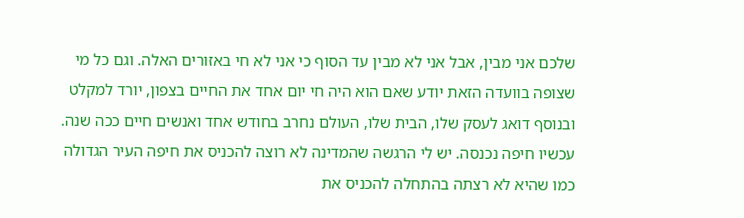שלכם אני מבין, אבל אני לא מבין עד הסוף כי אני לא חי באזורים האלה. וגם כל מי שצופה בוועדה הזאת יודע שאם הוא היה חי יום אחד את החיים בצפון, יורד למקלט ובנוסף דואג לעסק שלו, הבית שלו, העולם נחרב בחודש אחד ואנשים חיים ככה שנה. עכשיו חיפה נכנסה. יש לי הרגשה שהמדינה לא רוצה להכניס את חיפה העיר הגדולה כמו שהיא לא רצתה בהתחלה להכניס את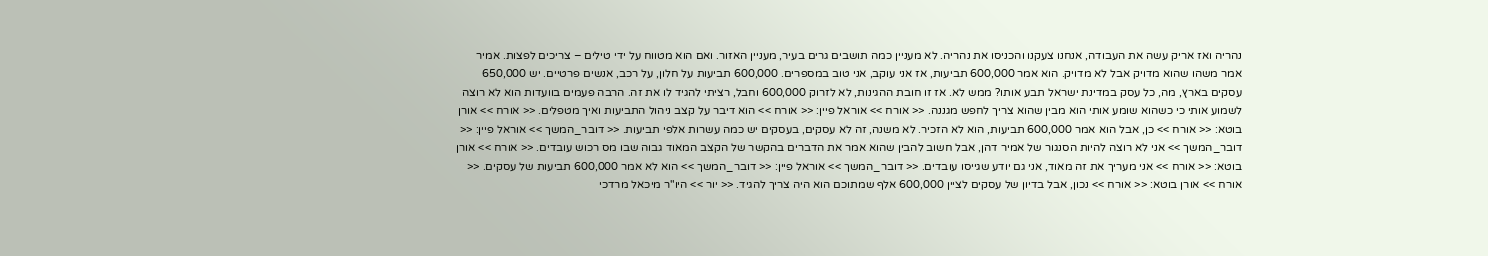נהריה ואז אריק עשה את העבודה, אנחנו צעקנו והכניסו את נהריה. לא מעניין כמה תושבים גרים בעיר, מעניין האזור. ואם הוא מטווח על ידי טילים – צריכים לפצות. אמיר אמר משהו שהוא מדויק אבל לא מדויק. הוא אמר 600,000 תביעות, אז אני עוקב, אני טוב במספרים. 600,000 תביעות על חלון, על רכב, אנשים פרטיים. יש 650,000 עסקים בארץ, מה, כל עסק במדינת ישראל תבע אותו? ממש לא. אז זו חובת ההגינות, לא לזרוק 600,000 וחבל, רציתי להגיד לו את זה. הרבה פעמים בוועדות הוא לא רוצה לשמוע אותי כי כשהוא שומע אותי הוא מבין שהוא צריך לחפש מגננה. << אורח >> אוראל פיין: << אורח >> הוא דיבר על קצב ניהול התביעות ואיך מטפלים. << אורח >> אורן בוטא: << אורח >> כן, אבל הוא אמר 600,000 תביעות, הוא לא הזכיר. לא משנה, זה לא עסקים, בעסקים יש כמה עשרות אלפי תביעות. << דובר_המשך >> אוראל פיין: << דובר_המשך >> אני לא רוצה להיות הסנגור של אמיר דהן, אבל חשוב להבין שהוא אמר את הדברים בהקשר של הקצב המאוד גבוה שבו מס רכוש עובדים. << אורח >> אורן בוטא: << אורח >> אני מעריך את זה מאוד, אני גם יודע שגייסו עובדים. << דובר_המשך >> אוראל פיין: << דובר_המשך >> הוא לא אמר 600,000 תביעות של עסקים. << אורח >> אורן בוטא: << אורח >> נכון, אבל בדיון של עסקים לציין 600,000 אלף שמתוכם הוא היה צריך להגיד. << יור >> היו"ר מיכאל מרדכי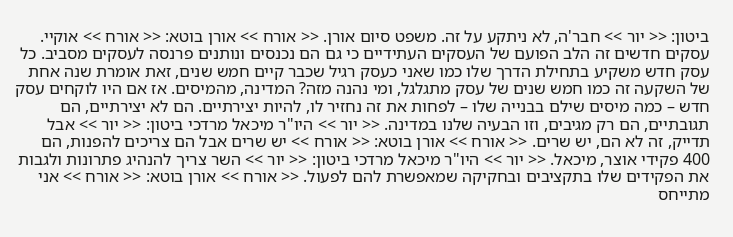ביטון: << יור >> חבר'ה, לא ניתקע על זה. משפט סיום אורן. << אורח >> אורן בוטא: << אורח >> אוקיי. עסקים חדשים זה הלב הפועם של העסקים העתידיים כי גם הם נכנסים ונותנים פרנסה לעסקים מסביב. כל עסק חדש משקיע בתחילת הדרך שלו כמו שאני כעסק רגיל שכבר קיים חמש שנים, זאת אומרת שנה אחת של השקעה זה כמו חמש שנים של עסק מתגלגל, ומי נהנה מזה? המדינה, מהמיסים. אז אם היו לוקחים עסק חדש – כמה מיסים שילם בבנייה שלו – לפחות את זה נחזיר לו, להיות יצירתיים. הם לא יצירתיים, הם תגובתיים, הם רק מגיבים, וזו הבעיה שלנו במדינה. << יור >> היו"ר מיכאל מרדכי ביטון: << יור >> אבל תדייק, זה לא הם, יש שרים. << אורח >> אורן בוטא: << אורח >> יש שרים אבל הם צריכים להפנות, הם 400 פקידי אוצר, מיכאל. << יור >> היו"ר מיכאל מרדכי ביטון: << יור >> השר צריך להנהיג פתרונות ולגבות את הפקידים שלו בתקציבים ובחקיקה שמאפשרת להם לפעול. << אורח >> אורן בוטא: << אורח >> אני מתייחס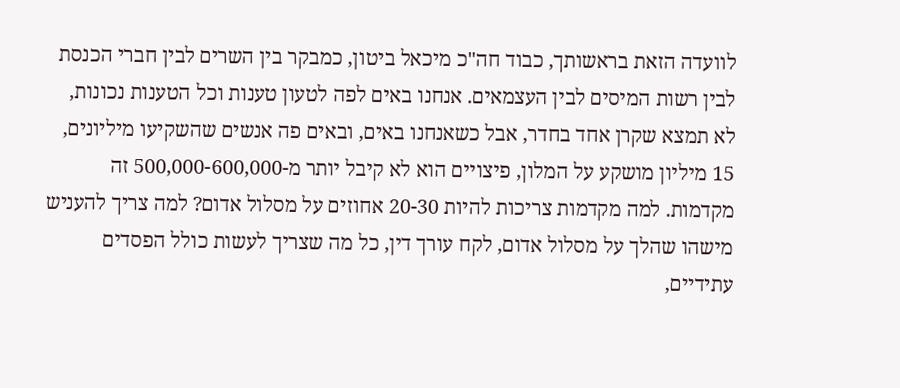לוועדה הזאת בראשותך, כבוד חה"כ מיכאל ביטון, כמבקר בין השרים לבין חברי הכנסת לבין רשות המיסים לבין העצמאים. אנחנו באים לפה לטעון טענות וכל הטענות נכונות, לא תמצא שקרן אחד בחדר, אבל כשאנחנו באים, ובאים פה אנשים שהשקיעו מיליונים, 15 מיליון מושקע על המלון, פיצויים הוא לא קיבל יותר מ-500,000-600,000 זה מקדמות. למה מקדמות צריכות להיות 20-30 אחוזים על מסלול אדום? למה צריך להעניש מישהו שהלך על מסלול אדום, לקח עורך דין, כל מה שצריך לעשות כולל הפסדים עתידיים,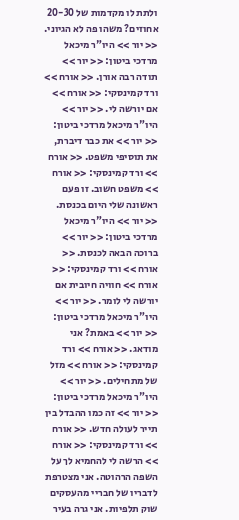ולתת לו מקדמות של 20-30 אחוזים? משהו פה לא הגיוני. << יור >> היו"ר מיכאל מרדכי ביטון: << יור >> תודה רבה אורן. << אורח >> ורד קמינסקי: << אורח >> אם יורשה לי. << יור >> היו"ר מיכאל מרדכי ביטון: << יור >> את כבר דיברת, את תוסיפי משפט. << אורח >> ורד קמינסקי: << אורח >> משפט חשוב. זו פעם ראשונה שלי היום בכנסת. << יור >> היו"ר מיכאל מרדכי ביטון: << יור >> ברוכה הבאה לכנסת. << אורח >> ורד קמינסקי: << אורח >> חוויה חיובית אם יורשה לי לומר. << יור >> היו"ר מיכאל מרדכי ביטון: << יור >> באמת? אני מודאג. << אורח >> ורד קמינסקי: << אורח >> מזל של מתחילים. << יור >> היו"ר מיכאל מרדכי ביטון: << יור >> זה כמו ההבדל בין תייר לעולה חדש. << אורח >> ורד קמינסקי: << אורח >> הרשה לי להחמיא לך על השפה הרהוטה. אני מצטרפת לדבריו של חבריי מהעסקים שוק תלפיות. אני גרה בעיר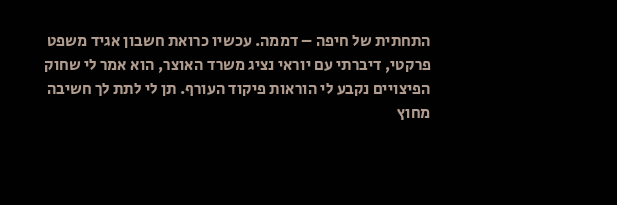התחתית של חיפה – דממה. עכשיו כרואת חשבון אגיד משפט פרקטי, דיברתי עם יוראי נציג משרד האוצר, הוא אמר לי שחוק הפיצויים נקבע לי הוראות פיקוד העורף. תן לי לתת לך חשיבה מחוץ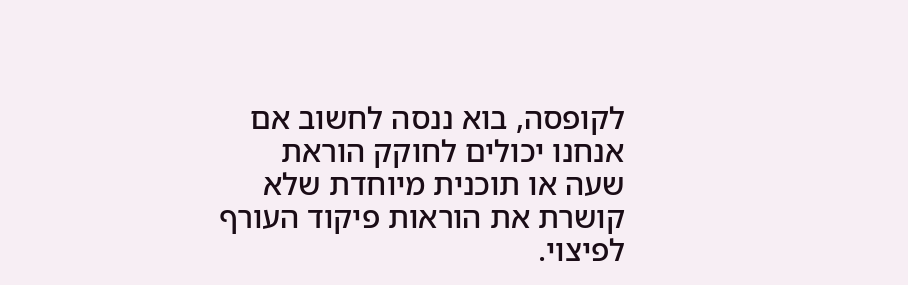לקופסה, בוא ננסה לחשוב אם אנחנו יכולים לחוקק הוראת שעה או תוכנית מיוחדת שלא קושרת את הוראות פיקוד העורף לפיצוי.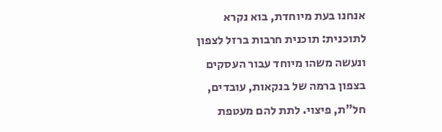אנחנו בעת מיוחדת, בוא נקרא לתוכנית: תוכנית חרבות ברזל לצפון ונעשה משהו מיוחד עבור העסקים בצפון ברמה של בנקאות, עובדים, חל"ת, פיצוי. לתת להם מעטפת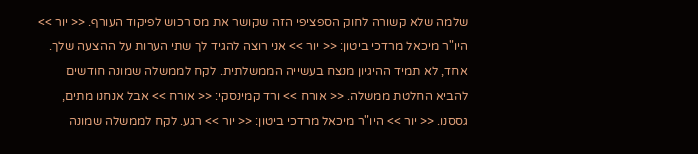שלמה שלא קשורה לחוק הספציפי הזה שקושר את מס רכוש לפיקוד העורף. << יור >> היו"ר מיכאל מרדכי ביטון: << יור >> אני רוצה להגיד לך שתי הערות על ההצעה שלך. אחד, לא תמיד ההיגיון מנצח בעשייה הממשלתית. לקח לממשלה שמונה חודשים להביא החלטת ממשלה. << אורח >> ורד קמינסקי: << אורח >> אבל אנחנו מתים, גססנו. << יור >> היו"ר מיכאל מרדכי ביטון: << יור >> רגע. לקח לממשלה שמונה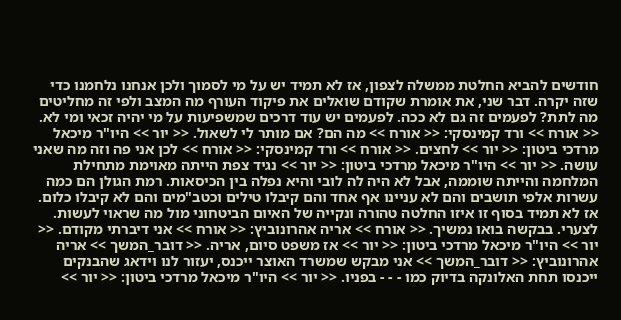חודשים להביא החלטת ממשלה לצפון, אז לא תמיד יש על מי לסמוך ולכן אנחנו נלחמנו כדי שזה יקרה. דבר שני, את אומרת שקודם שואלים את פיקוד העורף מה המצב ולפי זה מחליטים מה לתת? לפעמים זה גם לא ככה. לפעמים יש עוד דרכים שמשפיעות על מי יהיה זכאי ומי לא. << אורח >> ורד קמינסקי: << אורח >> מה הם? אם מותר לי לשאול. << יור >> היו"ר מיכאל מרדכי ביטון: << יור >> לחצים. << אורח >> ורד קמינסקי: << אורח >> לכן אני פה וזה מה שאני עושה. << יור >> היו"ר מיכאל מרדכי ביטון: << יור >> נגיד צפת הייתה מאוימת מתחילת המלחמה והייתה שוממה, אבל לא היה לה לובי והיא נפלה בין הכיסאות. רמת הגולן הם כמה עשרות אלפי תושבים והם לא עניינו אף אחד והם קיבלו טילים וכטב"מים והם לא קיבלו כלום. אז לא תמיד בסוף זו איזו החלטה טהורה ונקייה של האיום הביטחוני מול מה שראוי לעשות. לצערי. בבקשה בואו נמשיך. << אורח >> אריה אהרונוביץ: << אורח >> אני דיברתי מקודם. << יור >> היו"ר מיכאל מרדכי ביטון: << יור >> אז משפט סיום, אריה. << דובר_המשך >> אריה אהרונוביץ: << דובר_המשך >> אני מבקש שמשרד האוצר ייכנס, יעזור לנו וידאג שהבנקים ייכנסו תחת האלונקה בדיוק כמו - - - בפניו. << יור >> היו"ר מיכאל מרדכי ביטון: << יור >>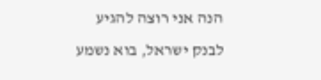הנה אני רוצה להגיע לבנק ישראל, בוא נשמע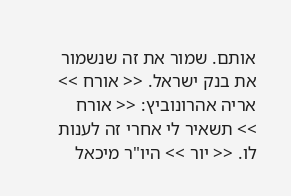אותם. שמור את זה שנשמור את בנק ישראל. << אורח >> אריה אהרונוביץ: << אורח >> תשאיר לי אחרי זה לענות לו. << יור >> היו"ר מיכאל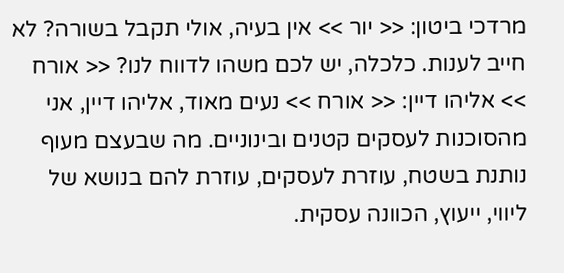מרדכי ביטון: << יור >> אין בעיה, אולי תקבל בשורה? לא חייב לענות. כלכלה, יש לכם משהו לדווח לנו? << אורח >> אליהו דיין: << אורח >> נעים מאוד, אליהו דיין, אני מהסוכנות לעסקים קטנים ובינוניים. מה שבעצם מעוף נותנת בשטח, עוזרת לעסקים, עוזרת להם בנושא של ליווי, ייעוץ, הכוונה עסקית.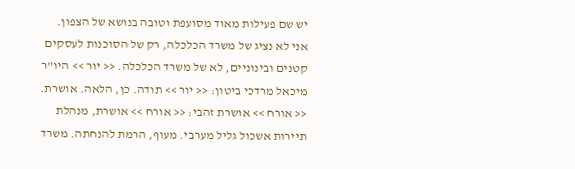יש שם פעילות מאוד מסועפת וטובה בנושא של הצפון. אני לא נציג של משרד הכלכלה, רק של הסוכנות לעסקים קטנים ובינוניים, לא של משרד הכלכלה. << יור >> היו"ר מיכאל מרדכי ביטון: << יור >> תודה. כן, הלאה. אושרת. << אורח >> אושרת זהבי: << אורח >> אושרת, מנהלת תיירות אשכול גליל מערבי. מעוף, הרמת להנחתה. משרד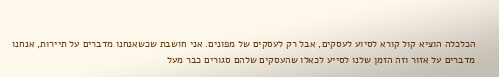הכלכלה הוציא קול קורא לסיוע לעסקים, אבל רק לעסקים של מפונים. אני חושבת שכשאנחנו מדברים על תיירות, אנחנו מדברים על אזור וזה הזמן שלנו לסייע לכאלו שהעסקים שלהם סגורים כבר מעל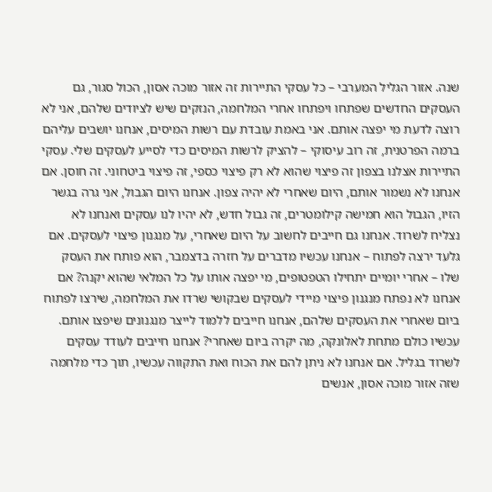שנה. אזור הגליל המערבי – כל עסקי התיירות זה אזור מוכה אסון, הכול סגור, גם העסקים החדשים שפתחו ויפתחו אחרי המלחמה, הנזקים שיש לציודים שלהם, אני לא רוצה לדעת מי יפצה אותם. אני באמת עובדת עם רשות המיסים, אנחנו יושבים עליהם ברמה הפרטנית, זה רוב עיסוקי – להציק לרשות המיסים כדי לסייע לעסקים שלי. עסקי התיירות אצלנו בצפון זה פיצוי שהוא לא רק פיצוי כספי, זה פיצוי ביטחוני. זה חוסן. אם אנחנו לא נשמור אותם, היום שאחרי לא יהיה צפון. אנחנו היום הגבול, אני גרה בגשר הזיו, הגבול הוא חמישה קילומטרים, זה גבול חדש, לא יהיו לנו עסקים ואנחנו לא נצליח לשרוד. אנחנו גם חייבים לחשוב על היום שאחרי, על מנגנון פיצוי לעסקים. אם גלעד ירצה לפתוח – אנחנו עכשיו מדברים על חזרה בדצמבר, הוא פותח את העסק שלו – אחרי יומיים יתחילו הטפטופים, מי יפצה אותו על כל המלאי שהוא יקנה? אם אנחנו לא נפתח מנגנון פיצוי מיידי לעסקים שבקושי שרדו את המלחמה, שירצו לפתוח ביום שאחרי את העסקים שלהם, אנחנו חייבים ללמוד לייצר מנגנונים שיפצו אותם. עכשיו כולם מתחת לאלונקה, מה יקרה ביום שאחרי? אנחנו חייבים לעודד עסקים לשרוד בגליל. אם אנחנו לא ניתן להם את הכוח ואת התקווה עכשיו, תוך כדי מלחמה שזה אזור מוכה אסון, אנשים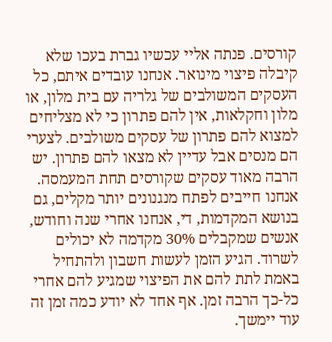קורסים. פנתה אליי עכשיו גברת בעכו שלא קיבלה פיצוי מינואר. אנחנו עובדים איתם, כל העסקים המשולבים של גלריה עם בית מלון, או מלון וחקלאות, אין להם פתרון כי לא מצליחים למצוא להם פתרון של עסקים משולבים. לצערי הם מנסים אבל עדיין לא מצאו להם פתרון. יש הרבה מאוד עסקים שקורסים תחת המעמסה. אנחנו חייבים לפתח מנגנונים יותר מקלים, גם בנושא המקדמות, די, אנחנו אחרי שנה וחודש, אנשים שמקבלים 30% מקדמה לא יכולים לשרוד. הגיע הזמן לעשות חשבון ולהתחיל באמת לתת להם את הפיצוי שמגיע להם אחרי כל-כך הרבה זמן. אף אחד לא יודע כמה זמן זה עוד יימשך.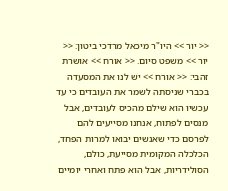<< יור >> היו"ר מיכאל מרדכי ביטון: << יור >> משפט סיום. << אורח >> אושרת זהבי: << אורח >> יש לנו את המסעדה בכברי שניסתה לשמר את העובדים כי עד עכשיו הוא שילם מהכיס לעובדים, אבל מנסים לפתוח, אנחנו מסייעים להם לפרסם כדי שאנשים יבואו למרות הפחד, הכלכלה המקומית מסייעת, כולם, הסולידריות, אבל הוא פתח ואחרי יומיים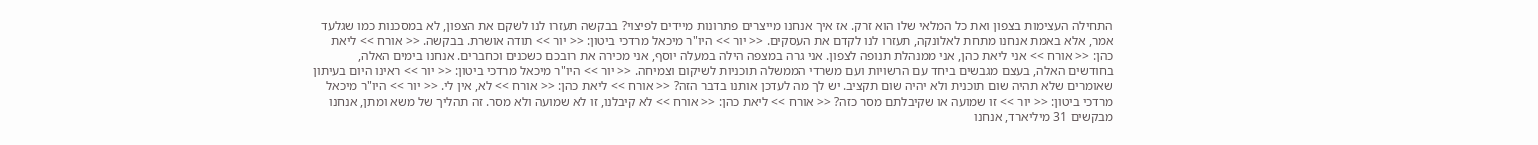התחילה העצימות בצפון ואת כל המלאי שלו הוא זרק. אז איך אנחנו מייצרים פתרונות מיידים לפיצוי? בבקשה תעזרו לנו לשקם את הצפון, לא במסכנות כמו שגלעד אמר, אלא באמת אנחנו מתחת לאלונקה, תעזרו לנו לקדם את העסקים. << יור >> היו"ר מיכאל מרדכי ביטון: << יור >> תודה אושרת. בבקשה. << אורח >> ליאת כהן: << אורח >> אני ליאת כהן, אני ממנהלת תנופה לצפון. אני גרה במצפה הילה במעלה יוסף, אני מכירה את רובכם כשכנים וכחברים. אנחנו בימים האלה, בחודשים האלה, בעצם מגבשים ביחד עם הרשויות ועם משרדי הממשלה תוכניות לשיקום וצמיחה. << יור >> היו"ר מיכאל מרדכי ביטון: << יור >> ראינו היום בעיתון שאומרים שלא תהיה שום תוכנית ולא יהיה שום תקציב. יש לך מה לעדכן אותנו בדבר הזה? << אורח >> ליאת כהן: << אורח >> לא, אין לי. << יור >> היו"ר מיכאל מרדכי ביטון: << יור >> זו שמועה או שקיבלתם מסר כזה? << אורח >> ליאת כהן: << אורח >> לא קיבלנו, זו לא שמועה ולא מסר. זה תהליך של משא ומתן, אנחנו מבקשים 31 מיליארד, אנחנו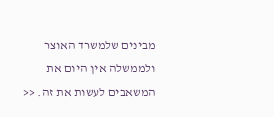מבינים שלמשרד האוצר ולממשלה אין היום את המשאבים לעשות את זה. <<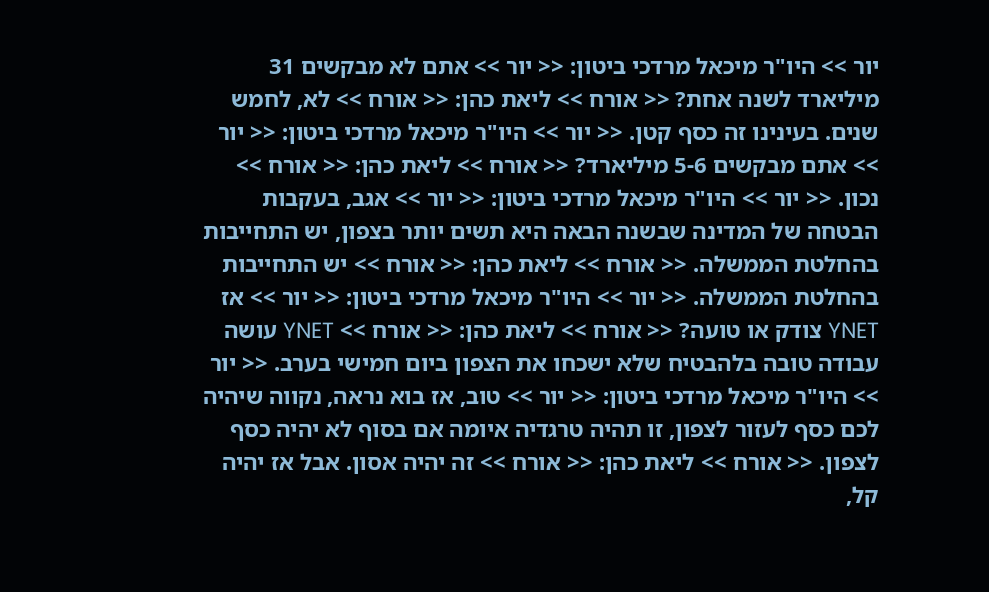יור >> היו"ר מיכאל מרדכי ביטון: << יור >> אתם לא מבקשים 31 מיליארד לשנה אחת? << אורח >> ליאת כהן: << אורח >> לא, לחמש שנים. בעינינו זה כסף קטן. << יור >> היו"ר מיכאל מרדכי ביטון: << יור >> אתם מבקשים 5-6 מיליארד? << אורח >> ליאת כהן: << אורח >> נכון. << יור >> היו"ר מיכאל מרדכי ביטון: << יור >> אגב, בעקבות הבטחה של המדינה שבשנה הבאה היא תשים יותר בצפון, יש התחייבות בהחלטת הממשלה. << אורח >> ליאת כהן: << אורח >> יש התחייבות בהחלטת הממשלה. << יור >> היו"ר מיכאל מרדכי ביטון: << יור >> אז YNET צודק או טועה? << אורח >> ליאת כהן: << אורח >> YNET עושה עבודה טובה בלהבטיח שלא ישכחו את הצפון ביום חמישי בערב. << יור >> היו"ר מיכאל מרדכי ביטון: << יור >> טוב, אז בוא נראה, נקווה שיהיה לכם כסף לעזור לצפון, זו תהיה טרגדיה איומה אם בסוף לא יהיה כסף לצפון. << אורח >> ליאת כהן: << אורח >> זה יהיה אסון. אבל אז יהיה קל,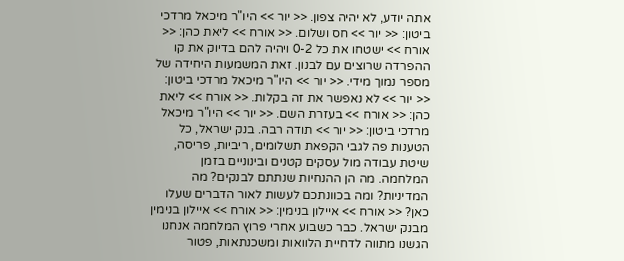אתה יודע, לא יהיה צפון. << יור >> היו"ר מיכאל מרדכי ביטון: << יור >> חס ושלום. << אורח >> ליאת כהן: << אורח >> ישטחו את כל 0-2 ויהיה להם בדיוק את קו ההפרדה שרוצים עם לבנון. זאת המשמעות היחידה של מספר נמוך מידי. << יור >> היו"ר מיכאל מרדכי ביטון: << יור >> לא נאפשר את זה בקלות. << אורח >> ליאת כהן: << אורח >> בעזרת השם. << יור >> היו"ר מיכאל מרדכי ביטון: << יור >> תודה רבה. בנק ישראל, כל הטענות פה לגבי הקפאת תשלומים, ריביות, פריסה, שיטת עבודה מול עסקים קטנים ובינוניים בזמן המלחמה. מה הן ההנחיות שנתתם לבנקים? מה המדיניות? ומה בכוונתכם לעשות לאור הדברים שעלו כאן? << אורח >> איילון בנימין: << אורח >> איילון בנימין מבנק ישראל. כבר כשבוע אחרי פרוץ המלחמה אנחנו הגשנו מתווה לדחיית הלוואות ומשכנתאות, פטור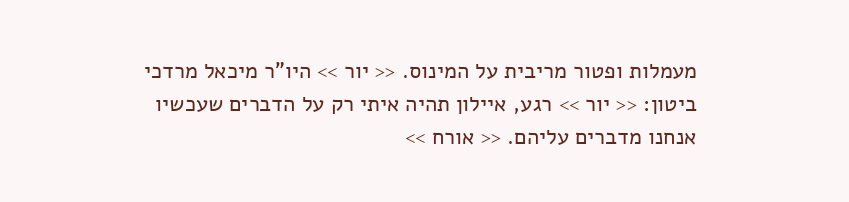מעמלות ופטור מריבית על המינוס. << יור >> היו"ר מיכאל מרדכי ביטון: << יור >> רגע, איילון תהיה איתי רק על הדברים שעכשיו אנחנו מדברים עליהם. << אורח >>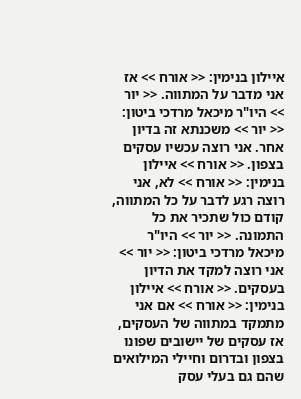איילון בנימין: << אורח >> אז אני מדבר על המתווה. << יור >> היו"ר מיכאל מרדכי ביטון: << יור >> משכנתא זה בדיון אחר. אני רוצה עכשיו עסקים בצפון. << אורח >> איילון בנימין: << אורח >> לא, אני רוצה רגע לדבר על כל המתווה, קודם כול שתכיר את כל התמונה. << יור >> היו"ר מיכאל מרדכי ביטון: << יור >> אני רוצה למקד את הדיון בעסקים. << אורח >> איילון בנימין: << אורח >> אם אני מתמקד במתווה של העסקים, אז עסקים של יישובים שפונו בצפון ובדרום וחיילי המילואים שהם גם בעלי עסק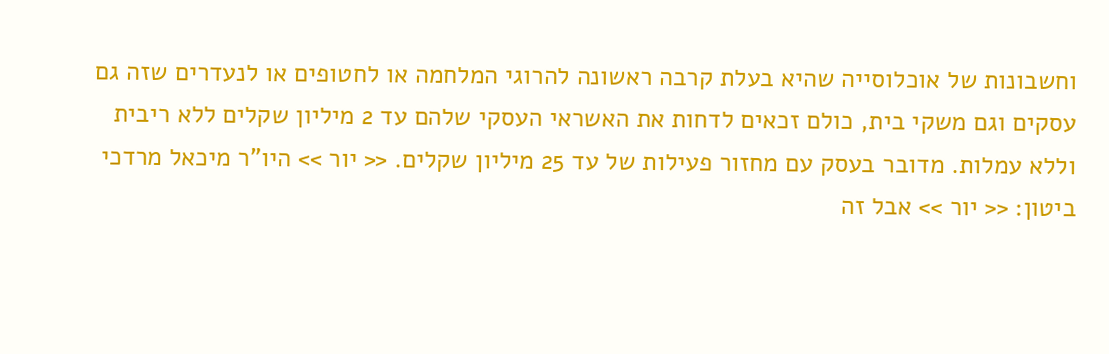וחשבונות של אוכלוסייה שהיא בעלת קרבה ראשונה להרוגי המלחמה או לחטופים או לנעדרים שזה גם עסקים וגם משקי בית, כולם זכאים לדחות את האשראי העסקי שלהם עד 2 מיליון שקלים ללא ריבית וללא עמלות. מדובר בעסק עם מחזור פעילות של עד 25 מיליון שקלים. << יור >> היו"ר מיכאל מרדכי ביטון: << יור >> אבל זה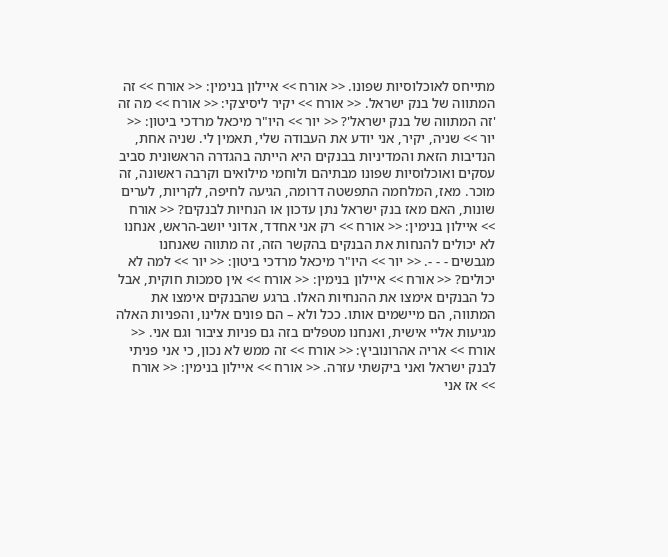מתייחס לאוכלוסיות שפונו. << אורח >> איילון בנימין: << אורח >> זה המתווה של בנק ישראל. << אורח >> יקיר ליסיצקי: << אורח >> מה זה 'זה המתווה של בנק ישראל'? << יור >> היו"ר מיכאל מרדכי ביטון: << יור >> שניה, יקיר, אני יודע את העבודה שלי, תאמין לי. שניה אחת, הנדיבות הזאת והמדיניות בבנקים היא הייתה בהגדרה הראשונית סביב עסקים ואוכלוסיות שפונו מבתיהם ולוחמי מילואים וקרבה ראשונה, זה מוכר. מאז, המלחמה התפשטה דרומה, הגיעה לחיפה, לקריות, לערים שונות, האם מאז בנק ישראל נתן עדכון או הנחיות לבנקים? << אורח >> איילון בנימין: << אורח >> רק אני אחדד, אדוני יושב-הראש, אנחנו לא יכולים להנחות את הבנקים בהקשר הזה, זה מתווה שאנחנו מגבשים - - -. << יור >> היו"ר מיכאל מרדכי ביטון: << יור >> למה לא יכולים? << אורח >> איילון בנימין: << אורח >> אין סמכות חוקית, אבל כל הבנקים אימצו את ההנחיות האלו. ברגע שהבנקים אימצו את המתווה, הם מיישמים אותו. ככל ולא – הם פונים אלינו, והפניות האלה מגיעות אליי אישית, ואנחנו מטפלים בזה גם פניות ציבור וגם אני. << אורח >> אריה אהרונוביץ: << אורח >> זה ממש לא נכון, כי אני פניתי לבנק ישראל ואני ביקשתי עזרה. << אורח >> איילון בנימין: << אורח >> אז אני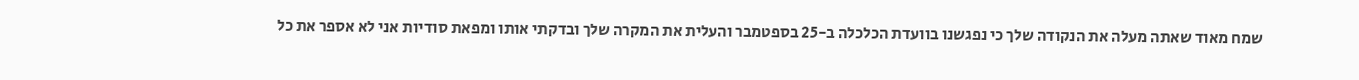שמח מאוד שאתה מעלה את הנקודה שלך כי נפגשנו בוועדת הכלכלה ב-25 בספטמבר והעלית את המקרה שלך ובדקתי אותו ומפאת סודיות אני לא אספר את כל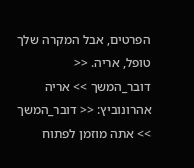הפרטים, אבל המקרה שלך טופל, אריה. << דובר_המשך >> אריה אהרונוביץ: << דובר_המשך >> אתה מוזמן לפתוח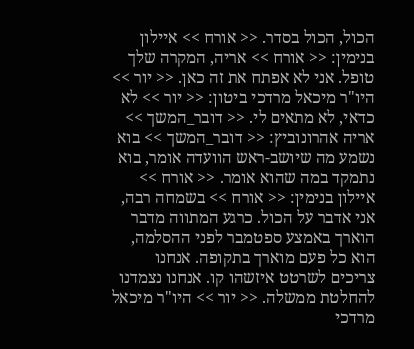הכול, הכול בסדר. << אורח >> איילון בנימין: << אורח >> אריה, המקרה שלך טופל. אני לא אפתח את זה כאן. << יור >> היו"ר מיכאל מרדכי ביטון: << יור >> לא כדאי, לא מתאים לי. << דובר_המשך >> אריה אהרונוביץ: << דובר_המשך >> בוא נשמע מה שיושב-ראש הוועדה אומר, בוא נתמקד במה שהוא אומר. << אורח >> איילון בנימין: << אורח >> בשמחה רבה, אני אדבר על הכול. כרגע המתווה מדבר הוארך באמצע ספטמבר לפני ההסלמה, הוא כל פעם מוארך בתקופה. אנחנו צריכים לשרטט איזשהו קו. אנחנו נצמדנו להחלטת ממשלה. << יור >> היו"ר מיכאל מרדכי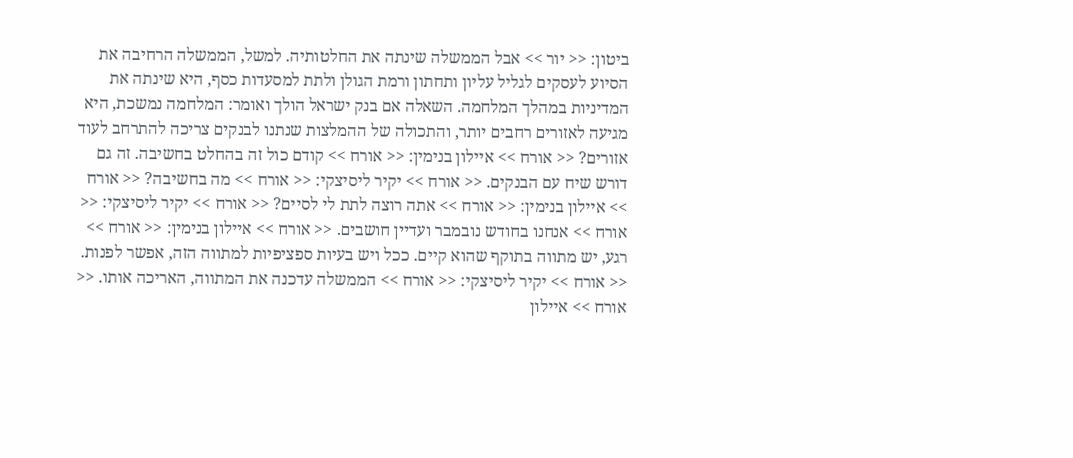ביטון: << יור >> אבל הממשלה שינתה את החלטותיה. למשל, הממשלה הרחיבה את הסיוע לעסקים לגליל עליון ותחתון ורמת הגולן ולתת למסעדות כסף, היא שינתה את המדיניות במהלך המלחמה. השאלה אם בנק ישראל הולך ואומר: המלחמה נמשכת, היא מגיעה לאזורים רחבים יותר, והתכולה של ההמלצות שנתנו לבנקים צריכה להתרחב לעוד אזורים? << אורח >> איילון בנימין: << אורח >> קודם כול זה בהחלט בחשיבה. זה גם דורש שיח עם הבנקים. << אורח >> יקיר ליסיצקי: << אורח >> מה בחשיבה? << אורח >> איילון בנימין: << אורח >> אתה רוצה לתת לי לסיים? << אורח >> יקיר ליסיצקי: << אורח >> אנחנו בחודש נובמבר ועדיין חושבים. << אורח >> איילון בנימין: << אורח >> רגע, יש מתווה בתוקף שהוא קיים. ככל ויש בעיות ספציפיות למתווה הזה, אפשר לפנות. << אורח >> יקיר ליסיצקי: << אורח >> הממשלה עדכנה את המתווה, האריכה אותו. << אורח >> איילון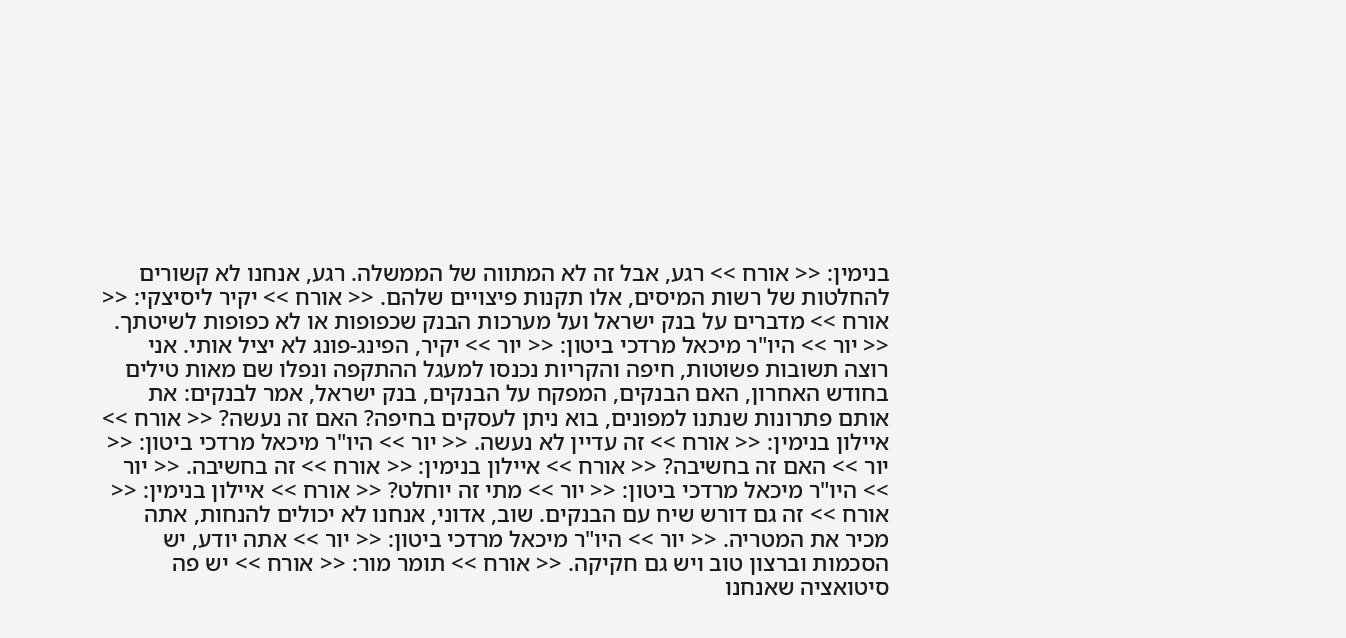בנימין: << אורח >> רגע, אבל זה לא המתווה של הממשלה. רגע, אנחנו לא קשורים להחלטות של רשות המיסים, אלו תקנות פיצויים שלהם. << אורח >> יקיר ליסיצקי: << אורח >> מדברים על בנק ישראל ועל מערכות הבנק שכפופות או לא כפופות לשיטתך. << יור >> היו"ר מיכאל מרדכי ביטון: << יור >> יקיר, הפינג-פונג לא יציל אותי. אני רוצה תשובות פשוטות, חיפה והקריות נכנסו למעגל ההתקפה ונפלו שם מאות טילים בחודש האחרון, האם הבנקים, המפקח על הבנקים, בנק ישראל, אמר לבנקים: את אותם פתרונות שנתנו למפונים, בוא ניתן לעסקים בחיפה? האם זה נעשה? << אורח >> איילון בנימין: << אורח >> זה עדיין לא נעשה. << יור >> היו"ר מיכאל מרדכי ביטון: << יור >> האם זה בחשיבה? << אורח >> איילון בנימין: << אורח >> זה בחשיבה. << יור >> היו"ר מיכאל מרדכי ביטון: << יור >> מתי זה יוחלט? << אורח >> איילון בנימין: << אורח >> זה גם דורש שיח עם הבנקים. שוב, אדוני, אנחנו לא יכולים להנחות, אתה מכיר את המטריה. << יור >> היו"ר מיכאל מרדכי ביטון: << יור >> אתה יודע, יש הסכמות וברצון טוב ויש גם חקיקה. << אורח >> תומר מור: << אורח >> יש פה סיטואציה שאנחנו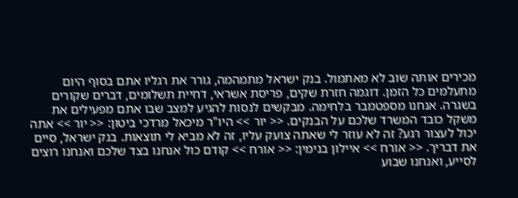מכירים אותה שוב לא מאתמול. בנק ישראל מתמהמה, גורר את רגליו אתם בסוף היום מתעלמים כל הזמן. דוגמה חזרת שקים, פריסת אשראי, דחיית תשלומים, דברים שקורים בשגרה. אנחנו מספטמבר בלחימה. מבקשים לנסות להגיע למצב שבו אתם מפעילים את משקל כובד המשרד שלכם על הבנקים. << יור >> היו"ר מיכאל מרדכי ביטון: << יור >> אתה יכול לעצור רגע? זה לא עוזר לי שאתה צועק עליו, זה לא מביא לי תוצאות. בנק ישראל, סיים את דבריך. << אורח >> איילון בנימין: << אורח >> קודם כול אנחנו בצד שלכם ואנחנו רוצים לסייע, ואנחנו שבוע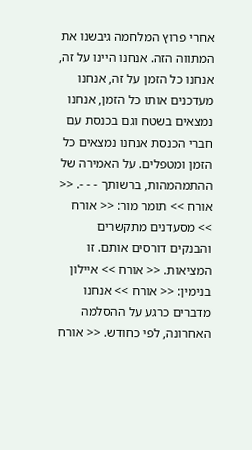אחרי פרוץ המלחמה גיבשנו את המתווה הזה. אנחנו היינו על זה, אנחנו כל הזמן על זה, אנחנו מעדכנים אותו כל הזמן, אנחנו נמצאים בשטח וגם בכנסת עם חברי הכנסת אנחנו נמצאים כל הזמן ומטפלים. על האמירה של ההתמהמהות, ברשותך - - -. << אורח >> תומר מור: << אורח >> מסעדנים מתקשרים והבנקים דורסים אותם. זו המציאות. << אורח >> איילון בנימין: << אורח >> אנחנו מדברים כרגע על ההסלמה האחרונה, לפי כחודש. << אורח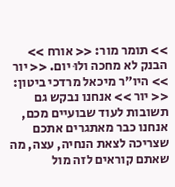>> תומר מור: << אורח >> הבנק לא מחכה ולוּ יום. << יור >> היו"ר מיכאל מרדכי ביטון: << יור >> אנחנו נבקש גם תשובות לעוד שבועיים מכם, אנחנו כבר מאתגרים אתכם שצריכה לצאת הנחיה, עצה, מה שאתם קוראים לזה מול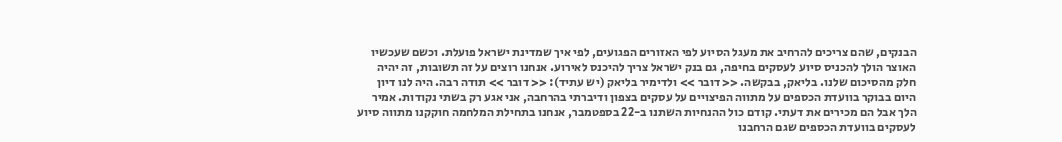הבנקים, שהם צריכים להרחיב את מעגל הסיוע לפי האזורים הפגועים, לפי איך שמדינת ישראל פועלת. וכשם שעכשיו האוצר הולך להכניס סיוע לעסקים בחיפה, גם בנק ישראל צריך להיכנס לאירוע. אנחנו רוצים על זה תשובות, זה יהיה חלק מהסיכום שלנו. בליאק, בבקשה. << דובר >> ולדימיר בליאק (יש עתיד): << דובר >> תודה רבה. היה לנו דיון היום בבוקר בוועדת הכספים על מתווה הפיצויים על עסקים בצפון ודיברתי בהרחבה, אני אגע רק בשתי נקודות. אמיר הלך אבל הם מכירים את דעתי. קודם כול ההנחיות השתנו ב-22 בספטמבר, אנחנו בתחילת המלחמה חוקקנו מתווה סיוע לעסקים בוועדת הכספים שגם הרחבנו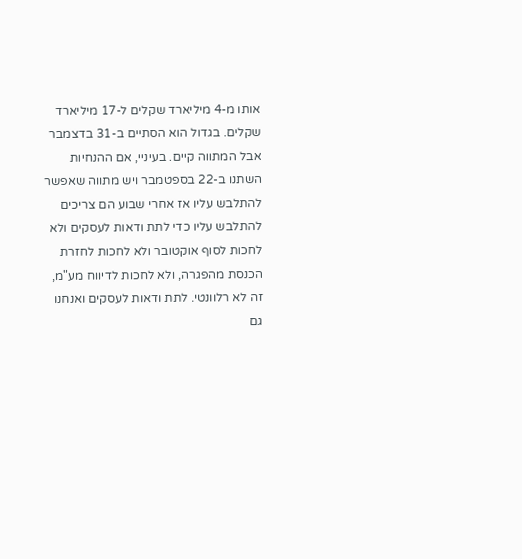אותו מ-4 מיליארד שקלים ל-17 מיליארד שקלים. בגדול הוא הסתיים ב-31 בדצמבר אבל המתווה קיים. בעיניי, אם ההנחיות השתנו ב-22 בספטמבר ויש מתווה שאפשר להתלבש עליו אז אחרי שבוע הם צריכים להתלבש עליו כדי לתת ודאות לעסקים ולא לחכות לסוף אוקטובר ולא לחכות לחזרת הכנסת מהפגרה, ולא לחכות לדיווח מע"מ, זה לא רלוונטי. לתת ודאות לעסקים ואנחנו גם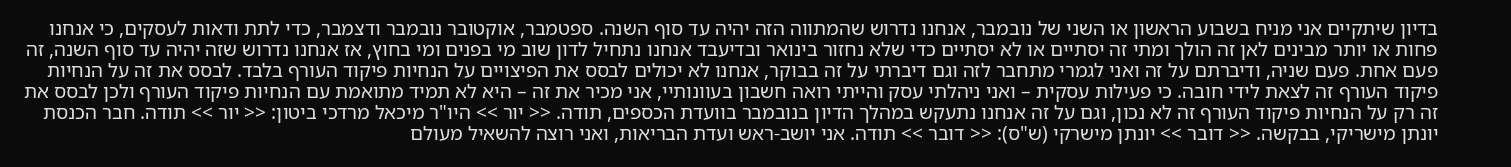בדיון שיתקיים אני מניח בשבוע הראשון או השני של נובמבר, אנחנו נדרוש שהמתווה הזה יהיה עד סוף השנה. ספטמבר, אוקטובר נובמבר ודצמבר, כדי לתת ודאות לעסקים, כי אנחנו פחות או יותר מבינים לאן זה הולך ומתי זה יסתיים או לא יסתיים כדי שלא נחזור בינואר ובדיעבד אנחנו נתחיל לדון שוב מי בפנים ומי בחוץ, אז אנחנו נדרוש שזה יהיה עד סוף השנה, זה פעם אחת. פעם שניה, ודיברתם על זה ואני לגמרי מתחבר לזה וגם דיברתי על זה בבוקר, אנחנו לא יכולים לבסס את הפיצויים על הנחיות פיקוד העורף בלבד. לבסס את זה על הנחיות פיקוד העורף זה לצאת לידי חובה. כי פעילות עסקית – ואני ניהלתי עסק והייתי רואה חשבון בעוונותיי, אני מכיר את זה – היא לא תמיד מתואמת עם הנחיות פיקוד העורף ולכן לבסס את זה רק על הנחיות פיקוד העורף זה לא נכון, וגם על זה אנחנו נתעקש במהלך הדיון בנובמבר בוועדת הכספים, תודה. << יור >> היו"ר מיכאל מרדכי ביטון: << יור >> תודה. חבר הכנסת יונתן מישריקי, בבקשה. << דובר >> יונתן מישרקי (ש"ס): << דובר >> תודה. אני יושב-ראש ועדת הבריאות, ואני רוצה להשאיל מעולם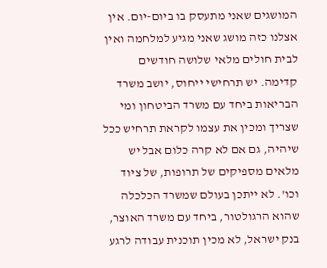המושגים שאני מתעסק בו ביום-יום. אין אצלנו כזה מושג שאני מגיע למלחמה ואין לבית חולים מלאי שלושה חודשים קדימה. יש תרחישי ייחוס, יושב משרד הבריאות ביחד עם משרד הביטחון ומי שצריך ומכין את עצמו לקראת תרחיש ככל שיהיה, גם אם לא קרה כלום אבל יש מלאים מספיקים של תרופות, של ציוד וכו'. לא ייתכן בעולם שמשרד הכלכלה שהוא הרגולטור, ביחד עם משרד האוצר, בנק ישראל, לא מכין תוכנית עבודה לרגע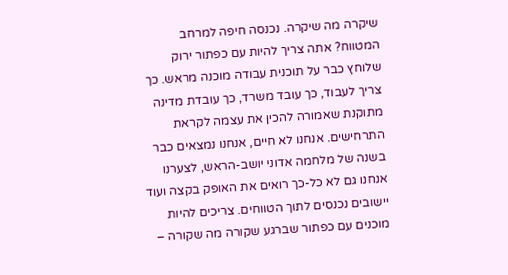שיקרה מה שיקרה. נכנסה חיפה למרחב המטווח? אתה צריך להיות עם כפתור ירוק שלוחץ כבר על תוכנית עבודה מוכנה מראש. כך צריך לעבוד, כך עובד משרד, כך עובדת מדינה מתוקנת שאמורה להכין את עצמה לקראת התרחישים. אנחנו לא חיים, אנחנו נמצאים כבר בשנה של מלחמה אדוני יושב-הראש, לצערנו אנחנו גם לא כל-כך רואים את האופק בקצה ועוד יישובים נכנסים לתוך הטווחים. צריכים להיות מוכנים עם כפתור שברגע שקורה מה שקורה –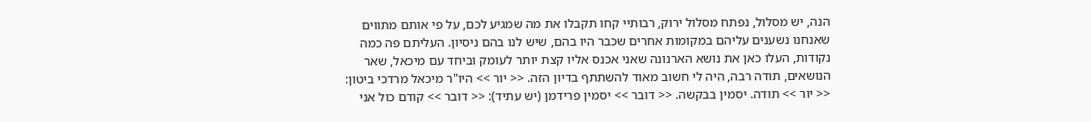הנה, יש מסלול, נפתח מסלול ירוק, רבותיי קחו תקבלו את מה שמגיע לכם, על פי אותם מתווים שאנחנו נשענים עליהם במקומות אחרים שכבר היו בהם, שיש לנו בהם ניסיון. העליתם פה כמה נקודות, העלו כאן את נושא הארנונה שאני אכנס אליו קצת יותר לעומק וביחד עם מיכאל, שאר הנושאים, תודה רבה, היה לי חשוב מאוד להשתתף בדיון הזה. << יור >> היו"ר מיכאל מרדכי ביטון: << יור >> תודה. יסמין בבקשה. << דובר >> יסמין פרידמן (יש עתיד): << דובר >> קודם כול אני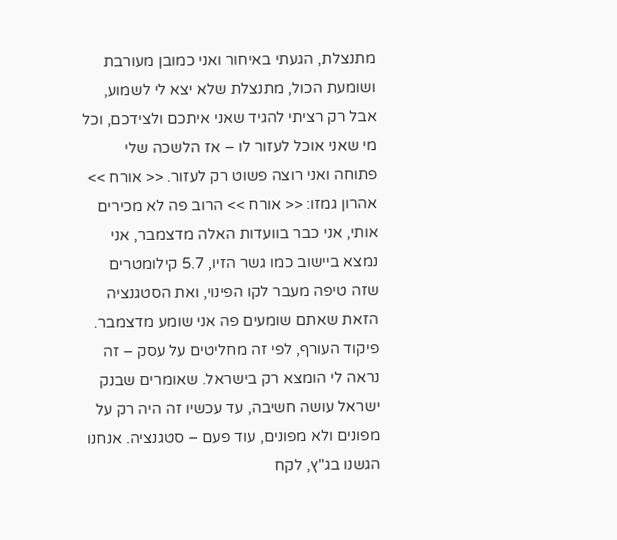מתנצלת, הגעתי באיחור ואני כמובן מעורבת ושומעת הכול, מתנצלת שלא יצא לי לשמוע, אבל רק רציתי להגיד שאני איתכם ולצידכם, וכל מי שאני אוכל לעזור לו – אז הלשכה שלי פתוחה ואני רוצה פשוט רק לעזור. << אורח >> אהרון גמזו: << אורח >> הרוב פה לא מכירים אותי, אני כבר בוועדות האלה מדצמבר, אני נמצא ביישוב כמו גשר הזיו, 5.7 קילומטרים שזה טיפה מעבר לקו הפינוי, ואת הסטגנציה הזאת שאתם שומעים פה אני שומע מדצמבר. פיקוד העורף, לפי זה מחליטים על עסק – זה נראה לי הומצא רק בישראל. שאומרים שבנק ישראל עושה חשיבה, עד עכשיו זה היה רק על מפונים ולא מפונים, עוד פעם – סטגנציה. אנחנו הגשנו בג"ץ, לקח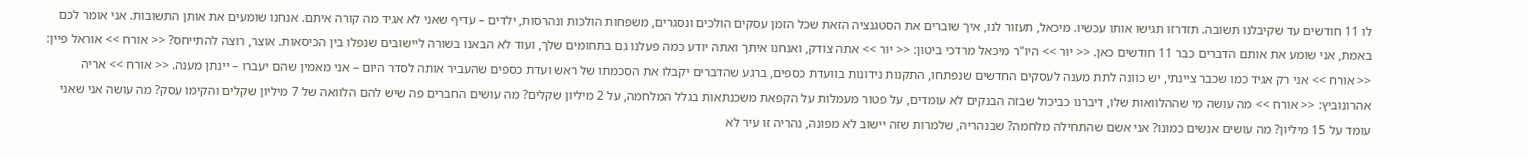לו 11 חודשים עד שקיבלנו תשובה. תזדרזו תגישו אותו עכשיו. מיכאל, תעזור לנו, איך שוברים את הסטגנציה הזאת שכל הזמן עסקים הולכים ונסגרים, משפחות הולכות ונהרסות, ילדים – עדיף שאני לא אגיד מה קורה איתם. אנחנו שומעים את אותן התשובות. אני אומר לכם באמת, אני שומע את אותם הדברים כבר 11 חודשים כאן. << יור >> היו"ר מיכאל מרדכי ביטון: << יור >> אתה צודק, ואנחנו איתך ואתה יודע כמה פעלנו גם בתחומים שלך, ועוד לא הבאנו בשורה ליישובים שנפלו בין הכיסאות. אוצר, רוצה להתייחס? << אורח >> אוראל פיין: << אורח >> אני רק אגיד כמו שכבר ציינתי, יש כוונה לתת מענה לעסקים החדשים שנפתחו, התקנות נידונות בוועדת כספים, ברגע שהדברים יקבלו את הסכמתו של ראש ועדת כספים שהעביר אותה לסדר היום – אני מאמין שהם יעברו – יינתן מענה. << אורח >> אריה אהרונוביץ: << אורח >> מה עושה מי שההלוואות שלו, דיברנו כביכול שבזה הבנקים לא עומדים, על פטור מעמלות על הקפאת משכנתאות בגלל המלחמה, על 2 מיליון שקלים? מה עושים החברים פה שיש להם הלוואה של 7 מיליון שקלים והקימו עסק? מה עושה אני שאני עומד על 15 מיליון? מה עושים אנשים כמונו? אני אשם שהתחילה מלחמה? שבנהריה, שלמרות שזה יישוב לא מפונה, נהריה זו עיר לא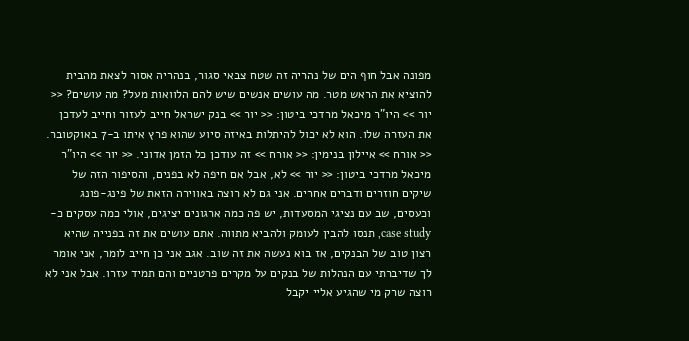מפונה אבל חוף הים של נהריה זה שטח צבאי סגור, בנהריה אסור לצאת מהבית להוציא את הראש מטר. מה עושים אנשים שיש להם הלוואות מעל? מה עושים? << יור >> היו"ר מיכאל מרדכי ביטון: << יור >> בנק ישראל חייב לעזור וחייב לעדכן את העזרה שלו. הוא לא יכול להיתלות באיזה סיוע שהוא פרץ איתו ב-7 באוקטובר. << אורח >> איילון בנימין: << אורח >> זה עודכן כל הזמן אדוני. << יור >> היו"ר מיכאל מרדכי ביטון: << יור >> לא, אבל אם חיפה לא בפנים, והסיפור הזה של שיקים חוזרים ודברים אחרים. אני גם לא רוצה באווירה הזאת של פינג-פונג וכעסים, שב עם נציגי המסעדות, יש פה כמה ארגונים יציגים, אולי כמה עסקים כ-case study, תנסו להבין לעומק ולהביא מתווה. אתם עושים את זה בפנייה שהיא רצון טוב של הבנקים, אז בוא נעשה את זה שוב. אגב אני כן חייב לומר, אני אומר לך שדיברתי עם הנהלות של בנקים על מקרים פרטניים והם תמיד עזרו. אבל אני לא רוצה שרק מי שהגיע אליי יקבל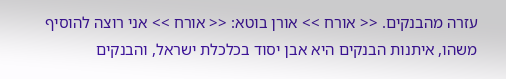עזרה מהבנקים. << אורח >> אורן בוטא: << אורח >> אני רוצה להוסיף משהו, איתנות הבנקים היא אבן יסוד בכלכלת ישראל, והבנקים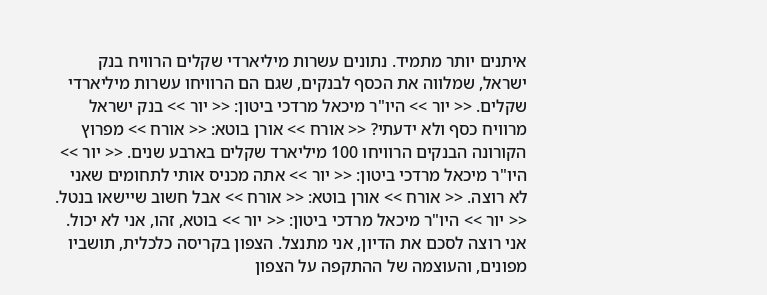איתנים יותר מתמיד. נתונים עשרות מיליארדי שקלים הרוויח בנק ישראל, שמלווה את הכסף לבנקים, שגם הם הרוויחו עשרות מיליארדי שקלים. << יור >> היו"ר מיכאל מרדכי ביטון: << יור >> בנק ישראל מרוויח כסף ולא ידעתי? << אורח >> אורן בוטא: << אורח >> מפרוץ הקורונה הבנקים הרוויחו 100 מיליארד שקלים בארבע שנים. << יור >> היו"ר מיכאל מרדכי ביטון: << יור >> אתה מכניס אותי לתחומים שאני לא רוצה. << אורח >> אורן בוטא: << אורח >> אבל חשוב שיישאו בנטל. << יור >> היו"ר מיכאל מרדכי ביטון: << יור >> בוטא, זהו, אני לא יכול. אני רוצה לסכם את הדיון, אני מתנצל. הצפון בקריסה כלכלית, תושביו מפונים, והעוצמה של ההתקפה על הצפון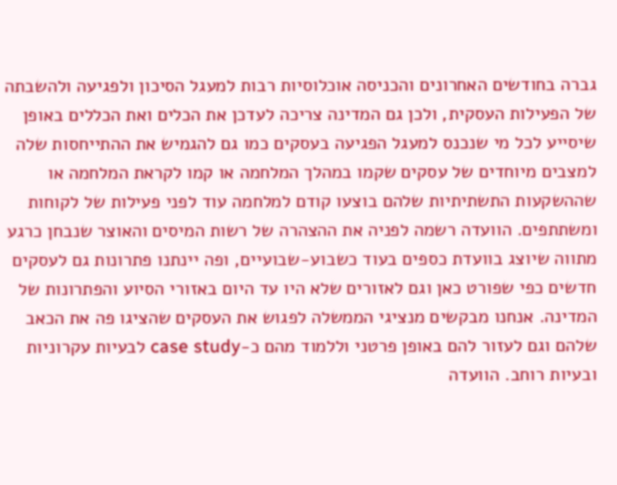גברה בחודשים האחרונים והכניסה אוכלוסיות רבות למעגל הסיכון ולפגיעה ולהשבתה של הפעילות העסקית, ולכן גם המדינה צריכה לעדכן את הכלים ואת הכללים באופן שיסייע לכל מי שנכנס למעגל הפגיעה בעסקים כמו גם להגמיש את ההתייחסות שלה למצבים מיוחדים של עסקים שקמו במהלך המלחמה או קמו לקראת המלחמה או שההשקעות התשתיתיות שלהם בוצעו קודם למלחמה עוד לפני פעילות של לקוחות ומשתתפים. הוועדה רשמה לפניה את ההצהרה של רשות המיסים והאוצר שנבחן כרגע מתווה שיוצג בוועדת כספים בעוד כשבוע-שבועיים, ופה יינתנו פתרונות גם לעסקים חדשים כפי שפורט כאן וגם לאזורים שלא היו עד היום באזורי הסיוע והפתרונות של המדינה. אנחנו מבקשים מנציגי הממשלה לפגוש את העסקים שהציגו פה את הכאב שלהם וגם לעזור להם באופן פרטני וללמוד מהם כ-case study לבעיות עקרוניות ובעיות רוחב. הוועדה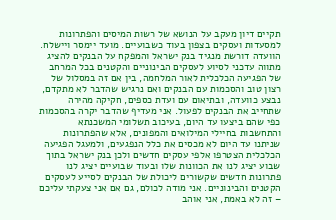תקיים דיון מעקב על הנושא של רשות המיסים והפתרונות למסעדות ועסקים בצפון בעוד כשבועיים. מועד יימסר ויישלח. הוועדה דורשת מנגיד בנק ישראל והמפקח על הבנקים להציג מתווה עדכני לסיוע לעסקים הבינוניים והקטנים בכל המרחב של הפגיעה הכלכלית לאור המלחמה, בין אם זה במסלול של רצון טוב והסכמות עם הבנקים ואם נרגיש שהדבר לא מתקדם, נבצע כוועדה, ובתיאום עם ועדת כספים, חקיקה מהירה שתחייב את הבנקים לפעול. אני מעדיף שהדבר יקרה בהסכמות כפי שהם ביצעו עד היום, בעיכוב תשלומי המשכנתא והתחשבות בחיילי המילואים והמפונים, אלא שהפתרונות שניתנו עד היום לא מכסים את כלל הנפגעים, ולמעגל הפגיעה הכלכלית הצטרפו אלפי עסקים חדשים ולכן בנק ישראל בתוך שבוע יציג לנו את הכוונות שלו ובעוד שבועיים יציג לנו פתרונות חדשים שקשורים ליכולת של הבנקים לסייע לעסקים הקטנים והבינוניים. אני מודה לכולם, גם אם אני צעקתי עליכם – זה לא באמת, אני אוהב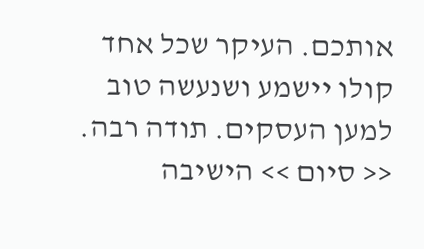אותכם. העיקר שכל אחד קולו יישמע ושנעשה טוב למען העסקים. תודה רבה. << סיום >> הישיבה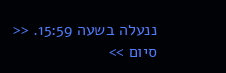ננעלה בשעה 15:59. << סיום >>